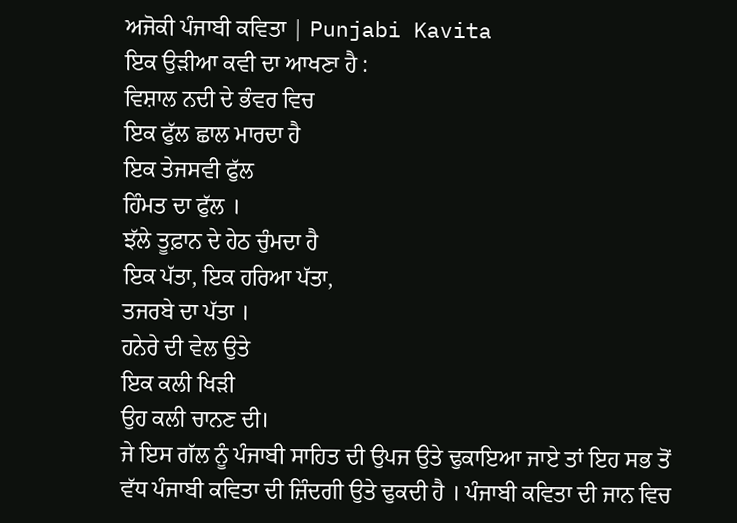ਅਜੋਕੀ ਪੰਜਾਬੀ ਕਵਿਤਾ | Punjabi Kavita
ਇਕ ਉੜੀਆ ਕਵੀ ਦਾ ਆਖਣਾ ਹੈ :
ਵਿਸ਼ਾਲ ਨਦੀ ਦੇ ਭੰਵਰ ਵਿਚ
ਇਕ ਫੁੱਲ ਛਾਲ ਮਾਰਦਾ ਹੈ
ਇਕ ਤੇਜਸਵੀ ਫੁੱਲ
ਹਿੰਮਤ ਦਾ ਫੁੱਲ ।
ਝੱਲੇ ਤੂਫ਼ਾਨ ਦੇ ਹੇਠ ਚੁੰਮਦਾ ਹੈ
ਇਕ ਪੱਤਾ, ਇਕ ਹਰਿਆ ਪੱਤਾ,
ਤਜਰਬੇ ਦਾ ਪੱਤਾ ।
ਹਨੇਰੇ ਦੀ ਵੇਲ ਉਤੇ
ਇਕ ਕਲੀ ਖਿੜੀ
ਉਹ ਕਲੀ ਚਾਨਣ ਦੀ।
ਜੇ ਇਸ ਗੱਲ ਨੂੰ ਪੰਜਾਬੀ ਸਾਹਿਤ ਦੀ ਉਪਜ ਉਤੇ ਢੁਕਾਇਆ ਜਾਏ ਤਾਂ ਇਹ ਸਭ ਤੋਂ ਵੱਧ ਪੰਜਾਬੀ ਕਵਿਤਾ ਦੀ ਜ਼ਿੰਦਗੀ ਉਤੇ ਢੁਕਦੀ ਹੈ । ਪੰਜਾਬੀ ਕਵਿਤਾ ਦੀ ਜਾਨ ਵਿਚ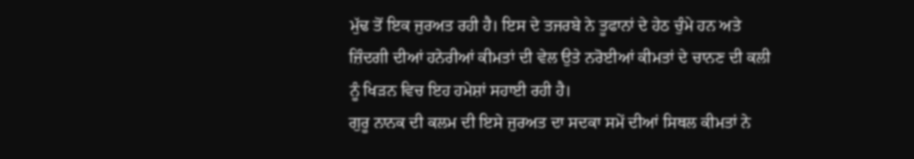ਮੁੱਢ ਤੋਂ ਇਕ ਜੁਰਅਤ ਰਹੀ ਹੈ। ਇਸ ਦੇ ਤਜਰਬੇ ਨੇ ਤੂਫਾਨਾਂ ਦੇ ਹੇਠ ਚੁੰਮੇ ਹਨ ਅਤੇ ਜ਼ਿੰਦਗੀ ਦੀਆਂ ਹਨੇਰੀਆਂ ਕੀਮਤਾਂ ਦੀ ਵੇਲ ਉਤੇ ਨਰੋਈਆਂ ਕੀਮਤਾਂ ਦੇ ਚਾਨਣ ਦੀ ਕਲੀ ਨੂੰ ਖਿੜਨ ਵਿਚ ਇਹ ਹਮੇਸ਼ਾਂ ਸਹਾਈ ਰਹੀ ਹੈ।
ਗੁਰੂ ਨਾਨਕ ਦੀ ਕਲਮ ਦੀ ਇਸੇ ਜੁਰਅਤ ਦਾ ਸਦਕਾ ਸਮੇਂ ਦੀਆਂ ਸਿਥਲ ਕੀਮਤਾਂ ਨੇ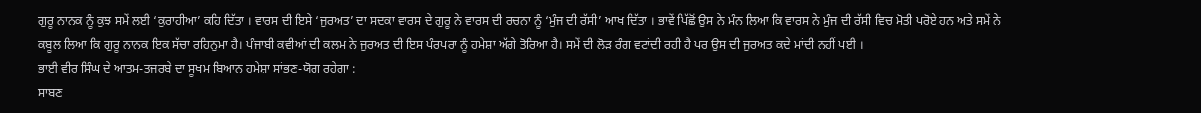ਗੁਰੂ ਨਾਨਕ ਨੂੰ ਕੁਝ ਸਮੇਂ ਲਈ ‘ਕੁਰਾਹੀਆ’ ਕਹਿ ਦਿੱਤਾ । ਵਾਰਸ ਦੀ ਇਸੇ ‘ਜੁਰਅਤ’ ਦਾ ਸਦਕਾ ਵਾਰਸ ਦੇ ਗੁਰੂ ਨੇ ਵਾਰਸ ਦੀ ਰਚਨਾ ਨੂੰ ‘ਮੁੰਜ ਦੀ ਰੱਸੀ’ ਆਖ ਦਿੱਤਾ । ਭਾਵੇਂ ਪਿੱਛੋਂ ਉਸ ਨੇ ਮੰਨ ਲਿਆ ਕਿ ਵਾਰਸ ਨੇ ਮੁੰਜ ਦੀ ਰੱਸੀ ਵਿਚ ਮੋਤੀ ਪਰੋਏ ਹਨ ਅਤੇ ਸਮੇਂ ਨੇ ਕਬੂਲ ਲਿਆ ਕਿ ਗੁਰੂ ਨਾਨਕ ਇਕ ਸੱਚਾ ਰਹਿਨੁਮਾ ਹੈ। ਪੰਜਾਬੀ ਕਵੀਆਂ ਦੀ ਕਲਮ ਨੇ ਜੁਰਅਤ ਦੀ ਇਸ ਪੰਰਪਰਾ ਨੂੰ ਹਮੇਸ਼ਾ ਅੱਗੇ ਤੋਰਿਆ ਹੈ। ਸਮੇਂ ਦੀ ਲੋੜ ਰੰਗ ਵਟਾਂਦੀ ਰਹੀ ਹੈ ਪਰ ਉਸ ਦੀ ਜੁਰਅਤ ਕਦੇ ਮਾਂਦੀ ਨਹੀਂ ਪਈ ।
ਭਾਈ ਵੀਰ ਸਿੰਘ ਦੇ ਆਤਮ-ਤਜਰਬੇ ਦਾ ਸੂਖਮ ਬਿਆਨ ਹਮੇਸ਼ਾ ਸਾਂਭਣ-ਯੋਗ ਰਹੇਗਾ :
ਸਾਬਣ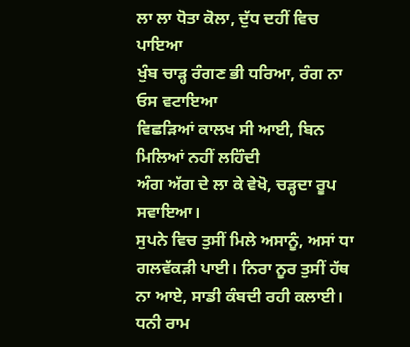ਲਾ ਲਾ ਧੋਤਾ ਕੋਲਾ, ਦੁੱਧ ਦਹੀਂ ਵਿਚ ਪਾਇਆ
ਖੁੰਬ ਚਾੜ੍ਹ ਰੰਗਣ ਭੀ ਧਰਿਆ, ਰੰਗ ਨਾ ਓਸ ਵਟਾਇਆ
ਵਿਛੜਿਆਂ ਕਾਲਖ ਸੀ ਆਈ, ਬਿਨ ਮਿਲਿਆਂ ਨਹੀਂ ਲਹਿੰਦੀ
ਅੰਗ ਅੱਗ ਦੇ ਲਾ ਕੇ ਵੇਖੋ, ਚੜ੍ਹਦਾ ਰੂਪ ਸਵਾਇਆ।
ਸੁਪਨੇ ਵਿਚ ਤੁਸੀਂ ਮਿਲੇ ਅਸਾਨੂੰ, ਅਸਾਂ ਧਾ ਗਲਵੱਕੜੀ ਪਾਈ। ਨਿਰਾ ਨੂਰ ਤੁਸੀਂ ਹੱਥ ਨਾ ਆਏ, ਸਾਡੀ ਕੰਬਦੀ ਰਹੀ ਕਲਾਈ। ਧਨੀ ਰਾਮ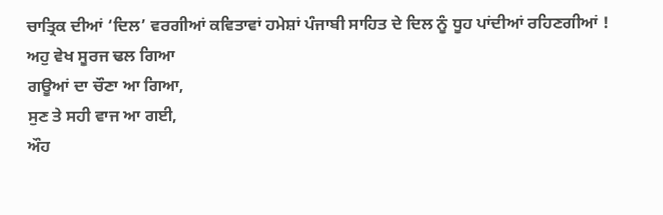ਚਾਤ੍ਰਿਕ ਦੀਆਂ ‘ਦਿਲ’ ਵਰਗੀਆਂ ਕਵਿਤਾਵਾਂ ਹਮੇਸ਼ਾਂ ਪੰਜਾਬੀ ਸਾਹਿਤ ਦੇ ਦਿਲ ਨੂੰ ਧੂਹ ਪਾਂਦੀਆਂ ਰਹਿਣਗੀਆਂ !
ਅਹੁ ਵੇਖ ਸੂਰਜ ਢਲ ਗਿਆ
ਗਊਆਂ ਦਾ ਚੌਣਾ ਆ ਗਿਆ,
ਸੁਣ ਤੇ ਸਹੀ ਵਾਜ ਆ ਗਈ,
ਔਹ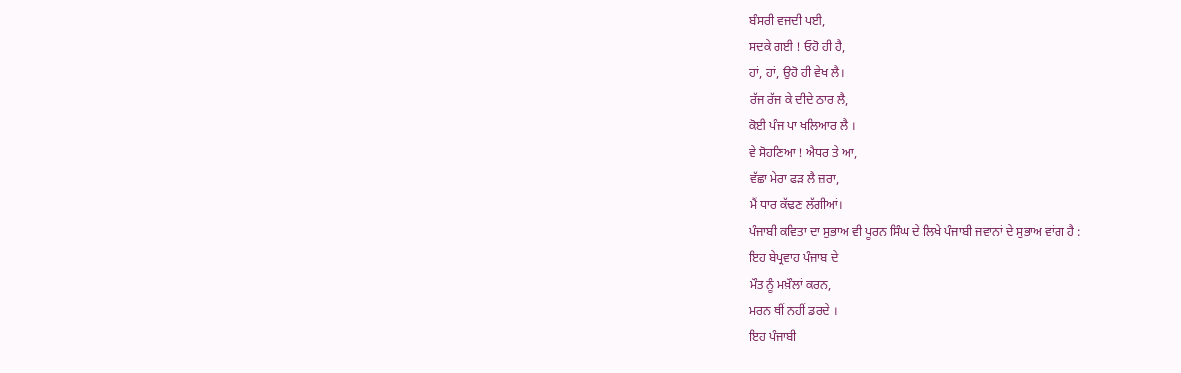ਬੰਸਰੀ ਵਜਦੀ ਪਈ,
ਸਦਕੇ ਗਈ ! ਓਹੋ ਹੀ ਹੈ,
ਹਾਂ, ਹਾਂ, ਉਹੋ ਹੀ ਵੇਖ ਲੈ।
ਰੱਜ ਰੱਜ ਕੇ ਦੀਦੇ ਠਾਰ ਲੈ,
ਕੋਈ ਪੰਜ ਪਾ ਖਲਿਆਰ ਲੈ ।
ਵੇ ਸੋਹਣਿਆ ! ਐਧਰ ਤੇ ਆ,
ਵੱਛਾ ਮੇਰਾ ਫੜ ਲੈ ਜ਼ਰਾ,
ਮੈਂ ਧਾਰ ਕੱਢਣ ਲੱਗੀਆਂ।
ਪੰਜਾਬੀ ਕਵਿਤਾ ਦਾ ਸੁਭਾਅ ਵੀ ਪੂਰਨ ਸਿੰਘ ਦੇ ਲਿਖੇ ਪੰਜਾਬੀ ਜਵਾਨਾਂ ਦੇ ਸੁਭਾਅ ਵਾਂਗ ਹੈ :
ਇਹ ਬੇਪ੍ਰਵਾਹ ਪੰਜਾਬ ਦੇ
ਮੌਤ ਨੂੰ ਮਖ਼ੌਲਾਂ ਕਰਨ,
ਮਰਨ ਥੀਂ ਨਹੀਂ ਡਰਦੇ ।
ਇਹ ਪੰਜਾਬੀ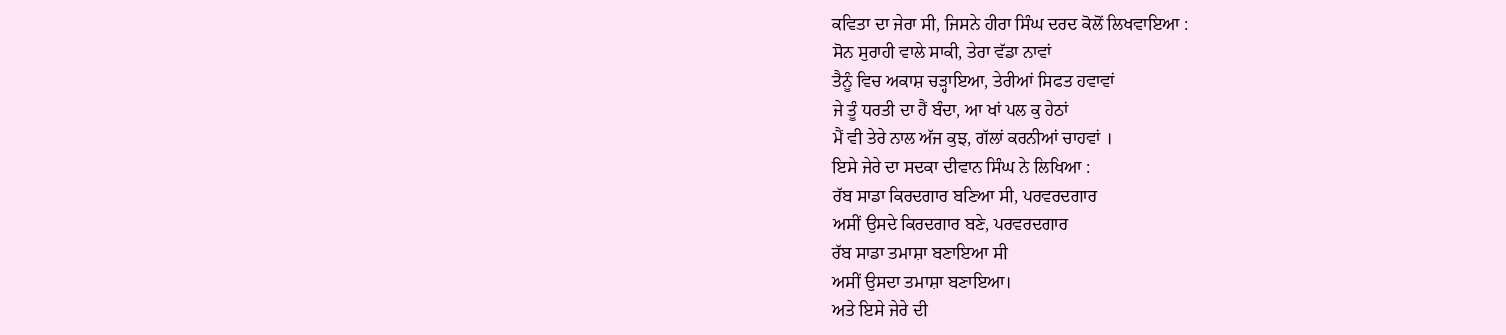ਕਵਿਤਾ ਦਾ ਜੇਰਾ ਸੀ, ਜਿਸਨੇ ਹੀਰਾ ਸਿੰਘ ਦਰਦ ਕੋਲੋਂ ਲਿਖਵਾਇਆ :
ਸੋਨ ਸੁਰਾਹੀ ਵਾਲੇ ਸਾਕੀ, ਤੇਰਾ ਵੱਡਾ ਨਾਵਾਂ
ਤੈਨੂੰ ਵਿਚ ਅਕਾਸ਼ ਚੜ੍ਹਾਇਆ, ਤੇਰੀਆਂ ਸਿਫਤ ਹਵਾਵਾਂ
ਜੇ ਤੂੰ ਧਰਤੀ ਦਾ ਹੈਂ ਬੰਦਾ, ਆ ਖਾਂ ਪਲ ਕੁ ਹੇਠਾਂ
ਮੈਂ ਵੀ ਤੇਰੇ ਨਾਲ ਅੱਜ ਕੁਝ, ਗੱਲਾਂ ਕਰਨੀਆਂ ਚਾਹਵਾਂ ।
ਇਸੇ ਜੇਰੇ ਦਾ ਸਦਕਾ ਦੀਵਾਨ ਸਿੰਘ ਨੇ ਲਿਖਿਆ :
ਰੱਬ ਸਾਡਾ ਕਿਰਦਗਾਰ ਬਣਿਆ ਸੀ, ਪਰਵਰਦਗਾਰ
ਅਸੀਂ ਉਸਦੇ ਕਿਰਦਗਾਰ ਬਣੇ, ਪਰਵਰਦਗਾਰ
ਰੱਬ ਸਾਡਾ ਤਮਾਸ਼ਾ ਬਣਾਇਆ ਸੀ
ਅਸੀਂ ਉਸਦਾ ਤਮਾਸ਼ਾ ਬਣਾਇਆ।
ਅਤੇ ਇਸੇ ਜੇਰੇ ਦੀ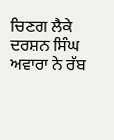ਚਿਣਗ ਲੈਕੇ ਦਰਸ਼ਨ ਸਿੰਘ ਅਵਾਰਾ ਨੇ ਰੱਬ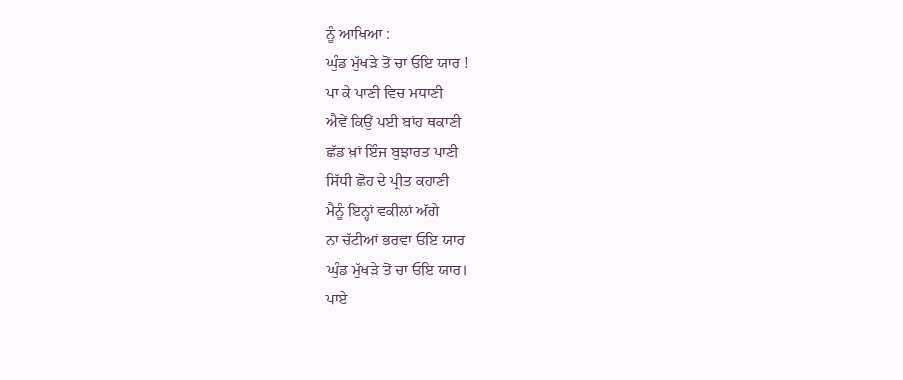ਨੂੰ ਆਖਿਆ :
ਘੁੰਡ ਮੁੱਖੜੇ ਤੋਂ ਚਾ ਓਇ ਯਾਰ !
ਪਾ ਕੇ ਪਾਣੀ ਵਿਚ ਮਧਾਣੀ
ਐਵੇਂ ਕਿਉਂ ਪਈ ਬਾਂਹ ਥਕਾਣੀ
ਛੱਡ ਖ਼ਾਂ ਇੰਜ ਬੁਝਾਰਤ ਪਾਣੀ
ਸਿੱਧੀ ਛੋਹ ਦੇ ਪ੍ਰੀਤ ਕਹਾਣੀ
ਮੈਨੂੰ ਇਨ੍ਹਾਂ ਵਕੀਲਾਂ ਅੱਗੇ
ਨਾ ਚੱਟੀਆਂ ਭਰਵਾ ਓਇ ਯਾਰ
ਘੁੰਡ ਮੁੱਖੜੇ ਤੋਂ ਚਾ ਓਇ ਯਾਰ।
ਪਾਏ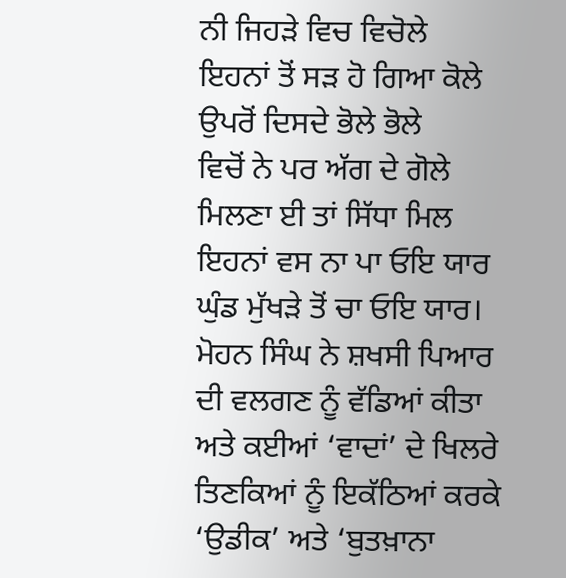ਨੀ ਜਿਹੜੇ ਵਿਚ ਵਿਚੋਲੇ
ਇਹਨਾਂ ਤੋਂ ਸੜ ਹੋ ਗਿਆ ਕੋਲੇ
ਉਪਰੋਂ ਦਿਸਦੇ ਭੋਲੇ ਭੋਲੇ
ਵਿਚੋਂ ਨੇ ਪਰ ਅੱਗ ਦੇ ਗੋਲੇ
ਮਿਲਣਾ ਈ ਤਾਂ ਸਿੱਧਾ ਮਿਲ
ਇਹਨਾਂ ਵਸ ਨਾ ਪਾ ਓਇ ਯਾਰ
ਘੁੰਡ ਮੁੱਖੜੇ ਤੋਂ ਚਾ ਓਇ ਯਾਰ।
ਮੋਹਨ ਸਿੰਘ ਨੇ ਸ਼ਖਸੀ ਪਿਆਰ ਦੀ ਵਲਗਣ ਨੂੰ ਵੱਡਿਆਂ ਕੀਤਾ ਅਤੇ ਕਈਆਂ ‘ਵਾਦਾਂ’ ਦੇ ਖਿਲਰੇ ਤਿਣਕਿਆਂ ਨੂੰ ਇਕੱਠਿਆਂ ਕਰਕੇ ‘ਉਡੀਕ’ ਅਤੇ ‘ਬੁਤਖ਼ਾਨਾ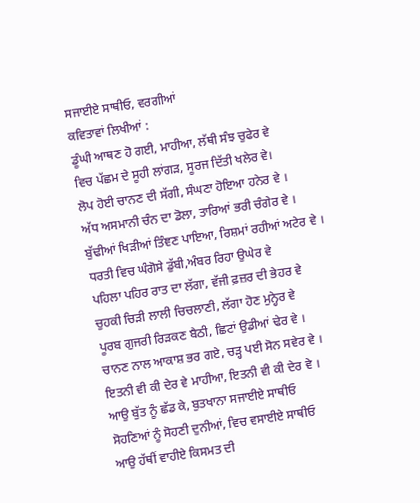ਸਜਾਈਏ ਸਾਥੀਓ, ਵਰਗੀਆਂ
ਕਵਿਤਾਵਾਂ ਲਿਖੀਆਂ :
ਡੂੰਘੀ ਆਥਣ ਹੋ ਗਈ, ਮਾਹੀਆ, ਲੱਥੀ ਸੰਝ ਚੁਫੇਰ ਵੇ
ਵਿਚ ਪੱਛਮ ਦੇ ਸੂਹੀ ਲਾਂਗੜ, ਸੂਰਜ ਦਿੱਤੀ ਖਲੇਰ ਵੇ।
ਲੋਪ ਹੋਈ ਚਾਨਣ ਦੀ ਸੱਗੀ, ਸੰਘਣਾ ਹੋਇਆ ਹਨੇਰ ਵੇ ।
ਅੱਧ ਅਸਮਾਨੀ ਚੰਨ ਦਾ ਡੋਲਾ, ਤਾਰਿਆਂ ਭਰੀ ਚੰਗੇਰ ਵੇ ।
ਬੁੱਢੀਆਂ ਖਿੜੀਆਂ ਤਿੰਞਣ ਪਾਇਆ, ਰਿਸ਼ਮਾਂ ਰਹੀਆਂ ਅਟੇਰ ਵੇ ।
ਧਰਤੀ ਵਿਚ ਘੰਗੋਸੇ ਡੁੱਬੀ,ਅੰਬਰ ਰਿਹਾ ਉਘੇਰ ਵੇ
ਪਹਿਲਾ ਪਹਿਰ ਰਾਤ ਦਾ ਲੱਗਾ, ਵੱਜੀ ਫ਼ਜ਼ਰ ਦੀ ਭੇਹਰ ਵੇ
ਚੁਹਕੀ ਚਿੜੀ ਲਾਲੀ ਚਿਚਲਾਣੀ, ਲੱਗਾ ਹੋਣ ਮੁਨ੍ਹੇਰ ਵੇ
ਪੂਰਬ ਗੁਜਰੀ ਰਿੜਕਣ ਬੈਠੀ, ਛਿਟਾਂ ਉਡੀਆਂ ਢੇਰ ਵੇ ।
ਚਾਨਣ ਨਾਲ ਆਕਾਸ਼ ਭਰ ਗਏ, ਚੜ੍ਹ ਪਈ ਸੋਨ ਸਵੇਰ ਵੇ ।
ਇਤਨੀ ਵੀ ਕੀ ਦੇਰ ਵੇ ਮਾਹੀਆ, ਇਤਨੀ ਵੀ ਕੀ ਦੇਰ ਵੇ ।
ਆਉ ਬੁੱਤ ਨੂੰ ਛੱਡ ਕੇ, ਬੁਤਖਾਨਾ ਸਜਾਈਏ ਸਾਥੀਓ
ਸੋਹਣਿਆਂ ਨੂੰ ਸੋਹਣੀ ਦੁਨੀਆਂ, ਵਿਚ ਵਸਾਈਏ ਸਾਥੀਓ
ਆਉ ਹੱਥੀਂ ਵਾਹੀਏ ਕਿਸਮਤ ਦੀ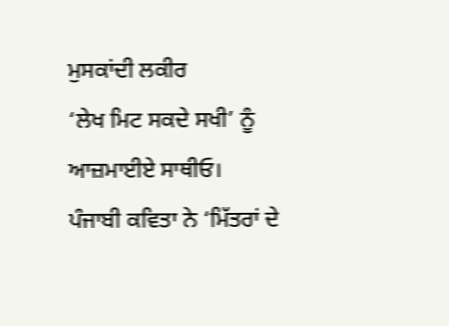ਮੁਸਕਾਂਦੀ ਲਕੀਰ
‘ਲੇਖ ਮਿਟ ਸਕਦੇ ਸਖੀ’ ਨੂੰ ਆਜ਼ਮਾਈਏ ਸਾਥੀਓ।
ਪੰਜਾਬੀ ਕਵਿਤਾ ਨੇ ‘ਮਿੱਤਰਾਂ ਦੇ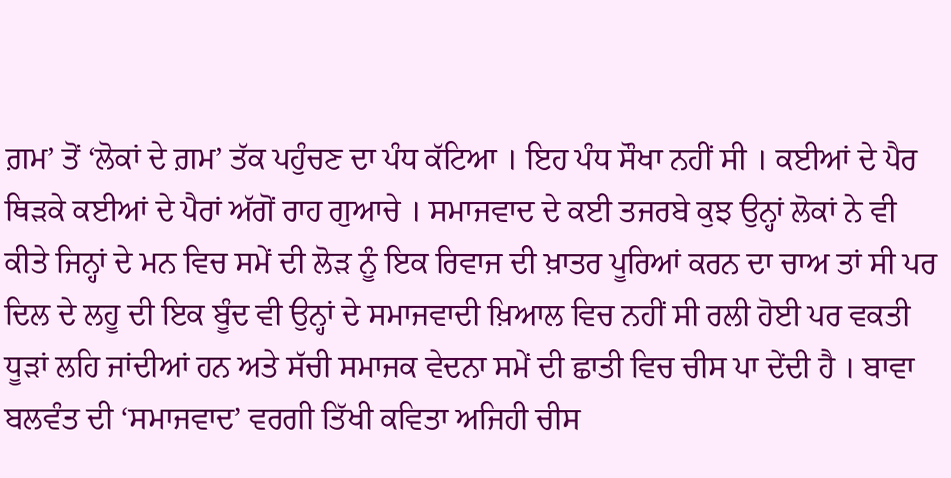ਗ਼ਮ’ ਤੋਂ ‘ਲੋਕਾਂ ਦੇ ਗ਼ਮ’ ਤੱਕ ਪਹੁੰਚਣ ਦਾ ਪੰਧ ਕੱਟਿਆ । ਇਹ ਪੰਧ ਸੌਖਾ ਨਹੀਂ ਸੀ । ਕਈਆਂ ਦੇ ਪੈਰ ਥਿੜਕੇ ਕਈਆਂ ਦੇ ਪੈਰਾਂ ਅੱਗੋਂ ਰਾਹ ਗੁਆਚੇ । ਸਮਾਜਵਾਦ ਦੇ ਕਈ ਤਜਰਬੇ ਕੁਝ ਉਨ੍ਹਾਂ ਲੋਕਾਂ ਨੇ ਵੀ ਕੀਤੇ ਜਿਨ੍ਹਾਂ ਦੇ ਮਨ ਵਿਚ ਸਮੇਂ ਦੀ ਲੋੜ ਨੂੰ ਇਕ ਰਿਵਾਜ ਦੀ ਖ਼ਾਤਰ ਪੂਰਿਆਂ ਕਰਨ ਦਾ ਚਾਅ ਤਾਂ ਸੀ ਪਰ ਦਿਲ ਦੇ ਲਹੂ ਦੀ ਇਕ ਬੂੰਦ ਵੀ ਉਨ੍ਹਾਂ ਦੇ ਸਮਾਜਵਾਦੀ ਖ਼ਿਆਲ ਵਿਚ ਨਹੀਂ ਸੀ ਰਲੀ ਹੋਈ ਪਰ ਵਕਤੀ ਧੂੜਾਂ ਲਹਿ ਜਾਂਦੀਆਂ ਹਨ ਅਤੇ ਸੱਚੀ ਸਮਾਜਕ ਵੇਦਨਾ ਸਮੇਂ ਦੀ ਛਾਤੀ ਵਿਚ ਚੀਸ ਪਾ ਦੇਂਦੀ ਹੈ । ਬਾਵਾ ਬਲਵੰਤ ਦੀ ‘ਸਮਾਜਵਾਦ’ ਵਰਗੀ ਤਿੱਖੀ ਕਵਿਤਾ ਅਜਿਹੀ ਚੀਸ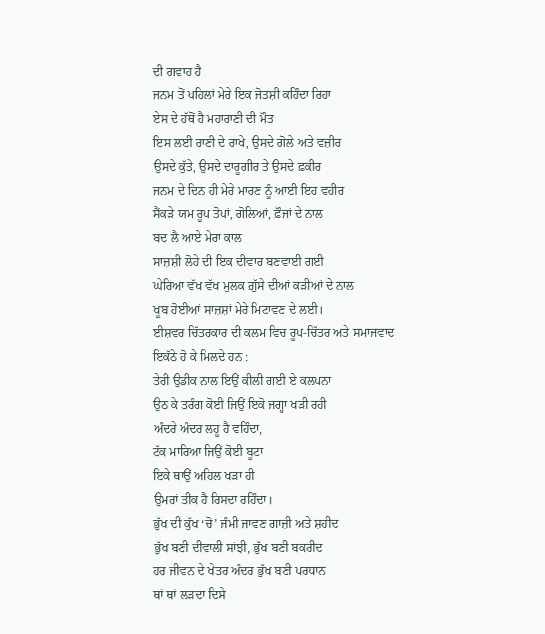ਦੀ ਗਵਾਹ ਹੈ
ਜਨਮ ਤੋਂ ਪਹਿਲਾਂ ਮੇਰੇ ਇਕ ਜੋਤਸ਼ੀ ਕਹਿੰਦਾ ਰਿਹਾ
ਏਸ ਦੇ ਹੱਥੋਂ ਹੈ ਮਹਾਰਾਣੀ ਦੀ ਮੌਤ
ਇਸ ਲਈ ਰਾਣੀ ਦੇ ਰਾਖੇ, ਉਸਦੇ ਗੋਲੇ ਅਤੇ ਵਜ਼ੀਰ
ਉਸਦੇ ਕੁੱਤੇ, ਉਸਦੇ ਦਾਰੂਗੀਰ ਤੇ ਉਸਦੇ ਫ਼ਕੀਰ
ਜਨਮ ਦੇ ਦਿਨ ਹੀ ਮੇਰੇ ਮਾਰਣ ਨੂੰ ਆਈ ਇਹ ਵਹੀਰ
ਸੈਂਕੜੇ ਯਮ ਰੂਪ ਤੋਪਾਂ, ਗੋਲਿਆਂ, ਫ਼ੌਜਾਂ ਦੇ ਨਾਲ
ਬਦ ਲੈ ਆਏ ਮੇਰਾ ਕਾਲ
ਸਾਜ਼ਸ਼ੀ ਲੋਹੇ ਦੀ ਇਕ ਦੀਵਾਰ ਬਣਵਾਈ ਗਈ
ਘੇਰਿਆ ਵੱਖ ਵੱਖ ਮੁਲਕ ਗ਼ੁੱਸੇ ਦੀਆਂ ਕੜੀਆਂ ਦੇ ਨਾਲ
ਖੂਬ ਹੋਈਆਂ ਸਾਜ਼ਸ਼ਾਂ ਮੇਰੇ ਮਿਟਾਵਣ ਦੇ ਲਈ।
ਈਸ਼ਵਰ ਚਿੱਤਰਕਾਰ ਦੀ ਕਲਮ ਵਿਚ ਰੂਪ-ਚਿੱਤਰ ਅਤੇ ਸਮਾਜਵਾਦ ਇਕੱਠੇ ਹੋ ਕੇ ਮਿਲਦੇ ਹਨ :
ਤੇਰੀ ਉਡੀਕ ਨਾਲ ਇਉਂ ਕੀਲੀ ਗਈ ਏ ਕਲਪਨਾ
ਉਠ ਕੇ ਤਰੰਗ ਕੋਈ ਜਿਉਂ ਇਕੋ ਜਗ੍ਹਾ ਖੜੀ ਰਹੀ
ਅੰਦਰੇ ਅੰਦਰ ਲਹੂ ਹੈ ਵਹਿੰਦਾ,
ਟੱਕ ਮਾਰਿਆ ਜਿਉਂ ਕੋਈ ਬੂਟਾ
ਇਕੇ ਥਾਉਂ ਅਹਿਲ ਖੜਾ ਹੀ
ਉਮਰਾਂ ਤੀਕ ਹੈ ਰਿਸਦਾ ਰਹਿੰਦਾ।
ਭੁੱਖ ਦੀ ਕੁੱਖ ‘ਚੋ’ ਜੰਮੀ ਜਾਵਣ ਗਾਜ਼ੀ ਅਤੇ ਸ਼ਹੀਦ
ਭੁੱਖ ਬਣੀ ਦੀਵਾਲੀ ਸਾਂਝੀ, ਭੁੱਖ ਬਣੀ ਬਕਰੀਦ
ਹਰ ਜੀਵਨ ਦੇ ਖੇਤਰ ਅੰਦਰ ਭੁੱਖ ਬਣੀ ਪਰਧਾਨ
ਥਾਂ ਥਾਂ ਲੜਦਾ ਦਿਸੇ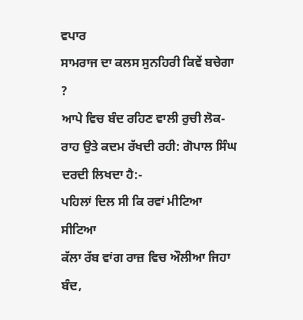ਵਪਾਰ
ਸਾਮਰਾਜ ਦਾ ਕਲਸ ਸੁਨਹਿਰੀ ਕਿਵੇਂ ਬਚੇਗਾ ?
ਆਪੇ ਵਿਚ ਬੰਦ ਰਹਿਣ ਵਾਲੀ ਰੁਚੀ ਲੋਕ-ਰਾਹ ਉਤੇ ਕਦਮ ਰੱਖਦੀ ਰਹੀ: ਗੋਪਾਲ ਸਿੰਘ
ਦਰਦੀ ਲਿਖਦਾ ਹੈ:-
ਪਹਿਲਾਂ ਦਿਲ ਸੀ ਕਿ ਰਵਾਂ ਮੀਟਿਆ ਸੀਟਿਆ
ਕੱਲਾ ਰੱਬ ਵਾਂਗ ਰਾਜ਼ ਵਿਚ ਔਲੀਆ ਜਿਹਾ
ਬੰਦ,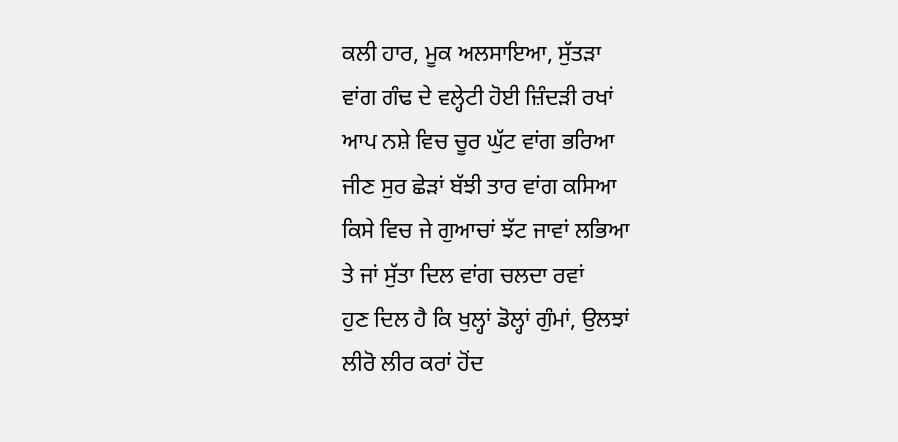ਕਲੀ ਹਾਰ, ਮੂਕ ਅਲਸਾਇਆ, ਸੁੱਤੜਾ
ਵਾਂਗ ਗੰਢ ਦੇ ਵਲ੍ਹੇਟੀ ਹੋਈ ਜ਼ਿੰਦੜੀ ਰਖਾਂ
ਆਪ ਨਸ਼ੇ ਵਿਚ ਚੂਰ ਘੁੱਟ ਵਾਂਗ ਭਰਿਆ
ਜੀਣ ਸੁਰ ਛੇੜਾਂ ਬੱਝੀ ਤਾਰ ਵਾਂਗ ਕਸਿਆ
ਕਿਸੇ ਵਿਚ ਜੇ ਗੁਆਚਾਂ ਝੱਟ ਜਾਵਾਂ ਲਭਿਆ
ਤੇ ਜਾਂ ਸੁੱਤਾ ਦਿਲ ਵਾਂਗ ਚਲਦਾ ਰਵਾਂ
ਹੁਣ ਦਿਲ ਹੈ ਕਿ ਖੁਲ੍ਹਾਂ ਡੋਲ੍ਹਾਂ ਗੁੰਮਾਂ, ਉਲਝਾਂ
ਲੀਰੋ ਲੀਰ ਕਰਾਂ ਹੋਂਦ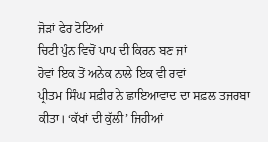ਜੋੜਾਂ ਫੇਰ ਟੋਟਿਆਂ
ਚਿਟੀ ਪੁੰਨ ਵਿਚੋਂ ਪਾਪ ਦੀ ਕਿਰਨ ਬਣ ਜਾਂ
ਹੋਵਾਂ ਇਕ ਤੋਂ ਅਨੇਕ ਨਾਲੇ ਇਕ ਵੀ ਰਵਾਂ
ਪ੍ਰੀਤਮ ਸਿੰਘ ਸਫ਼ੀਰ ਨੇ ਛਾਇਆਵਾਦ ਦਾ ਸਫ਼ਲ ਤਜਰਬਾ ਕੀਤਾ। ‘ਕੱਖਾਂ ਦੀ ਕੁੱਲੀ’ ਜਿਹੀਆਂ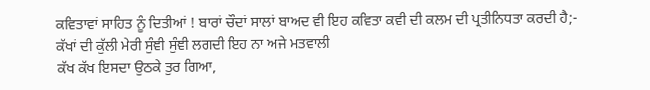ਕਵਿਤਾਵਾਂ ਸਾਹਿਤ ਨੂੰ ਦਿਤੀਆਂ ! ਬਾਰਾਂ ਚੌਦਾਂ ਸਾਲਾਂ ਬਾਅਦ ਵੀ ਇਹ ਕਵਿਤਾ ਕਵੀ ਦੀ ਕਲਮ ਦੀ ਪ੍ਰਤੀਨਿਧਤਾ ਕਰਦੀ ਹੈ;-
ਕੱਖਾਂ ਦੀ ਕੁੱਲੀ ਮੇਰੀ ਸੁੰਞੀ ਸੁੰਞੀ ਲਗਦੀ ਇਹ ਨਾ ਅਜੇ ਮਤਵਾਲੀ
ਕੱਖ ਕੱਖ ਇਸਦਾ ਉਠਕੇ ਤੁਰ ਗਿਆ,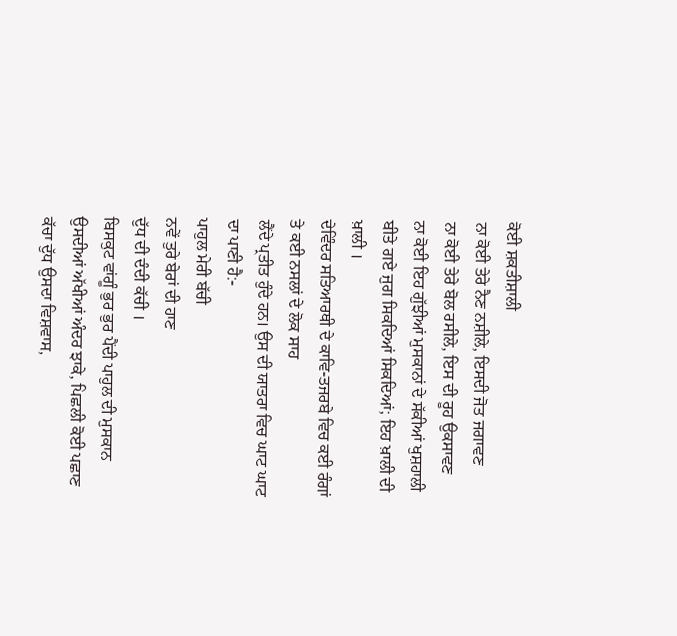ਕੋਈ ਸ਼ਕਤੀਸ਼ਾਲੀ
ਨਾ ਕੋਈ ਤੇਰੇ ਨੈਣ ਨਸ਼ੀਲੇ, ਇਸਦੀ ਜੋਤ ਜਗਾਵਣ
ਨਾ ਕੋਈ ਤੇਰੇ ਬੋਲ ਰਸੀਲੇ, ਇਸ ਦੀ ਰੂਹ ਉਕਸਾਵਣ
ਨਾ ਕੋਈ ਇਹ ਗੁੱਝੀਆਂ ਮੁਸਕਾਨਾਂ ਦੇ ਸੱਕੀਆਂ ਖੁਸ਼ਹਾਲੀ
ਬੀਤੇ ਗਏ ਜੁਗ ਸਿਕਦਿਆਂ ਸਿਕਦਿਆਂ; ਇਹ ਖ਼ਾਲੀ ਦੀ ਖ਼ਾਲੀ ।
ਦੇਵਿੰਦਰ ਸਤਿਆਰਥੀ ਦੇ ਕਾਵਿ-ਤਜਰਬੇ ਵਿਚ ਕਈ ਰੰਗਾਂ ਤੇ ਕਈ ਨਸਲਾਂ ਦੇ ਲੋਕ ਸਾਹ
ਲੈਂਦੇ ਪ੍ਰਤੀਤ ਹੁੰਦੇ ਹਨ। ਉਸ ਦੀ ਯਾਤਰਾ ਵਿਚ ਘਾਟ ਘਾਟ ਦਾ ਪਾਣੀ ਹੈ:-
ਪਾਹੁਲ ਮੇਰੀ ਬੱਚੀ
ਨਵੇਂ ਤੁਰੇ ਬੇਰਾਂ ਦੀ ਹਾਣ
ਦੁੱਧ ਦੀ ਦੰਦੀ ਕੱਚੀ ।
ਬਿਸਕੁਟ ਵਾਂਗੂੰ ਭੁਰ ਭੁਰ ਪੈਂਦੀ ਪਾਹੁਲ ਦੀ ਮੁਸਕਾਨ
ਉਸਦੀਆਂ ਅੱਖੀਆਂ ਅੰਦਰ ਝਾਕੇ, ਪਿਛਲੀ ਕੋਈ ਪਛਾਣ
ਕੱਚਾ ਦੁੱਧ ਉਸਦਾ ਵਿਸ਼ਵਾਸ,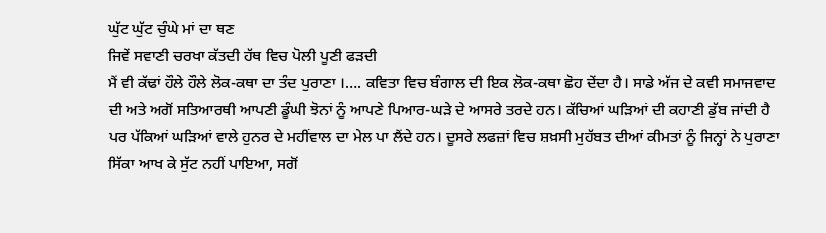ਘੁੱਟ ਘੁੱਟ ਚੁੰਘੇ ਮਾਂ ਦਾ ਥਣ
ਜਿਵੇਂ ਸਵਾਣੀ ਚਰਖਾ ਕੱਤਦੀ ਹੱਥ ਵਿਚ ਪੋਲੀ ਪੂਣੀ ਫੜਦੀ
ਮੈਂ ਵੀ ਕੱਢਾਂ ਹੌਲੇ ਹੌਲੇ ਲੋਕ-ਕਥਾ ਦਾ ਤੰਦ ਪੁਰਾਣਾ ।…. ਕਵਿਤਾ ਵਿਚ ਬੰਗਾਲ ਦੀ ਇਕ ਲੋਕ-ਕਥਾ ਛੋਹ ਦੇਂਦਾ ਹੈ। ਸਾਡੇ ਅੱਜ ਦੇ ਕਵੀ ਸਮਾਜਵਾਦ ਦੀ ਅਤੇ ਅਗੋਂ ਸਤਿਆਰਥੀ ਆਪਣੀ ਡੂੰਘੀ ਝੋਨਾਂ ਨੂੰ ਆਪਣੇ ਪਿਆਰ-ਘੜੇ ਦੇ ਆਸਰੇ ਤਰਦੇ ਹਨ। ਕੱਚਿਆਂ ਘੜਿਆਂ ਦੀ ਕਹਾਣੀ ਡੁੱਬ ਜਾਂਦੀ ਹੈ ਪਰ ਪੱਕਿਆਂ ਘੜਿਆਂ ਵਾਲੇ ਹੁਨਰ ਦੇ ਮਹੀਂਵਾਲ ਦਾ ਮੇਲ ਪਾ ਲੈਂਦੇ ਹਨ। ਦੂਸਰੇ ਲਫਜ਼ਾਂ ਵਿਚ ਸ਼ਖ਼ਸੀ ਮੁਹੱਬਤ ਦੀਆਂ ਕੀਮਤਾਂ ਨੂੰ ਜਿਨ੍ਹਾਂ ਨੇ ਪੁਰਾਣਾ ਸਿੱਕਾ ਆਖ ਕੇ ਸੁੱਟ ਨਹੀਂ ਪਾਇਆ, ਸਗੋਂ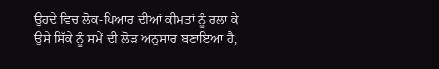ਉਹਦੇ ਵਿਚ ਲੋਕ-ਪਿਆਰ ਦੀਆਂ ਕੀਮਤਾਂ ਨੂੰ ਰਲਾ ਕੇ ਉਸੇ ਸਿੱਕੇ ਨੂੰ ਸਮੇਂ ਦੀ ਲੋੜ ਅਨੁਸਾਰ ਬਣਾਇਆ ਹੈ,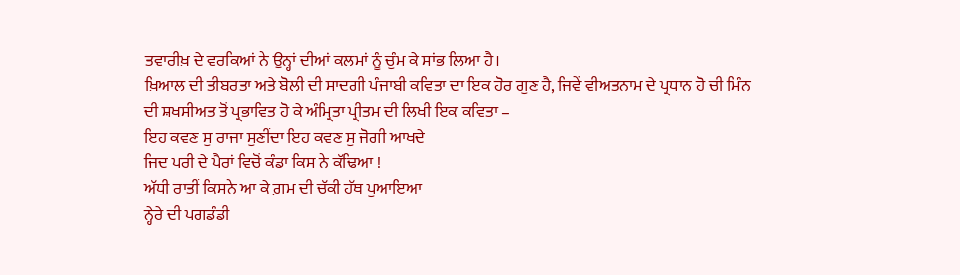ਤਵਾਰੀਖ਼ ਦੇ ਵਰਕਿਆਂ ਨੇ ਉਨ੍ਹਾਂ ਦੀਆਂ ਕਲਮਾਂ ਨੂੰ ਚੁੰਮ ਕੇ ਸਾਂਭ ਲਿਆ ਹੈ।
ਖ਼ਿਆਲ ਦੀ ਤੀਬਰਤਾ ਅਤੇ ਬੋਲੀ ਦੀ ਸਾਦਗੀ ਪੰਜਾਬੀ ਕਵਿਤਾ ਦਾ ਇਕ ਹੋਰ ਗੁਣ ਹੈ, ਜਿਵੇਂ ਵੀਅਤਨਾਮ ਦੇ ਪ੍ਰਧਾਨ ਹੋ ਚੀ ਮਿੰਨ ਦੀ ਸ਼ਖਸੀਅਤ ਤੋਂ ਪ੍ਰਭਾਵਿਤ ਹੋ ਕੇ ਅੰਮ੍ਰਿਤਾ ਪ੍ਰੀਤਮ ਦੀ ਲਿਖੀ ਇਕ ਕਵਿਤਾ –
ਇਹ ਕਵਣ ਸੁ ਰਾਜਾ ਸੁਣੀਂਦਾ ਇਹ ਕਵਣ ਸੁ ਜੋਗੀ ਆਖਦੇ
ਜਿਦ ਪਰੀ ਦੇ ਪੈਰਾਂ ਵਿਚੋਂ ਕੰਡਾ ਕਿਸ ਨੇ ਕੱਢਿਆ !
ਅੱਧੀ ਰਾਤੀਂ ਕਿਸਨੇ ਆ ਕੇ ਗ਼ਮ ਦੀ ਚੱਕੀ ਹੱਥ ਪੁਆਇਆ
ਨ੍ਹੇਰੇ ਦੀ ਪਗਡੰਡੀ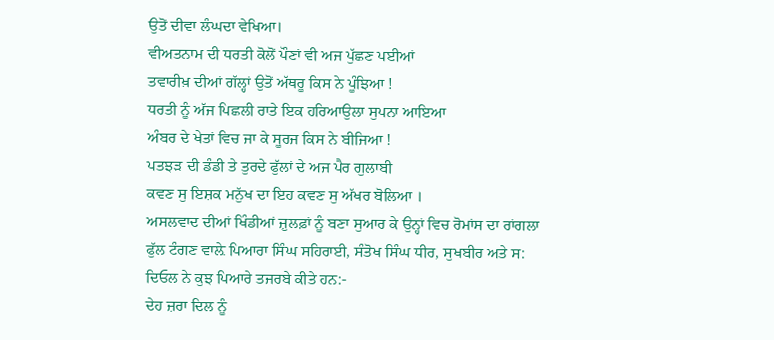ਉਤੋਂ ਦੀਵਾ ਲੰਘਦਾ ਵੇਖਿਆ।
ਵੀਅਤਨਾਮ ਦੀ ਧਰਤੀ ਕੋਲੋਂ ਪੌਣਾਂ ਵੀ ਅਜ ਪੁੱਛਣ ਪਈਆਂ
ਤਵਾਰੀਖ਼ ਦੀਆਂ ਗੱਲ੍ਹਾਂ ਉਤੋਂ ਅੱਥਰੂ ਕਿਸ ਨੇ ਪੂੰਝਿਆ !
ਧਰਤੀ ਨੂੰ ਅੱਜ ਪਿਛਲੀ ਰਾਤੇ ਇਕ ਹਰਿਆਉਲਾ ਸੁਪਨਾ ਆਇਆ
ਅੰਬਰ ਦੇ ਖੇਤਾਂ ਵਿਚ ਜਾ ਕੇ ਸੂਰਜ ਕਿਸ ਨੇ ਬੀਜਿਆ !
ਪਤਝੜ ਦੀ ਡੰਡੀ ਤੇ ਤੁਰਦੇ ਫੁੱਲਾਂ ਦੇ ਅਜ ਪੈਰ ਗੁਲਾਬੀ
ਕਵਣ ਸੁ ਇਸ਼ਕ ਮਨੁੱਖ ਦਾ ਇਹ ਕਵਣ ਸੁ ਅੱਖਰ ਬੋਲਿਆ ।
ਅਸਲਵਾਦ ਦੀਆਂ ਖਿੰਡੀਆਂ ਜ਼ੁਲਫ਼ਾਂ ਨੂੰ ਬਣਾ ਸੁਆਰ ਕੇ ਉਨ੍ਹਾਂ ਵਿਚ ਰੋਮਾਂਸ ਦਾ ਰਾਂਗਲਾ ਫੁੱਲ ਟੰਗਣ ਵਾਲ਼ੇ ਪਿਆਰਾ ਸਿੰਘ ਸਹਿਰਾਈ, ਸੰਤੋਖ ਸਿੰਘ ਧੀਰ, ਸੁਖਬੀਰ ਅਤੇ ਸ: ਦਿਓਲ ਨੇ ਕੁਝ ਪਿਆਰੇ ਤਜਰਬੇ ਕੀਤੇ ਹਨ:-
ਦੇਹ ਜ਼ਰਾ ਦਿਲ ਨੂੰ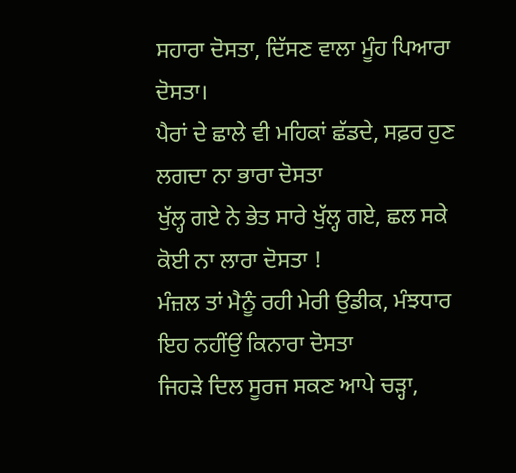ਸਹਾਰਾ ਦੋਸਤਾ, ਦਿੱਸਣ ਵਾਲਾ ਮੂੰਹ ਪਿਆਰਾ ਦੋਸਤਾ।
ਪੈਰਾਂ ਦੇ ਛਾਲੇ ਵੀ ਮਹਿਕਾਂ ਛੱਡਦੇ, ਸਫ਼ਰ ਹੁਣ ਲਗਦਾ ਨਾ ਭਾਰਾ ਦੋਸਤਾ
ਖੁੱਲ੍ਹ ਗਏ ਨੇ ਭੇਤ ਸਾਰੇ ਖੁੱਲ੍ਹ ਗਏ, ਛਲ ਸਕੇ ਕੋਈ ਨਾ ਲਾਰਾ ਦੋਸਤਾ !
ਮੰਜ਼ਲ ਤਾਂ ਮੈਨੂੰ ਰਹੀ ਮੇਰੀ ਉਡੀਕ, ਮੰਝਧਾਰ ਇਹ ਨਹੀਂਉਂ ਕਿਨਾਰਾ ਦੋਸਤਾ
ਜਿਹੜੇ ਦਿਲ ਸੂਰਜ ਸਕਣ ਆਪੇ ਚੜ੍ਹਾ,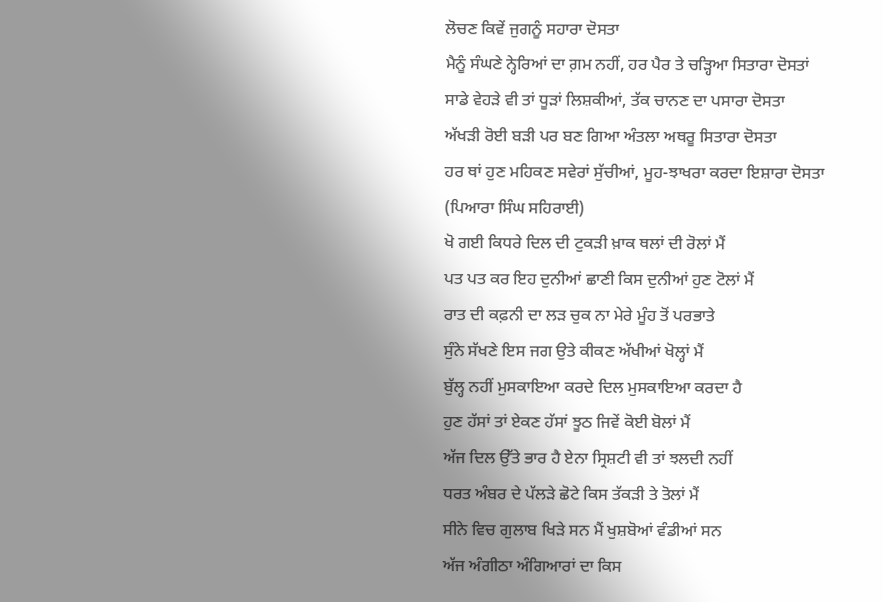ਲੋਚਣ ਕਿਵੇਂ ਜੁਗਨੂੰ ਸਹਾਰਾ ਦੋਸਤਾ
ਮੈਨੂੰ ਸੰਘਣੇ ਨ੍ਹੇਰਿਆਂ ਦਾ ਗ਼ਮ ਨਹੀਂ, ਹਰ ਪੈਰ ਤੇ ਚੜ੍ਹਿਆ ਸਿਤਾਰਾ ਦੋਸਤਾਂ
ਸਾਡੇ ਵੇਹੜੇ ਵੀ ਤਾਂ ਧੂੜਾਂ ਲਿਸ਼ਕੀਆਂ, ਤੱਕ ਚਾਨਣ ਦਾ ਪਸਾਰਾ ਦੋਸਤਾ
ਅੱਖੜੀ ਰੋਈ ਬੜੀ ਪਰ ਬਣ ਗਿਆ ਅੰਤਲਾ ਅਥਰੂ ਸਿਤਾਰਾ ਦੋਸਤਾ
ਹਰ ਥਾਂ ਹੁਣ ਮਹਿਕਣ ਸਵੇਰਾਂ ਸੁੱਚੀਆਂ, ਮੂਹ-ਝਾਖਰਾ ਕਰਦਾ ਇਸ਼ਾਰਾ ਦੋਸਤਾ
(ਪਿਆਰਾ ਸਿੰਘ ਸਹਿਰਾਈ)
ਖੋ ਗਈ ਕਿਧਰੇ ਦਿਲ ਦੀ ਟੁਕੜੀ ਖ਼ਾਕ ਥਲਾਂ ਦੀ ਰੋਲਾਂ ਮੈਂ
ਪਤ ਪਤ ਕਰ ਇਹ ਦੁਨੀਆਂ ਛਾਣੀ ਕਿਸ ਦੁਨੀਆਂ ਹੁਣ ਟੋਲਾਂ ਮੈਂ
ਰਾਤ ਦੀ ਕਫ਼ਨੀ ਦਾ ਲੜ ਚੁਕ ਨਾ ਮੇਰੇ ਮੂੰਹ ਤੋਂ ਪਰਭਾਤੇ
ਸੁੰਨੇ ਸੱਖਣੇ ਇਸ ਜਗ ਉਤੇ ਕੀਕਣ ਅੱਖੀਆਂ ਖੋਲ੍ਹਾਂ ਮੈਂ
ਬੁੱਲ੍ਹ ਨਹੀਂ ਮੁਸਕਾਇਆ ਕਰਦੇ ਦਿਲ ਮੁਸਕਾਇਆ ਕਰਦਾ ਹੈ
ਹੁਣ ਹੱਸਾਂ ਤਾਂ ਏਕਣ ਹੱਸਾਂ ਝੂਠ ਜਿਵੇਂ ਕੋਈ ਬੋਲਾਂ ਮੈਂ
ਅੱਜ ਦਿਲ ਉੱਤੇ ਭਾਰ ਹੈ ਏਨਾ ਸ੍ਰਿਸ਼ਟੀ ਵੀ ਤਾਂ ਝਲਦੀ ਨਹੀਂ
ਧਰਤ ਅੰਬਰ ਦੇ ਪੱਲੜੇ ਛੋਟੇ ਕਿਸ ਤੱਕੜੀ ਤੇ ਤੋਲਾਂ ਮੈਂ
ਸੀਨੇ ਵਿਚ ਗੁਲਾਬ ਖਿੜੇ ਸਨ ਮੈਂ ਖੁਸ਼ਬੋਆਂ ਵੰਡੀਆਂ ਸਨ
ਅੱਜ ਅੰਗੀਠਾ ਅੰਗਿਆਰਾਂ ਦਾ ਕਿਸ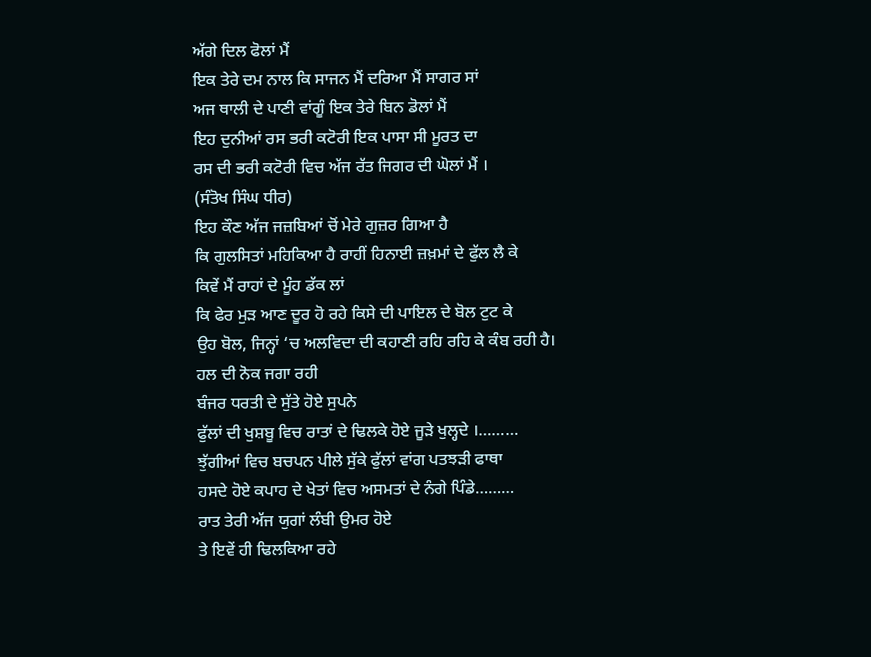ਅੱਗੇ ਦਿਲ ਫੋਲਾਂ ਮੈਂ
ਇਕ ਤੇਰੇ ਦਮ ਨਾਲ ਕਿ ਸਾਜਨ ਮੈਂ ਦਰਿਆ ਮੈਂ ਸਾਗਰ ਸਾਂ
ਅਜ ਥਾਲੀ ਦੇ ਪਾਣੀ ਵਾਂਗੂੰ ਇਕ ਤੇਰੇ ਬਿਨ ਡੋਲਾਂ ਮੈਂ
ਇਹ ਦੁਨੀਆਂ ਰਸ ਭਰੀ ਕਟੋਰੀ ਇਕ ਪਾਸਾ ਸੀ ਮੂਰਤ ਦਾ
ਰਸ ਦੀ ਭਰੀ ਕਟੋਰੀ ਵਿਚ ਅੱਜ ਰੱਤ ਜਿਗਰ ਦੀ ਘੋਲਾਂ ਮੈਂ ।
(ਸੰਤੋਖ ਸਿੰਘ ਧੀਰ)
ਇਹ ਕੌਣ ਅੱਜ ਜਜ਼ਬਿਆਂ ਚੋਂ ਮੇਰੇ ਗੁਜ਼ਰ ਗਿਆ ਹੈ
ਕਿ ਗੁਲਸਿਤਾਂ ਮਹਿਕਿਆ ਹੈ ਰਾਹੀਂ ਹਿਨਾਈ ਜ਼ਖ਼ਮਾਂ ਦੇ ਫੁੱਲ ਲੈ ਕੇ
ਕਿਵੇਂ ਮੈਂ ਰਾਹਾਂ ਦੇ ਮੂੰਹ ਡੱਕ ਲਾਂ
ਕਿ ਫੇਰ ਮੁੜ ਆਣ ਦੂਰ ਹੋ ਰਹੇ ਕਿਸੇ ਦੀ ਪਾਇਲ ਦੇ ਬੋਲ ਟੁਟ ਕੇ
ਉਹ ਬੋਲ, ਜਿਨ੍ਹਾਂ ‘ਚ ਅਲਵਿਦਾ ਦੀ ਕਹਾਣੀ ਰਹਿ ਰਹਿ ਕੇ ਕੰਬ ਰਹੀ ਹੈ।
ਹਲ ਦੀ ਨੋਕ ਜਗਾ ਰਹੀ
ਬੰਜਰ ਧਰਤੀ ਦੇ ਸੁੱਤੇ ਹੋਏ ਸੁਪਨੇ
ਫੁੱਲਾਂ ਦੀ ਖੁਸ਼ਬੂ ਵਿਚ ਰਾਤਾਂ ਦੇ ਢਿਲਕੇ ਹੋਏ ਜੂੜੇ ਖੁਲ੍ਹਦੇ ।………
ਝੁੱਗੀਆਂ ਵਿਚ ਬਚਪਨ ਪੀਲੇ ਸੁੱਕੇ ਫੁੱਲਾਂ ਵਾਂਗ ਪਤਝੜੀ ਫਾਥਾ
ਹਸਦੇ ਹੋਏ ਕਪਾਹ ਦੇ ਖੇਤਾਂ ਵਿਚ ਅਸਮਤਾਂ ਦੇ ਨੰਗੇ ਪਿੰਡੇ………
ਰਾਤ ਤੇਰੀ ਅੱਜ ਯੁਗਾਂ ਲੰਬੀ ਉਮਰ ਹੋਏ
ਤੇ ਇਵੇਂ ਹੀ ਢਿਲਕਿਆ ਰਹੇ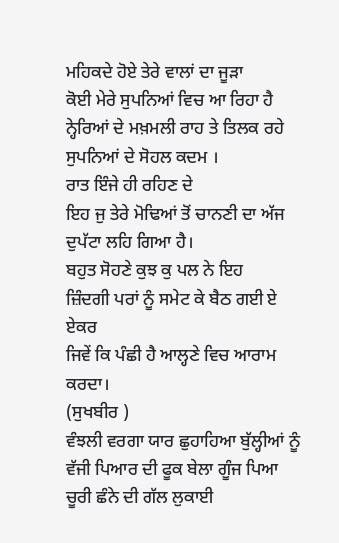ਮਹਿਕਦੇ ਹੋਏ ਤੇਰੇ ਵਾਲਾਂ ਦਾ ਜੂੜਾ
ਕੋਈ ਮੇਰੇ ਸੁਪਨਿਆਂ ਵਿਚ ਆ ਰਿਹਾ ਹੈ
ਨ੍ਹੇਰਿਆਂ ਦੇ ਮਖ਼ਮਲੀ ਰਾਹ ਤੇ ਤਿਲਕ ਰਹੇ ਸੁਪਨਿਆਂ ਦੇ ਸੋਹਲ ਕਦਮ ।
ਰਾਤ ਇੰਜੇ ਹੀ ਰਹਿਣ ਦੇ
ਇਹ ਜੁ ਤੇਰੇ ਮੋਢਿਆਂ ਤੋਂ ਚਾਨਣੀ ਦਾ ਅੱਜ ਦੁਪੱਟਾ ਲਹਿ ਗਿਆ ਹੈ।
ਬਹੁਤ ਸੋਹਣੇ ਕੁਝ ਕੁ ਪਲ ਨੇ ਇਹ
ਜ਼ਿੰਦਗੀ ਪਰਾਂ ਨੂੰ ਸਮੇਟ ਕੇ ਬੈਠ ਗਈ ਏ ਏਕਰ
ਜਿਵੇਂ ਕਿ ਪੰਛੀ ਹੈ ਆਲ੍ਹਣੇ ਵਿਚ ਆਰਾਮ ਕਰਦਾ।
(ਸੁਖਬੀਰ )
ਵੰਝਲੀ ਵਰਗਾ ਯਾਰ ਛੁਹਾਹਿਆ ਬੁੱਲ੍ਹੀਆਂ ਨੂੰ
ਵੱਜੀ ਪਿਆਰ ਦੀ ਫੂਕ ਬੇਲਾ ਗੂੰਜ ਪਿਆ
ਚੂਰੀ ਛੰਨੇ ਦੀ ਗੱਲ ਲੁਕਾਈ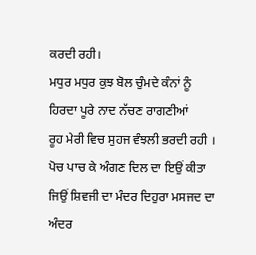ਕਰਦੀ ਰਹੀ।
ਮਧੁਰ ਮਧੁਰ ਕੁਝ ਬੋਲ ਚੁੰਮਦੇ ਕੰਨਾਂ ਨੂੰ
ਹਿਰਦਾ ਪੂਰੇ ਨਾਦ ਨੱਚਣ ਰਾਗਣੀਆਂ
ਰੂਹ ਮੇਰੀ ਵਿਚ ਸੁਹਜ ਵੰਝਲੀ ਭਰਦੀ ਰਹੀ ।
ਪੋਚ ਪਾਚ ਕੇ ਅੰਗਣ ਦਿਲ ਦਾ ਇਉਂ ਕੀਤਾ
ਜਿਉਂ ਸ਼ਿਵਜੀ ਦਾ ਮੰਦਰ ਦਿਹੁਰਾ ਮਸਜਦ ਦਾ
ਅੰਦਰ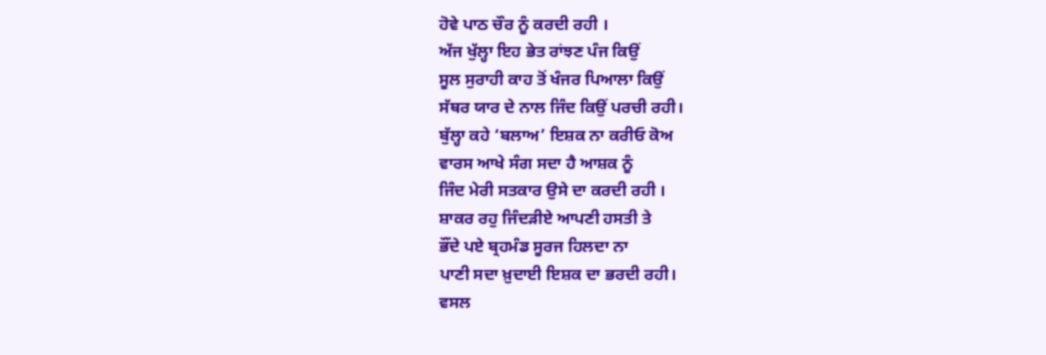ਹੋਵੇ ਪਾਠ ਚੌਰ ਨੂੰ ਕਰਦੀ ਰਹੀ ।
ਅੱਜ ਖੁੱਲ੍ਹਾ ਇਹ ਭੇਤ ਰਾਂਝਣ ਪੰਜ ਕਿਉਂ
ਸੂਲ ਸੁਰਾਹੀ ਕਾਹ ਤੋਂ ਖੰਜਰ ਪਿਆਲਾ ਕਿਉਂ
ਸੱਥਰ ਯਾਰ ਦੇ ਨਾਲ ਜਿੰਦ ਕਿਉਂ ਪਰਚੀ ਰਹੀ।
ਬੁੱਲ੍ਹਾ ਕਹੇ ‘ਬਲਾਅ’ ਇਸ਼ਕ ਨਾ ਕਰੀਓ ਕੋਅ
ਵਾਰਸ ਆਖੇ ਸੰਗ ਸਦਾ ਹੈ ਆਸ਼ਕ ਨੂੰ
ਜਿੰਦ ਮੇਰੀ ਸਤਕਾਰ ਉਸੇ ਦਾ ਕਰਦੀ ਰਹੀ ।
ਸ਼ਾਕਰ ਰਹੁ ਜਿੰਦੜੀਏ ਆਪਣੀ ਹਸਤੀ ਤੇ
ਭੌਂਦੇ ਪਏ ਬ੍ਰਹਮੰਡ ਸੂਰਜ ਹਿਲਦਾ ਨਾ
ਪਾਣੀ ਸਦਾ ਖ਼ੁਦਾਈ ਇਸ਼ਕ ਦਾ ਭਰਦੀ ਰਹੀ।
ਵਸਲ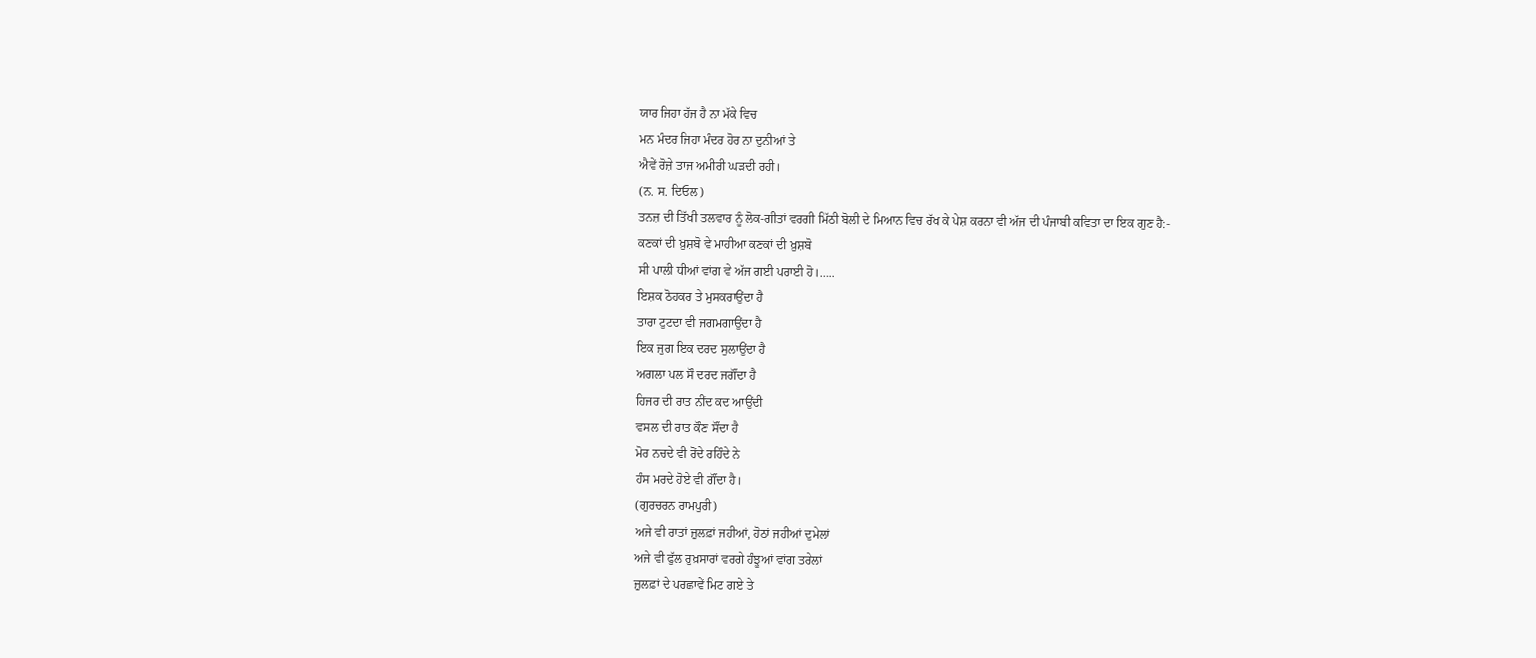ਯਾਰ ਜਿਹਾ ਹੱਜ ਹੈ ਨਾ ਮੱਕੇ ਵਿਚ
ਮਨ ਮੰਦਰ ਜਿਹਾ ਮੰਦਰ ਹੋਰ ਨਾ ਦੁਨੀਆਂ ਤੇ
ਐਵੇਂ ਰੋਜ਼ੇ ਤਾਜ ਅਮੀਰੀ ਘੜਦੀ ਰਹੀ।
(ਨ. ਸ. ਦਿਓਲ)
ਤਨਜ਼ ਦੀ ਤਿੱਖੀ ਤਲਵਾਰ ਨੂੰ ਲੋਕ-ਗੀਤਾਂ ਵਰਗੀ ਮਿੱਠੀ ਬੋਲੀ ਦੇ ਮਿਆਨ ਵਿਚ ਰੱਖ ਕੇ ਪੇਸ਼ ਕਰਨਾ ਵੀ ਅੱਜ ਦੀ ਪੰਜਾਬੀ ਕਵਿਤਾ ਦਾ ਇਕ ਗੁਣ ਹੈ:-
ਕਣਕਾਂ ਦੀ ਖ਼ੁਸ਼ਬੋ ਵੇ ਮਾਹੀਆ ਕਣਕਾਂ ਦੀ ਖ਼ੁਸ਼ਬੋ
ਸੀ ਪਾਲੀ ਧੀਆਂ ਵਾਂਗ ਵੇ ਅੱਜ ਗਈ ਪਰਾਈ ਹੋ।…..
ਇਸ਼ਕ ਠੋਹਕਰ ਤੇ ਮੁਸਕਰਾਉਂਦਾ ਹੈ
ਤਾਰਾ ਟੁਟਦਾ ਵੀ ਜਗਮਗਾਉਂਦਾ ਹੈ
ਇਕ ਜੁਗ ਇਕ ਦਰਦ ਸੁਲਾਉਂਦਾ ਹੈ
ਅਗਲਾ ਪਲ ਸੌ ਦਰਦ ਜਗੌਂਦਾ ਹੈ
ਹਿਜਰ ਦੀ ਰਾਤ ਨੀਂਦ ਕਦ ਆਉਂਦੀ
ਵਸਲ ਦੀ ਰਾਤ ਕੌਣ ਸੌਂਦਾ ਹੈ
ਮੋਰ ਨਚਦੇ ਵੀ ਰੋਂਦੇ ਰਹਿੰਦੇ ਨੇ
ਹੰਸ ਮਰਦੇ ਹੋਏ ਵੀ ਗੌਂਦਾ ਹੈ।
(ਗੁਰਚਰਨ ਰਾਮਪੁਰੀ)
ਅਜੇ ਵੀ ਰਾਤਾਂ ਜ਼ੁਲਫ਼ਾਂ ਜਹੀਆਂ, ਹੋਠਾਂ ਜਹੀਆਂ ਦੁਮੇਲਾਂ
ਅਜੇ ਵੀ ਫੁੱਲ ਰੁਖ਼ਸਾਰਾਂ ਵਰਗੇ ਹੰਝੂਆਂ ਵਾਂਗ ਤਰੇਲਾਂ
ਜ਼ੁਲਫ਼ਾਂ ਦੇ ਪਰਛਾਵੇਂ ਮਿਟ ਗਏ ਤੇ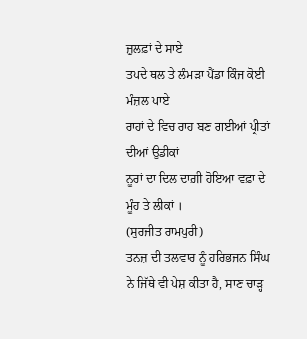ਜ਼ੁਲਫ਼ਾਂ ਦੇ ਸਾਏ
ਤਪਦੇ ਥਲ ਤੇ ਲੰਮੜਾ ਪੈਂਡਾ ਕਿੰਜ ਕੋਈ ਮੰਜ਼ਲ ਪਾਏ
ਰਾਹਾਂ ਦੇ ਵਿਚ ਰਾਹ ਬਣ ਗਈਆਂ ਪ੍ਰੀਤਾਂ ਦੀਆਂ ਉਡੀਕਾਂ
ਨੂਰਾਂ ਦਾ ਦਿਲ ਦਾਗ਼ੀ ਹੋਇਆ ਵਫ਼ਾ ਦੇ ਮੂੰਹ ਤੇ ਲੀਕਾਂ ।
(ਸੁਰਜੀਤ ਰਾਮਪੁਰੀ)
ਤਨਜ਼ ਦੀ ਤਲਵਾਰ ਨੂੰ ਹਰਿਭਜਨ ਸਿੰਘ ਨੇ ਜਿੱਥੇ ਵੀ ਪੇਸ਼ ਕੀਤਾ ਹੈ, ਸਾਣ ਚਾੜ੍ਹ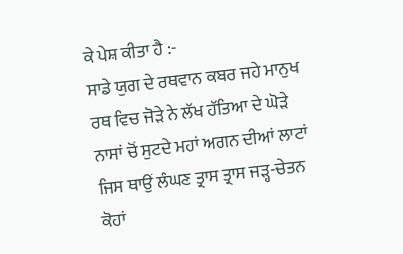ਕੇ ਪੇਸ਼ ਕੀਤਾ ਹੈ :-
ਸਾਡੇ ਯੁਗ ਦੇ ਰਥਵਾਨ ਕਬਰ ਜਹੇ ਮਾਨੁਖ
ਰਥ ਵਿਚ ਜੋੜੇ ਨੇ ਲੱਖ ਹੱਤਿਆ ਦੇ ਘੋੜੇ
ਨਾਸਾਂ ਚੋਂ ਸੁਟਦੇ ਮਹਾਂ ਅਗਨ ਦੀਆਂ ਲਾਟਾਂ
ਜਿਸ ਥਾਉਂ ਲੰਘਣ ਤ੍ਰਾਸ ਤ੍ਰਾਸ ਜੜ੍ਹ-ਚੇਤਨ
ਕੋਹਾਂ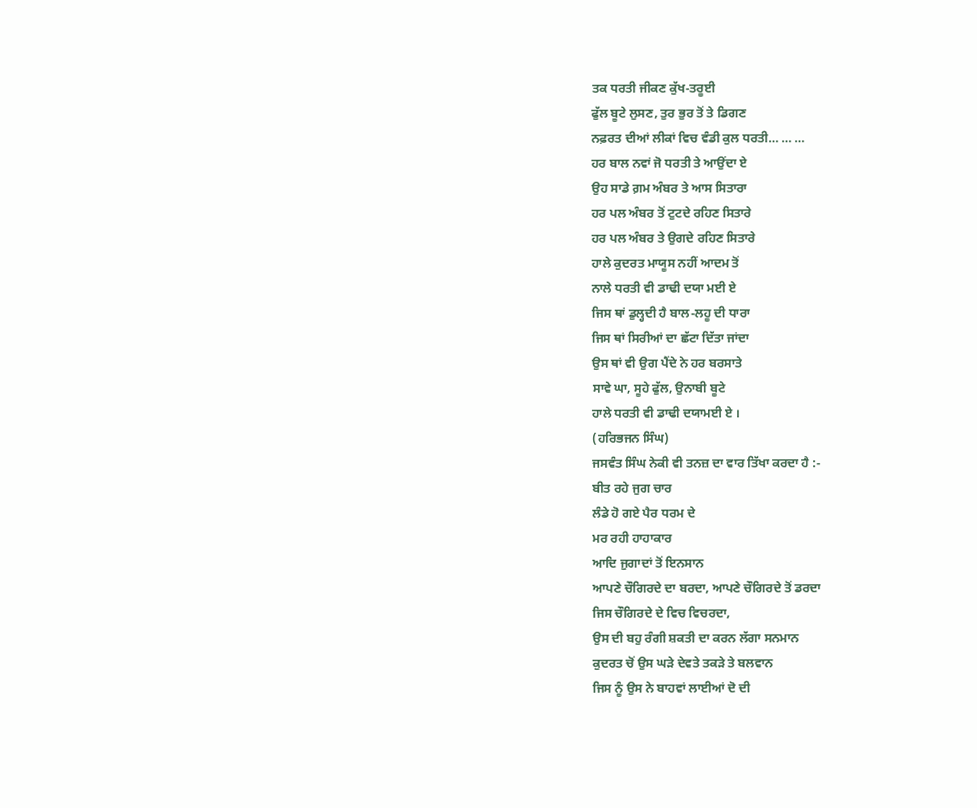ਤਕ ਧਰਤੀ ਜੀਕਣ ਕੁੱਖ-ਤਰੂਈ
ਫੁੱਲ ਬੂਟੇ ਲੁਸਣ, ਤੁਰ ਭੁਰ ਤੋਂ ਤੇ ਡਿਗਣ
ਨਫ਼ਰਤ ਦੀਆਂ ਲੀਕਾਂ ਵਿਚ ਵੰਡੀ ਕੁਲ ਧਰਤੀ… … …
ਹਰ ਬਾਲ ਨਵਾਂ ਜੋ ਧਰਤੀ ਤੇ ਆਉਂਦਾ ਏ
ਉਹ ਸਾਡੇ ਗ਼ਮ ਅੰਬਰ ਤੇ ਆਸ ਸਿਤਾਰਾ
ਹਰ ਪਲ ਅੰਬਰ ਤੋਂ ਟੁਟਦੇ ਰਹਿਣ ਸਿਤਾਰੇ
ਹਰ ਪਲ ਅੰਬਰ ਤੇ ਉਗਦੇ ਰਹਿਣ ਸਿਤਾਰੇ
ਹਾਲੇ ਕੁਦਰਤ ਮਾਯੂਸ ਨਹੀਂ ਆਦਮ ਤੋਂ
ਨਾਲੇ ਧਰਤੀ ਵੀ ਡਾਢੀ ਦਯਾ ਮਈ ਏ
ਜਿਸ ਥਾਂ ਡੁਲ੍ਹਦੀ ਹੈ ਬਾਲ-ਲਹੂ ਦੀ ਧਾਰਾ
ਜਿਸ ਥਾਂ ਸਿਰੀਆਂ ਦਾ ਛੱਟਾ ਦਿੱਤਾ ਜਾਂਦਾ
ਉਸ ਥਾਂ ਵੀ ਉਗ ਪੈਂਦੇ ਨੇ ਹਰ ਬਰਸਾਤੇ
ਸਾਵੇ ਘਾ, ਸੂਹੇ ਫੁੱਲ, ਉਨਾਬੀ ਬੂਟੇ
ਹਾਲੇ ਧਰਤੀ ਵੀ ਡਾਢੀ ਦਯਾਮਈ ਏ ।
(ਹਰਿਭਜਨ ਸਿੰਘ)
ਜਸਵੰਤ ਸਿੰਘ ਨੇਕੀ ਵੀ ਤਨਜ਼ ਦਾ ਵਾਰ ਤਿੱਖਾ ਕਰਦਾ ਹੈ :-
ਬੀਤ ਰਹੇ ਜੁਗ ਚਾਰ
ਲੰਡੇ ਹੋ ਗਏ ਪੈਰ ਧਰਮ ਦੇ
ਮਰ ਰਹੀ ਹਾਹਾਕਾਰ
ਆਦਿ ਜੁਗਾਦਾਂ ਤੋਂ ਇਨਸਾਨ
ਆਪਣੇ ਚੌਗਿਰਦੇ ਦਾ ਬਰਦਾ, ਆਪਣੇ ਚੌਗਿਰਦੇ ਤੋਂ ਡਰਦਾ
ਜਿਸ ਚੌਗਿਰਦੇ ਦੇ ਵਿਚ ਵਿਚਰਦਾ,
ਉਸ ਦੀ ਬਹੁ ਰੰਗੀ ਸ਼ਕਤੀ ਦਾ ਕਰਨ ਲੱਗਾ ਸਨਮਾਨ
ਕੁਦਰਤ ਚੋਂ ਉਸ ਘੜੇ ਦੇਵਤੇ ਤਕੜੇ ਤੇ ਬਲਵਾਨ
ਜਿਸ ਨੂੰ ਉਸ ਨੇ ਬਾਹਵਾਂ ਲਾਈਆਂ ਦੋ ਦੀ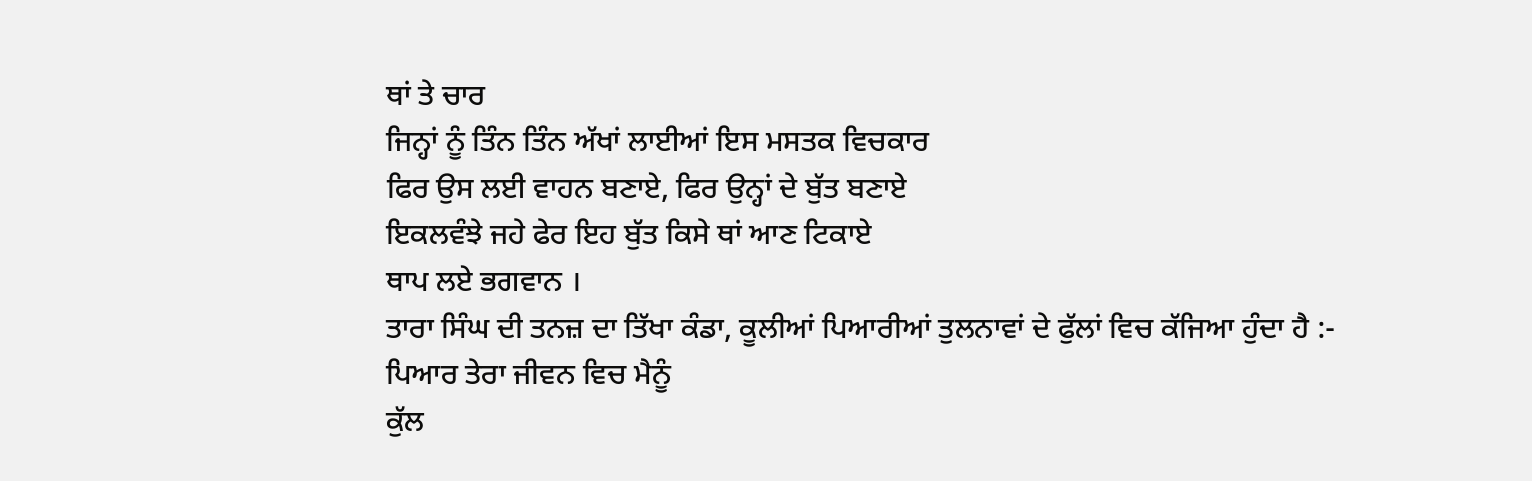ਥਾਂ ਤੇ ਚਾਰ
ਜਿਨ੍ਹਾਂ ਨੂੰ ਤਿੰਨ ਤਿੰਨ ਅੱਖਾਂ ਲਾਈਆਂ ਇਸ ਮਸਤਕ ਵਿਚਕਾਰ
ਫਿਰ ਉਸ ਲਈ ਵਾਹਨ ਬਣਾਏ, ਫਿਰ ਉਨ੍ਹਾਂ ਦੇ ਬੁੱਤ ਬਣਾਏ
ਇਕਲਵੰਝੇ ਜਹੇ ਫੇਰ ਇਹ ਬੁੱਤ ਕਿਸੇ ਥਾਂ ਆਣ ਟਿਕਾਏ
ਥਾਪ ਲਏ ਭਗਵਾਨ ।
ਤਾਰਾ ਸਿੰਘ ਦੀ ਤਨਜ਼ ਦਾ ਤਿੱਖਾ ਕੰਡਾ, ਕੂਲੀਆਂ ਪਿਆਰੀਆਂ ਤੁਲਨਾਵਾਂ ਦੇ ਫੁੱਲਾਂ ਵਿਚ ਕੱਜਿਆ ਹੁੰਦਾ ਹੈ :-
ਪਿਆਰ ਤੇਰਾ ਜੀਵਨ ਵਿਚ ਮੈਨੂੰ
ਕੁੱਲ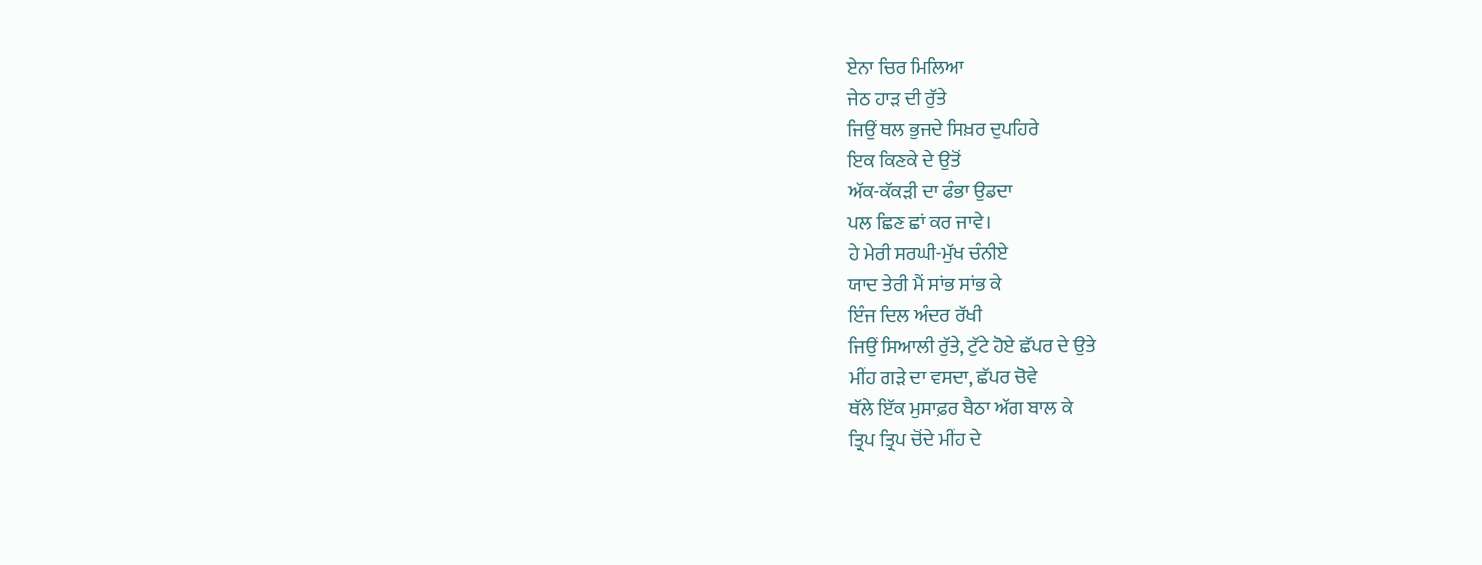ਏਨਾ ਚਿਰ ਮਿਲਿਆ
ਜੇਠ ਹਾੜ ਦੀ ਰੁੱਤੇ
ਜਿਉਂ ਥਲ ਭੁਜਦੇ ਸਿਖ਼ਰ ਦੁਪਹਿਰੇ
ਇਕ ਕਿਣਕੇ ਦੇ ਉਤੋਂ
ਅੱਕ-ਕੱਕੜੀ ਦਾ ਫੰਭਾ ਉਡਦਾ
ਪਲ ਛਿਣ ਛਾਂ ਕਰ ਜਾਵੇ।
ਹੇ ਮੇਰੀ ਸਰਘੀ-ਮੁੱਖ ਚੰਨੀਏ
ਯਾਦ ਤੇਰੀ ਮੈਂ ਸਾਂਭ ਸਾਂਭ ਕੇ
ਇੰਜ ਦਿਲ ਅੰਦਰ ਰੱਖੀ
ਜਿਉਂ ਸਿਆਲੀ ਰੁੱਤੇ, ਟੁੱਟੇ ਹੋਏ ਛੱਪਰ ਦੇ ਉਤੇ
ਮੀਂਹ ਗੜੇ ਦਾ ਵਸਦਾ, ਛੱਪਰ ਚੋਵੇ
ਥੱਲੇ ਇੱਕ ਮੁਸਾਫ਼ਰ ਬੈਠਾ ਅੱਗ ਬਾਲ ਕੇ
ਤ੍ਰਿਪ ਤ੍ਰਿਪ ਚੋਂਦੇ ਮੀਂਹ ਦੇ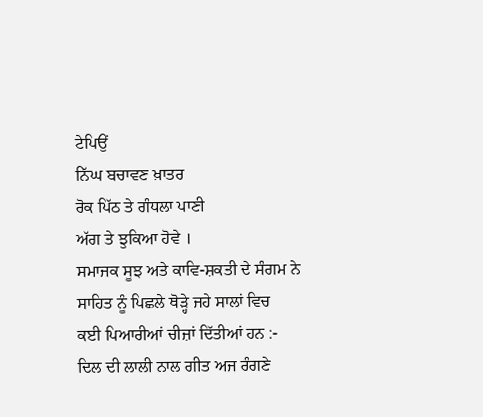ਟੇਪਿਉਂ
ਨਿੱਘ ਬਚਾਵਣ ਖ਼ਾਤਰ
ਰੋਕ ਪਿੱਠ ਤੇ ਗੰਧਲਾ ਪਾਣੀ
ਅੱਗ ਤੇ ਝੁਕਿਆ ਹੋਵੇ ।
ਸਮਾਜਕ ਸੂਝ ਅਤੇ ਕਾਵਿ-ਸ਼ਕਤੀ ਦੇ ਸੰਗਮ ਨੇ ਸਾਹਿਤ ਨੂੰ ਪਿਛਲੇ ਥੋੜ੍ਹੇ ਜਹੇ ਸਾਲਾਂ ਵਿਚ
ਕਈ ਪਿਆਰੀਆਂ ਚੀਜ਼ਾਂ ਦਿੱਤੀਆਂ ਹਨ :-
ਦਿਲ ਦੀ ਲਾਲੀ ਨਾਲ ਗੀਤ ਅਜ ਰੰਗਣੇ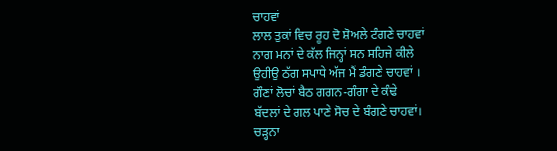ਚਾਹਵਾਂ
ਲਾਲ ਤੁਕਾਂ ਵਿਚ ਰੂਹ ਦੋ ਸ਼ੋਅਲੇ ਟੰਗਣੇ ਚਾਹਵਾਂ
ਨਾਗ ਮਨਾਂ ਦੇ ਕੱਲ ਜਿਨ੍ਹਾਂ ਸਨ ਸਹਿਜੇ ਕੀਲੇ
ਉਹੀਉ ਠੱਗ ਸਪਾਧੇ ਅੱਜ ਮੈਂ ਡੰਗਣੇ ਚਾਹਵਾਂ ।
ਗੌਣਾਂ ਲੋਚਾਂ ਬੈਠ ਗਗਨ-ਗੰਗਾ ਦੇ ਕੰਢੇ
ਬੱਦਲਾਂ ਦੇ ਗਲ ਪਾਣੇ ਸੋਚ ਦੇ ਬੰਗਣੇ ਚਾਹਵਾਂ।
ਚੜ੍ਹਨਾ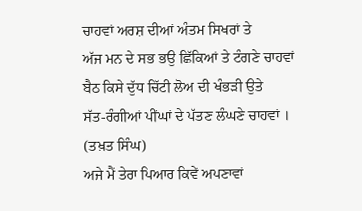ਚਾਹਵਾਂ ਅਰਸ਼ ਦੀਆਂ ਅੰਤਮ ਸਿਖਰਾਂ ਤੇ
ਅੱਜ ਮਨ ਦੇ ਸਭ ਭਉ ਛਿੱਕਿਆਂ ਤੇ ਟੰਗਣੇ ਚਾਹਵਾਂ
ਬੈਠ ਕਿਸੇ ਦੁੱਧ ਚਿੱਟੀ ਲੋਅ ਦੀ ਖੰਭੜੀ ਉਤੇ
ਸੱਤ-ਰੰਗੀਆਂ ਪੀਂਘਾਂ ਦੇ ਪੱਤਣ ਲੰਘਣੇ ਚਾਹਵਾਂ ।
(ਤਖ਼ਤ ਸਿੰਘ)
ਅਜੇ ਮੈਂ ਤੇਰਾ ਪਿਆਰ ਕਿਵੇਂ ਅਪਣਾਵਾਂ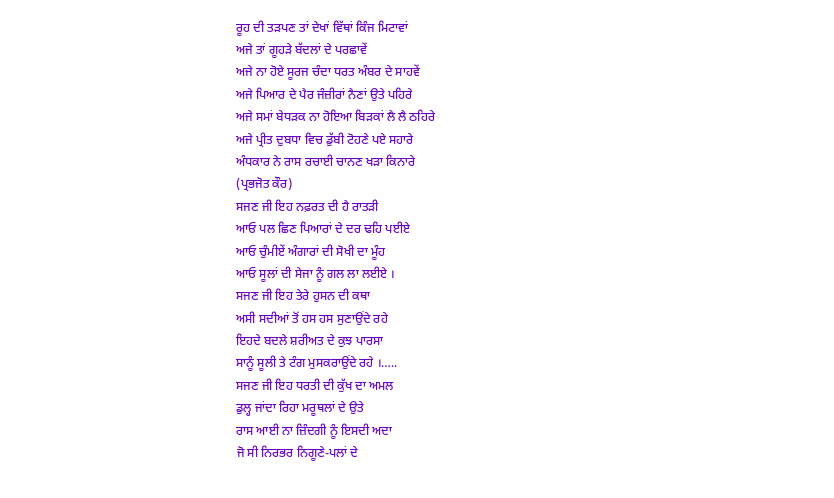ਰੂਹ ਦੀ ਤੜਪਣ ਤਾਂ ਦੇਖਾਂ ਵਿੱਥਾਂ ਕਿੰਜ ਮਿਟਾਵਾਂ
ਅਜੇ ਤਾਂ ਗੂਹੜੇ ਬੱਦਲਾਂ ਦੇ ਪਰਛਾਵੇਂ
ਅਜੇ ਨਾ ਹੋਏ ਸੂਰਜ ਚੰਦਾ ਧਰਤ ਅੰਬਰ ਦੇ ਸਾਹਵੇਂ
ਅਜੇ ਪਿਆਰ ਦੇ ਪੈਰ ਜੰਜ਼ੀਰਾਂ ਨੈਣਾਂ ਉਤੇ ਪਹਿਰੇ
ਅਜੇ ਸਮਾਂ ਬੇਧੜਕ ਨਾ ਹੋਇਆ ਬਿੜਕਾਂ ਲੈ ਲੈ ਠਹਿਰੇ
ਅਜੇ ਪ੍ਰੀਤ ਦੁਬਧਾ ਵਿਚ ਡੁੱਬੀ ਟੋਹਣੇ ਪਏ ਸਹਾਰੇ
ਅੰਧਕਾਰ ਨੇ ਰਾਸ ਰਚਾਈ ਚਾਨਣ ਖੜਾ ਕਿਨਾਰੇ
(ਪ੍ਰਭਜੋਤ ਕੌਰ)
ਸਜਣ ਜੀ ਇਹ ਨਫ਼ਰਤ ਦੀ ਹੈ ਰਾਤੜੀ
ਆਓ ਪਲ ਛਿਣ ਪਿਆਰਾਂ ਦੇ ਦਰ ਢਹਿ ਪਈਏ
ਆਓ ਚੁੰਮੀਏਂ ਅੰਗਾਰਾਂ ਦੀ ਸੋਖੀ ਦਾ ਮੂੰਹ
ਆਓ ਸੂਲਾਂ ਦੀ ਸੇਜਾ ਨੂੰ ਗਲ ਲਾ ਲਈਏ ।
ਸਜਣ ਜੀ ਇਹ ਤੇਰੇ ਹੁਸਨ ਦੀ ਕਥਾ
ਅਸੀ ਸਦੀਆਂ ਤੋਂ ਹਸ ਹਸ ਸੁਣਾਉਂਦੇ ਰਹੇ
ਇਹਦੇ ਬਦਲੇ ਸ਼ਰੀਅਤ ਦੇ ਕੁਝ ਪਾਰਸਾ
ਸਾਨੂੰ ਸੂਲੀ ਤੇ ਟੰਗ ਮੁਸਕਰਾਉਂਦੇ ਰਹੇ ।…..
ਸਜਣ ਜੀ ਇਹ ਧਰਤੀ ਦੀ ਕੁੱਖ ਦਾ ਅਮਲ
ਡੁਲ੍ਹ ਜਾਂਦਾ ਰਿਹਾ ਮਰੂਥਲਾਂ ਦੇ ਉਤੇ
ਰਾਸ ਆਈ ਨਾ ਜ਼ਿੰਦਗੀ ਨੂੰ ਇਸਦੀ ਅਦਾ
ਜੋ ਸੀ ਨਿਰਭਰ ਨਿਗੂਣੇ-ਪਲਾਂ ਦੇ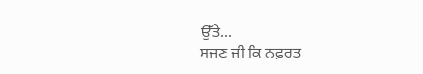ਉੱਤੇ…
ਸਜਣ ਜੀ ਕਿ ਨਫ਼ਰਤ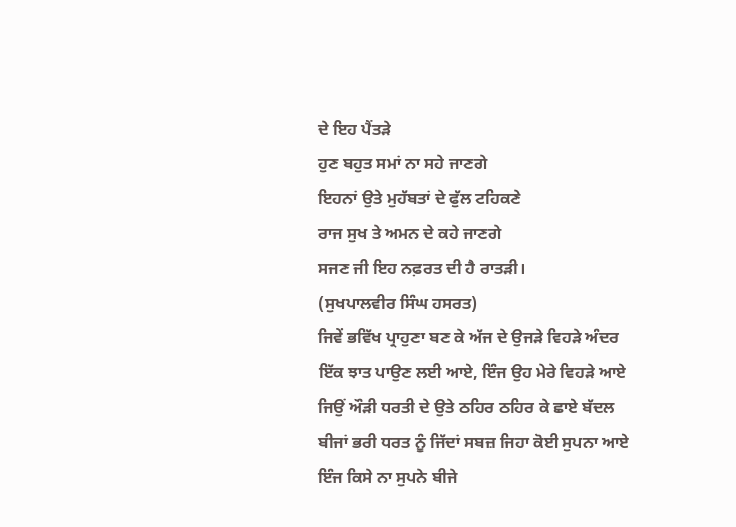ਦੇ ਇਹ ਪੈਂਤੜੇ
ਹੁਣ ਬਹੁਤ ਸਮਾਂ ਨਾ ਸਹੇ ਜਾਣਗੇ
ਇਹਨਾਂ ਉਤੇ ਮੁਹੱਬਤਾਂ ਦੇ ਫੁੱਲ ਟਹਿਕਣੇ
ਰਾਜ ਸੁਖ ਤੇ ਅਮਨ ਦੇ ਕਹੇ ਜਾਣਗੇ
ਸਜਣ ਜੀ ਇਹ ਨਫ਼ਰਤ ਦੀ ਹੈ ਰਾਤੜੀ।
(ਸੁਖਪਾਲਵੀਰ ਸਿੰਘ ਹਸਰਤ)
ਜਿਵੇਂ ਭਵਿੱਖ ਪ੍ਰਾਹੁਣਾ ਬਣ ਕੇ ਅੱਜ ਦੇ ਉਜੜੇ ਵਿਹੜੇ ਅੰਦਰ
ਇੱਕ ਝਾਤ ਪਾਉਣ ਲਈ ਆਏ, ਇੰਜ ਉਹ ਮੇਰੇ ਵਿਹੜੇ ਆਏ
ਜਿਉਂ ਔੜੀ ਧਰਤੀ ਦੇ ਉਤੇ ਠਹਿਰ ਠਹਿਰ ਕੇ ਛਾਏ ਬੱਦਲ
ਬੀਜਾਂ ਭਰੀ ਧਰਤ ਨੂੰ ਜਿੱਦਾਂ ਸਬਜ਼ ਜਿਹਾ ਕੋਈ ਸੁਪਨਾ ਆਏ
ਇੰਜ ਕਿਸੇ ਨਾ ਸੁਪਨੇ ਬੀਜੇ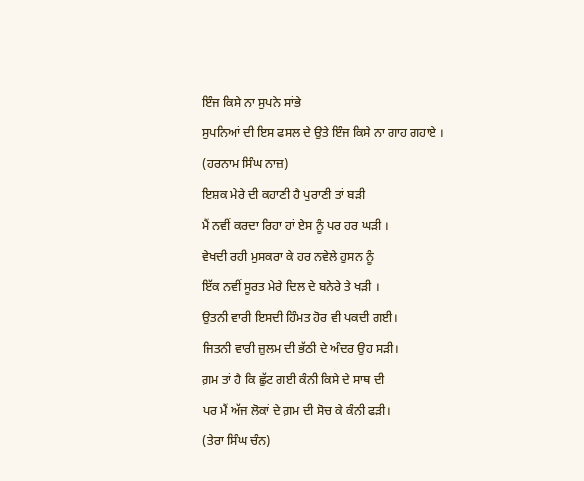ਇੰਜ ਕਿਸੇ ਨਾ ਸੁਪਨੇ ਸਾਂਭੇ
ਸੁਪਨਿਆਂ ਦੀ ਇਸ ਫਸਲ ਦੇ ਉਤੇ ਇੰਜ ਕਿਸੇ ਨਾ ਗਾਹ ਗਹਾਏ ।
(ਹਰਨਾਮ ਸਿੰਘ ਨਾਜ਼)
ਇਸ਼ਕ ਮੇਰੇ ਦੀ ਕਹਾਣੀ ਹੈ ਪੁਰਾਣੀ ਤਾਂ ਬੜੀ
ਮੈਂ ਨਵੀਂ ਕਰਦਾ ਰਿਹਾ ਹਾਂ ਏਸ ਨੂੰ ਪਰ ਹਰ ਘੜੀ ।
ਵੇਖਦੀ ਰਹੀ ਮੁਸਕਰਾ ਕੇ ਹਰ ਨਵੇਲੇ ਹੁਸਨ ਨੂੰ
ਇੱਕ ਨਵੀਂ ਸੂਰਤ ਮੇਰੇ ਦਿਲ ਦੇ ਬਨੇਰੇ ਤੇ ਖੜੀ ।
ਉਤਨੀ ਵਾਰੀ ਇਸਦੀ ਹਿੰਮਤ ਹੋਰ ਵੀ ਪਕਦੀ ਗਈ।
ਜਿਤਨੀ ਵਾਰੀ ਜ਼ੁਲਮ ਦੀ ਭੱਠੀ ਦੇ ਅੰਦਰ ਉਹ ਸੜੀ।
ਗ਼ਮ ਤਾਂ ਹੈ ਕਿ ਛੁੱਟ ਗਈ ਕੰਨੀ ਕਿਸੇ ਦੇ ਸਾਥ ਦੀ
ਪਰ ਮੈਂ ਅੱਜ ਲੋਕਾਂ ਦੇ ਗ਼ਮ ਦੀ ਸੋਚ ਕੇ ਕੰਨੀ ਫੜੀ।
(ਤੇਰਾ ਸਿੰਘ ਚੰਨ)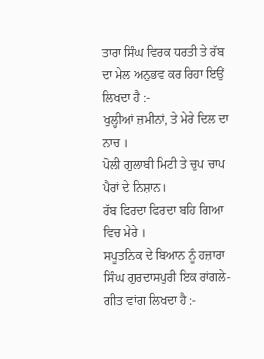ਤਾਰਾ ਸਿੰਘ ਵਿਰਕ ਧਰਤੀ ਤੇ ਰੱਬ ਦਾ ਮੇਲ ਅਨੁਭਵ ਕਰ ਰਿਹਾ ਇਉਂ ਲਿਖਦਾ ਹੈ :-
ਖੁਲ੍ਹੀਆਂ ਜ਼ਮੀਨਾਂ, ਤੇ ਮੇਰੇ ਦਿਲ ਦਾ ਨਾਚ ।
ਪੋਲੀ ਗੁਲਾਬੀ ਮਿਟੀ ਤੇ ਚੁਪ ਚਾਪ ਪੈਰਾਂ ਦੇ ਨਿਸ਼ਾਨ।
ਰੱਬ ਫਿਰਦਾ ਫਿਰਦਾ ਬਹਿ ਗਿਆ ਵਿਚ ਮੇਰੇ ।
ਸਪੂਤਨਿਕ ਦੇ ਬਿਆਨ ਨੂੰ ਹਜ਼ਾਰਾ ਸਿੰਘ ਗੁਰਦਾਸਪੁਰੀ ਇਕ ਰਾਂਗਲੇ-ਗੀਤ ਵਾਂਗ ਲਿਖਦਾ ਹੈ :-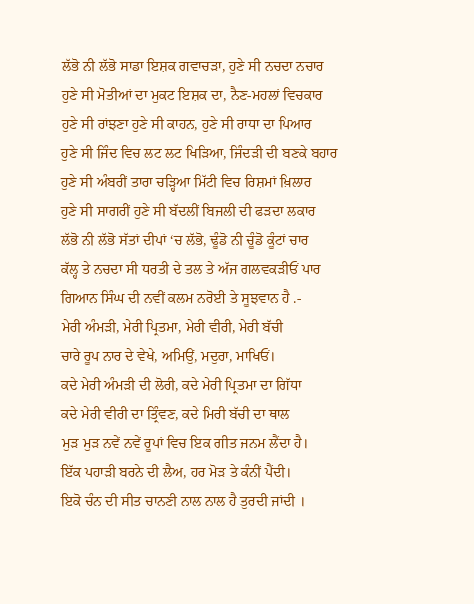ਲੱਭੋ ਨੀ ਲੱਭੋ ਸਾਡਾ ਇਸ਼ਕ ਗਵਾਚੜਾ, ਹੁਣੇ ਸੀ ਨਚਦਾ ਨਚਾਰ
ਹੁਣੇ ਸੀ ਮੋਤੀਆਂ ਦਾ ਮੁਕਟ ਇਸ਼ਕ ਦਾ, ਨੈਣ-ਮਹਲਾਂ ਵਿਚਕਾਰ
ਹੁਣੇ ਸੀ ਰਾਂਝਣਾ ਹੁਣੇ ਸੀ ਕਾਹਨ, ਹੁਣੇ ਸੀ ਰਾਧਾ ਦਾ ਪਿਆਰ
ਹੁਣੇ ਸੀ ਜਿੰਦ ਵਿਚ ਲਟ ਲਟ ਖਿੜਿਆ, ਜਿੰਦੜੀ ਦੀ ਬਣਕੇ ਬਹਾਰ
ਹੁਣੇ ਸੀ ਅੰਬਰੀਂ ਤਾਰਾ ਚੜ੍ਹਿਆ ਮਿੱਟੀ ਵਿਚ ਰਿਸ਼ਮਾਂ ਖ਼ਿਲਾਰ
ਹੁਣੇ ਸੀ ਸਾਗਰੀਂ ਹੁਣੇ ਸੀ ਬੱਦਲੀਂ ਬਿਜਲੀ ਦੀ ਫੜਦਾ ਲਕਾਰ
ਲੱਭੋ ਨੀ ਲੱਭੋ ਸੱਤਾਂ ਦੀਪਾਂ ‘ਚ ਲੱਭੋ, ਢੂੰਡੋ ਨੀ ਚੂੰਡੋ ਕੂੰਟਾਂ ਚਾਰ
ਕੱਲ੍ਹ ਤੇ ਨਚਦਾ ਸੀ ਧਰਤੀ ਦੇ ਤਲ ਤੇ ਅੱਜ ਗਲਵਕੜੀਓਂ ਪਾਰ
ਗਿਆਨ ਸਿੰਘ ਦੀ ਨਵੀਂ ਕਲਮ ਨਰੋਈ ਤੇ ਸੂਝਵਾਨ ਹੈ .-
ਮੇਰੀ ਅੰਮੜੀ, ਮੇਰੀ ਪ੍ਰਿਤਮਾ, ਮੇਰੀ ਵੀਰੀ, ਮੇਰੀ ਬੱਚੀ
ਚਾਰੇ ਰੂਪ ਨਾਰ ਦੇ ਵੇਖੇ, ਅਮਿਉਂ, ਮਦੁਰਾ, ਮਾਖਿਓਂ।
ਕਦੇ ਮੇਰੀ ਅੰਮੜੀ ਦੀ ਲੋਰੀ, ਕਦੇ ਮੇਰੀ ਪ੍ਰਿਤਮਾ ਦਾ ਗਿੱਧਾ
ਕਦੇ ਮੇਰੀ ਵੀਰੀ ਦਾ ਤ੍ਰਿੰਵਣ, ਕਦੇ ਮਿਰੀ ਬੱਚੀ ਦਾ ਥਾਲ
ਮੁੜ ਮੁੜ ਨਵੇਂ ਨਵੇਂ ਰੂਪਾਂ ਵਿਚ ਇਕ ਗੀਤ ਜਨਮ ਲੈਂਦਾ ਹੈ।
ਇੱਕ ਪਹਾੜੀ ਬਰਨੇ ਦੀ ਲੈਅ, ਹਰ ਮੋੜ ਤੇ ਕੰਨੀਂ ਪੈਂਦੀ।
ਇਕੋ ਚੰਨ ਦੀ ਸੀਤ ਚਾਨਣੀ ਨਾਲ ਨਾਲ ਹੈ ਤੁਰਦੀ ਜਾਂਦੀ ।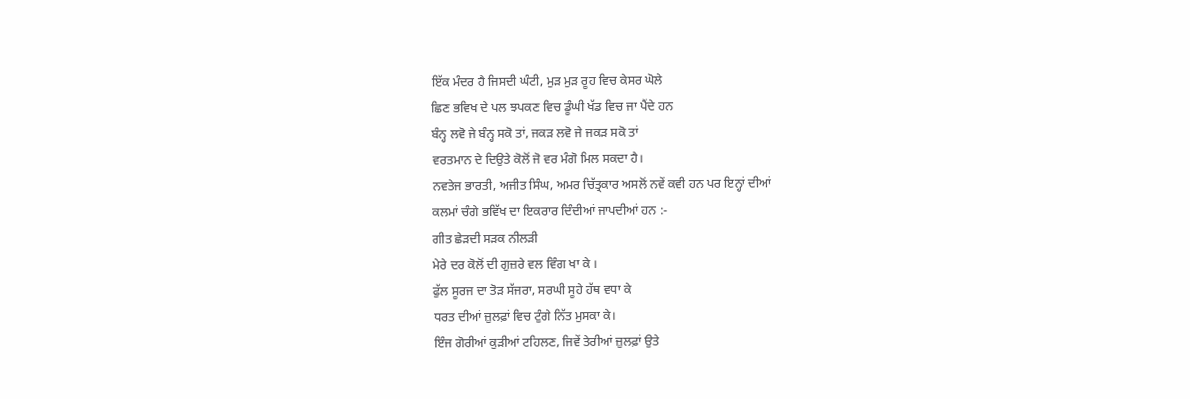ਇੱਕ ਮੰਦਰ ਹੈ ਜਿਸਦੀ ਘੰਟੀ, ਮੁੜ ਮੁੜ ਰੂਹ ਵਿਚ ਕੇਸਰ ਘੋਲੇ
ਛਿਣ ਭਵਿਖ ਦੇ ਪਲ ਝਪਕਣ ਵਿਚ ਡੂੰਘੀ ਖੱਡ ਵਿਚ ਜਾ ਪੈਂਦੇ ਹਨ
ਬੰਨ੍ਹ ਲਵੋ ਜੇ ਬੰਨ੍ਹ ਸਕੋ ਤਾਂ, ਜਕੜ ਲਵੋ ਜੇ ਜਕੜ ਸਕੋ ਤਾਂ
ਵਰਤਮਾਨ ਦੇ ਦਿਉਤੇ ਕੋਲੋਂ ਜੋ ਵਰ ਮੰਗੋ ਮਿਲ ਸਕਦਾ ਹੈ।
ਨਵਤੇਜ ਭਾਰਤੀ, ਅਜੀਤ ਸਿੰਘ, ਅਮਰ ਚਿੱਤ੍ਰਕਾਰ ਅਸਲੋਂ ਨਵੇਂ ਕਵੀ ਹਨ ਪਰ ਇਨ੍ਹਾਂ ਦੀਆਂ
ਕਲਮਾਂ ਚੰਗੇ ਭਵਿੱਖ ਦਾ ਇਕਰਾਰ ਦਿੰਦੀਆਂ ਜਾਪਦੀਆਂ ਹਨ :-
ਗੀਤ ਛੇੜਦੀ ਸੜਕ ਨੀਲੜੀ
ਮੇਰੇ ਦਰ ਕੋਲੋਂ ਦੀ ਗੁਜ਼ਰੇ ਵਲ ਵਿੰਗ ਖਾ ਕੇ ।
ਫੁੱਲ ਸੂਰਜ ਦਾ ਤੋੜ ਸੱਜਰਾ, ਸਰਘੀ ਸੂਹੇ ਹੱਥ ਵਧਾ ਕੇ
ਧਰਤ ਦੀਆਂ ਜ਼ੁਲਫ਼ਾਂ ਵਿਚ ਟੁੰਗੇ ਨਿੱਤ ਮੁਸਕਾ ਕੇ।
ਇੰਜ ਗੋਰੀਆਂ ਕੁੜੀਆਂ ਟਹਿਲਣ, ਜਿਵੇਂ ਤੇਰੀਆਂ ਜ਼ੁਲਫ਼ਾਂ ਉਤੇ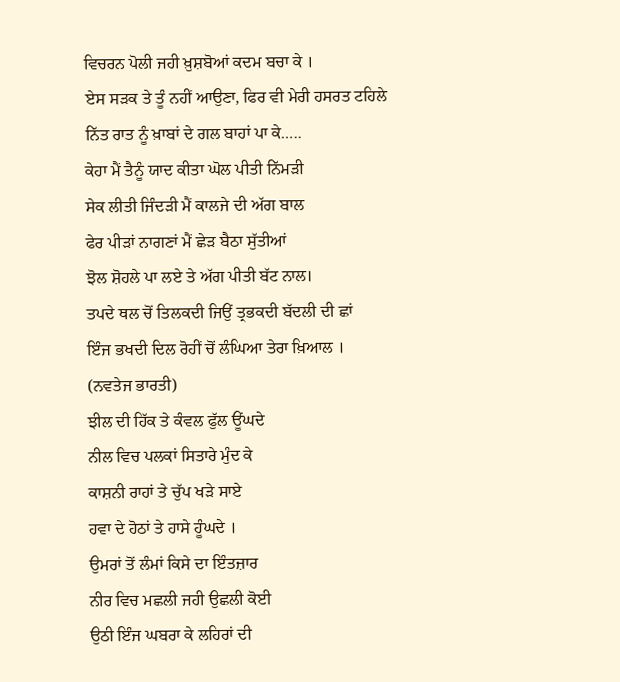ਵਿਚਰਨ ਪੋਲੀ ਜਹੀ ਖ਼ੁਸ਼ਬੋਆਂ ਕਦਮ ਬਚਾ ਕੇ ।
ਏਸ ਸੜਕ ਤੇ ਤੂੰ ਨਹੀਂ ਆਉਣਾ, ਫਿਰ ਵੀ ਮੇਰੀ ਹਸਰਤ ਟਹਿਲੇ
ਨਿੱਤ ਰਾਤ ਨੂੰ ਖ਼ਾਬਾਂ ਦੇ ਗਲ ਬਾਹਾਂ ਪਾ ਕੇ…..
ਕੇਹਾ ਮੈਂ ਤੈਨੂੰ ਯਾਦ ਕੀਤਾ ਘੋਲ ਪੀਤੀ ਨਿੱਮੜੀ
ਸੇਕ ਲੀਤੀ ਜਿੰਦੜੀ ਮੈਂ ਕਾਲਜੇ ਦੀ ਅੱਗ ਬਾਲ
ਫੇਰ ਪੀੜਾਂ ਨਾਗਣਾਂ ਮੈਂ ਛੇੜ ਬੈਠਾ ਸੁੱਤੀਆਂ
ਝੋਲ ਸ਼ੋਹਲੇ ਪਾ ਲਏ ਤੇ ਅੱਗ ਪੀਤੀ ਬੱਟ ਨਾਲ।
ਤਪਦੇ ਥਲ ਚੋਂ ਤਿਲਕਦੀ ਜਿਉਂ ਤ੍ਰਭਕਦੀ ਬੱਦਲੀ ਦੀ ਛਾਂ
ਇੰਜ ਭਖਦੀ ਦਿਲ ਰੋਹੀਂ ਚੋਂ ਲੰਘਿਆ ਤੇਰਾ ਖ਼ਿਆਲ ।
(ਨਵਤੇਜ ਭਾਰਤੀ)
ਝੀਲ ਦੀ ਹਿੱਕ ਤੇ ਕੰਵਲ ਫੁੱਲ ਊਂਘਦੇ
ਨੀਲ ਵਿਚ ਪਲਕਾਂ ਸਿਤਾਰੇ ਮੁੰਦ ਕੇ
ਕਾਸ਼ਨੀ ਰਾਹਾਂ ਤੇ ਚੁੱਪ ਖੜੇ ਸਾਏ
ਹਵਾ ਦੇ ਹੋਠਾਂ ਤੇ ਹਾਸੇ ਹੂੰਘਦੇ ।
ਉਮਰਾਂ ਤੋਂ ਲੰਮਾਂ ਕਿਸੇ ਦਾ ਇੰਤਜ਼ਾਰ
ਨੀਰ ਵਿਚ ਮਛਲੀ ਜਹੀ ਉਛਲੀ ਕੋਈ
ਉਠੀ ਇੰਜ ਘਬਰਾ ਕੇ ਲਹਿਰਾਂ ਦੀ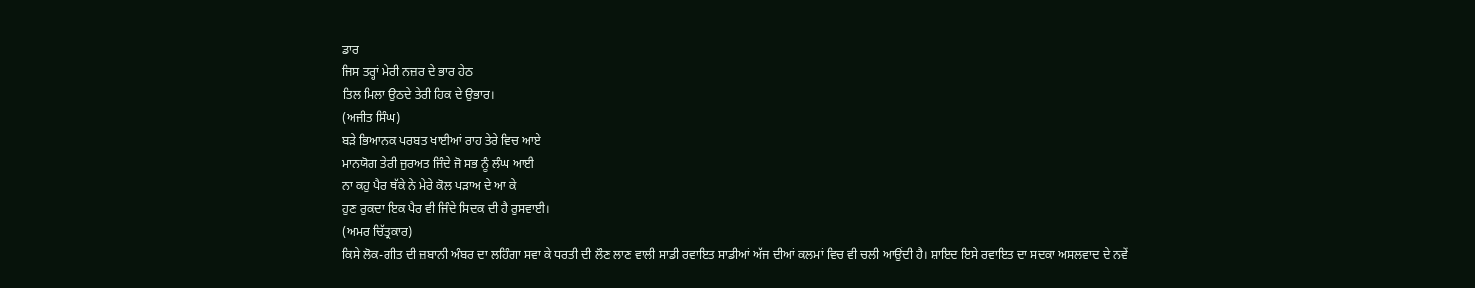ਡਾਰ
ਜਿਸ ਤਰ੍ਹਾਂ ਮੇਰੀ ਨਜ਼ਰ ਦੇ ਭਾਰ ਹੇਠ
ਤਿਲ ਮਿਲਾ ਉਠਦੇ ਤੇਰੀ ਹਿਕ ਦੇ ਉਭਾਰ।
(ਅਜੀਤ ਸਿੰਘ)
ਬੜੇ ਭਿਆਨਕ ਪਰਬਤ ਖਾਈਆਂ ਰਾਹ ਤੇਰੇ ਵਿਚ ਆਏ
ਮਾਨਯੋਗ ਤੇਰੀ ਜੁਰਅਤ ਜਿੰਦੇ ਜੋ ਸਭ ਨੂੰ ਲੰਘ ਆਈ
ਨਾ ਕਹੁ ਪੈਰ ਥੱਕੇ ਨੇ ਮੇਰੇ ਕੋਲ ਪੜਾਅ ਦੇ ਆ ਕੇ
ਹੁਣ ਰੁਕਦਾ ਇਕ ਪੈਰ ਵੀ ਜਿੰਦੇ ਸਿਦਕ ਦੀ ਹੈ ਰੁਸਵਾਈ।
(ਅਮਰ ਚਿੱਤ੍ਰਕਾਰ)
ਕਿਸੇ ਲੋਕ-ਗੀਤ ਦੀ ਜ਼ਬਾਨੀ ਅੰਬਰ ਦਾ ਲਹਿੰਗਾ ਸਵਾ ਕੇ ਧਰਤੀ ਦੀ ਲੌਣ ਲਾਣ ਵਾਲੀ ਸਾਡੀ ਰਵਾਇਤ ਸਾਡੀਆਂ ਅੱਜ ਦੀਆਂ ਕਲਮਾਂ ਵਿਚ ਵੀ ਚਲੀ ਆਉਂਦੀ ਹੈ। ਸ਼ਾਇਦ ਇਸੇ ਰਵਾਇਤ ਦਾ ਸਦਕਾ ਅਸਲਵਾਦ ਦੇ ਨਵੇਂ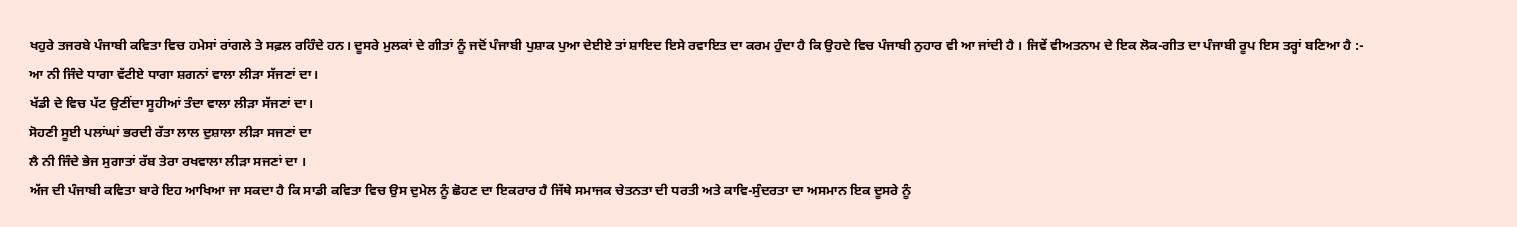ਖਹੁਰੇ ਤਜਰਬੇ ਪੰਜਾਬੀ ਕਵਿਤਾ ਵਿਚ ਹਮੇਸਾਂ ਰਾਂਗਲੇ ਤੇ ਸਫ਼ਲ ਰਹਿੰਦੇ ਹਨ। ਦੂਸਰੇ ਮੁਲਕਾਂ ਦੇ ਗੀਤਾਂ ਨੂੰ ਜਦੋਂ ਪੰਜਾਬੀ ਪੁਸ਼ਾਕ ਪੁਆ ਦੇਈਏ ਤਾਂ ਸ਼ਾਇਦ ਇਸੇ ਰਵਾਇਤ ਦਾ ਕਰਮ ਹੁੰਦਾ ਹੈ ਕਿ ਉਹਦੇ ਵਿਚ ਪੰਜਾਬੀ ਨੁਹਾਰ ਵੀ ਆ ਜਾਂਦੀ ਹੈ । ਜਿਵੇਂ ਵੀਅਤਨਾਮ ਦੇ ਇਕ ਲੋਕ-ਗੀਤ ਦਾ ਪੰਜਾਬੀ ਰੂਪ ਇਸ ਤਰ੍ਹਾਂ ਬਣਿਆ ਹੈ :-
ਆ ਨੀ ਜਿੰਦੇ ਧਾਗਾ ਵੱਟੀਏ ਧਾਗਾ ਸ਼ਗਨਾਂ ਵਾਲਾ ਲੀੜਾ ਸੱਜਣਾਂ ਦਾ।
ਖੱਡੀ ਦੇ ਵਿਚ ਪੱਟ ਉਣੀਂਦਾ ਸੂਹੀਆਂ ਤੰਦਾ ਵਾਲਾ ਲੀੜਾ ਸੱਜਣਾਂ ਦਾ।
ਸੋਹਣੀ ਸੂਈ ਪਲਾਂਘਾਂ ਭਰਦੀ ਰੱਤਾ ਲਾਲ ਦੁਸ਼ਾਲਾ ਲੀੜਾ ਸਜਣਾਂ ਦਾ
ਲੈ ਨੀ ਜਿੰਦੇ ਭੇਜ ਸੁਗਾਤਾਂ ਰੱਬ ਤੇਰਾ ਰਖਵਾਲਾ ਲੀੜਾ ਸਜਣਾਂ ਦਾ ।
ਅੱਜ ਦੀ ਪੰਜਾਬੀ ਕਵਿਤਾ ਬਾਰੇ ਇਹ ਆਖਿਆ ਜਾ ਸਕਦਾ ਹੈ ਕਿ ਸਾਡੀ ਕਵਿਤਾ ਵਿਚ ਉਸ ਦੁਮੇਲ ਨੂੰ ਛੋਹਣ ਦਾ ਇਕਰਾਰ ਹੈ ਜਿੱਥੇ ਸਮਾਜਕ ਚੇਤਨਤਾ ਦੀ ਧਰਤੀ ਅਤੇ ਕਾਵਿ-ਸੁੰਦਰਤਾ ਦਾ ਅਸਮਾਨ ਇਕ ਦੂਸਰੇ ਨੂੰ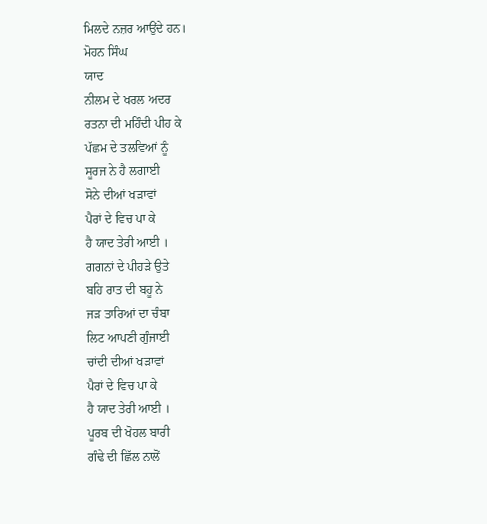ਮਿਲਦੇ ਨਜ਼ਰ ਆਉਂਦੇ ਹਨ।
ਮੋਹਨ ਸਿੰਘ
ਯਾਦ
ਨੀਲਮ ਦੇ ਖਰਲ ਅਦਰ
ਰਤਨਾ ਦੀ ਮਹਿੰਦੀ ਪੀਹ ਕੇ
ਪੱਛਮ ਦੇ ਤਲਵਿਆਂ ਨੂੰ
ਸੂਰਜ ਨੇ ਹੈ ਲਗਾਈ
ਸੋਨੇ ਦੀਆਂ ਖੜਾਵਾਂ
ਪੈਰਾਂ ਦੇ ਵਿਚ ਪਾ ਕੇ
ਹੈ ਯਾਦ ਤੇਰੀ ਆਈ ।
ਗਗਨਾਂ ਦੇ ਪੀਹੜੇ ਉਤੇ
ਬਹਿ ਰਾਤ ਦੀ ਬਹੂ ਨੇ
ਜੜ ਤਾਰਿਆਂ ਦਾ ਚੰਬਾ
ਲਿਟ ਆਪਣੀ ਗੁੰਜਾਈ
ਚਾਂਦੀ ਦੀਆਂ ਖੜਾਵਾਂ
ਪੈਰਾਂ ਦੇ ਵਿਚ ਪਾ ਕੇ
ਹੈ ਯਾਦ ਤੇਰੀ ਆਈ ।
ਪੂਰਬ ਦੀ ਖੋਹਲ ਬਾਰੀ
ਗੰਢੇ ਦੀ ਛਿੱਲ ਨਾਲੋਂ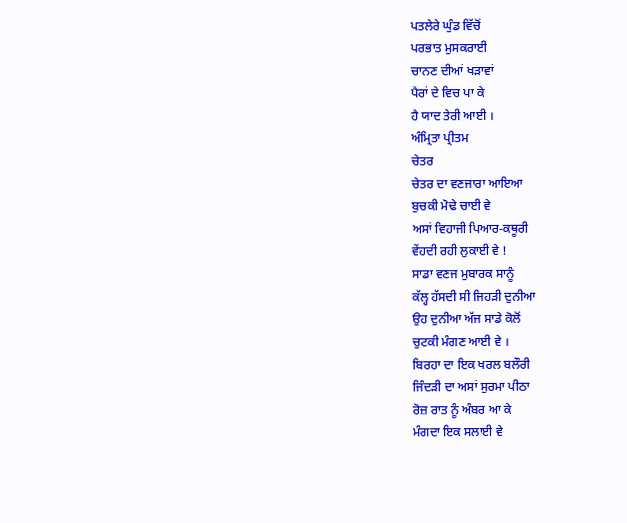ਪਤਲੇਰੇ ਘੁੰਡ ਵਿੱਚੋਂ
ਪਰਭਾਤ ਮੁਸਕਰਾਈ
ਚਾਨਣ ਦੀਆਂ ਖੜਾਵਾਂ
ਪੈਰਾਂ ਦੇ ਵਿਚ ਪਾ ਕੇ
ਹੈ ਯਾਦ ਤੇਰੀ ਆਈ ।
ਅੰਮ੍ਰਿਤਾ ਪ੍ਰੀਤਮ
ਚੇਤਰ
ਚੇਤਰ ਦਾ ਵਣਜਾਰਾ ਆਇਆ
ਬੁਚਕੀ ਮੋਢੇ ਚਾਈ ਵੇ
ਅਸਾਂ ਵਿਹਾਜੀ ਪਿਆਰ-ਕਥੂਰੀ
ਵੇਂਹਦੀ ਰਹੀ ਲੁਕਾਈ ਵੇ !
ਸਾਡਾ ਵਣਜ ਮੁਬਾਰਕ ਸਾਨੂੰ
ਕੱਲ੍ਹ ਹੱਸਦੀ ਸੀ ਜਿਹੜੀ ਦੁਨੀਆ
ਉਹ ਦੁਨੀਆ ਅੱਜ ਸਾਡੇ ਕੋਲੋਂ
ਚੁਟਕੀ ਮੰਗਣ ਆਈ ਵੇ ।
ਬਿਰਹਾ ਦਾ ਇਕ ਖਰਲ ਬਲੌਰੀ
ਜਿੰਦੜੀ ਦਾ ਅਸਾਂ ਸੁਰਮਾ ਪੀਠਾ
ਰੋਜ਼ ਰਾਤ ਨੂੰ ਅੰਬਰ ਆ ਕੇ
ਮੰਗਦਾ ਇਕ ਸਲਾਈ ਵੇ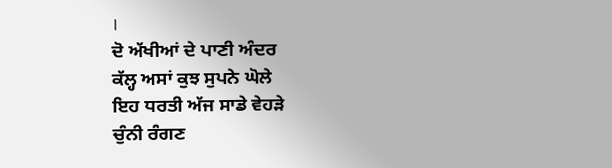।
ਦੋ ਅੱਖੀਆਂ ਦੇ ਪਾਣੀ ਅੰਦਰ
ਕੱਲ੍ਹ ਅਸਾਂ ਕੁਝ ਸੁਪਨੇ ਘੋਲੇ
ਇਹ ਧਰਤੀ ਅੱਜ ਸਾਡੇ ਵੇਹੜੇ
ਚੁੰਨੀ ਰੰਗਣ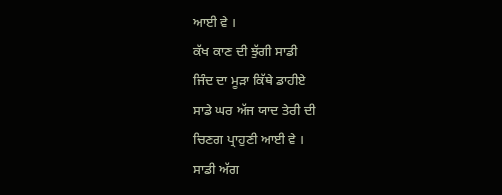ਆਈ ਵੇ ।
ਕੱਖ ਕਾਣ ਦੀ ਝੁੱਗੀ ਸਾਡੀ
ਜਿੰਦ ਦਾ ਮੂੜਾ ਕਿੱਥੇ ਡਾਹੀਏ
ਸਾਡੇ ਘਰ ਅੱਜ ਯਾਦ ਤੇਰੀ ਦੀ
ਚਿਣਗ ਪ੍ਰਾਹੁਣੀ ਆਈ ਵੇ ।
ਸਾਡੀ ਅੱਗ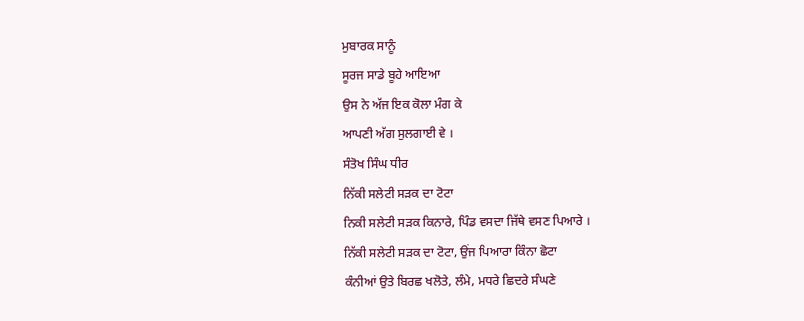ਮੁਬਾਰਕ ਸਾਨੂੰ
ਸੂਰਜ ਸਾਡੇ ਬੂਹੇ ਆਇਆ
ਉਸ ਨੇ ਅੱਜ ਇਕ ਕੋਲਾ ਮੰਗ ਕੇ
ਆਪਣੀ ਅੱਗ ਸੁਲਗਾਈ ਵੇ ।
ਸੰਤੋਖ ਸਿੰਘ ਧੀਰ
ਨਿੱਕੀ ਸਲੇਟੀ ਸੜਕ ਦਾ ਟੋਟਾ
ਨਿਕੀ ਸਲੇਟੀ ਸੜਕ ਕਿਨਾਰੇ, ਪਿੰਡ ਵਸਦਾ ਜਿੱਥੇ ਵਸਣ ਪਿਆਰੇ ।
ਨਿੱਕੀ ਸਲੇਟੀ ਸੜਕ ਦਾ ਟੋਟਾ, ਉਂਜ ਪਿਆਰਾ ਕਿੰਨਾ ਛੋਟਾ
ਕੰਨੀਆਂ ਉਤੇ ਬਿਰਛ ਖਲੋਤੇ, ਲੰਮੇ, ਮਧਰੇ ਛਿਦਰੇ ਸੰਘਣੇ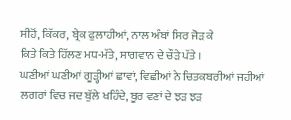ਸੀਹੋਂ, ਕਿੱਕਰ, ਬ੍ਰੇਕ ਫੁਲਾਹੀਆਂ, ਨਾਲ ਅੰਬਾਂ ਸਿਰ ਜੋੜ ਕੇ
ਕਿਤੇ ਕਿਤੇ ਹਿੱਲਣ ਮਧ-ਮੱਤੇ, ਸਾਗਵਾਨ ਦੇ ਚੌੜੇ ਪੱਤੇ ।
ਘਣੀਆਂ ਘਣੀਆਂ ਗੂੜ੍ਹੀਆਂ ਛਾਵਾਂ, ਵਿਛੀਆਂ ਨੇ ਚਿਤਕਬਰੀਆਂ ਜਹੀਆਂ
ਲਗਰਾਂ ਵਿਚ ਜਦ ਬੁੱਲੇ ਖਹਿੰਦੇ, ਬੂਰ ਵਣਾਂ ਦੇ ਝੜ ਝੜ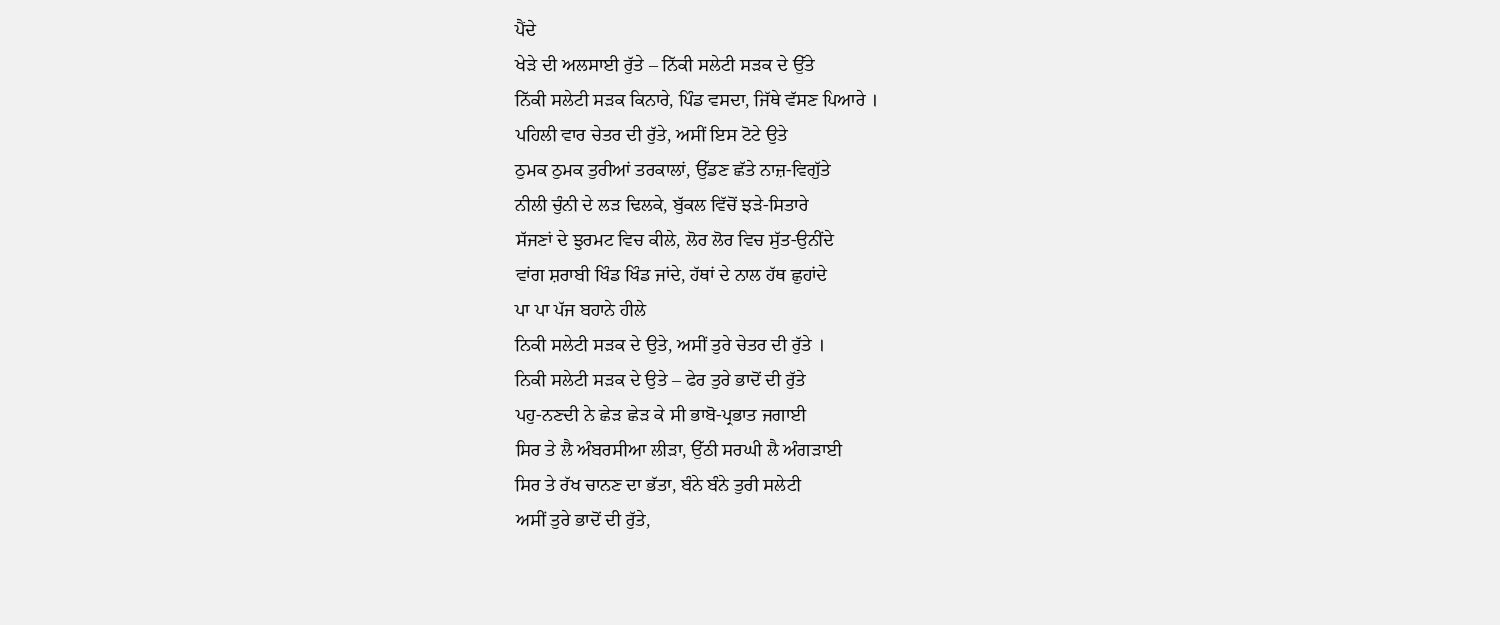ਪੈਂਦੇ
ਖੇੜੇ ਦੀ ਅਲਸਾਈ ਰੁੱਤੇ – ਨਿੱਕੀ ਸਲੇਟੀ ਸੜਕ ਦੇ ਉੱਤੇ
ਨਿੱਕੀ ਸਲੇਟੀ ਸੜਕ ਕਿਨਾਰੇ, ਪਿੰਡ ਵਸਦਾ, ਜਿੱਥੇ ਵੱਸਣ ਪਿਆਰੇ ।
ਪਹਿਲੀ ਵਾਰ ਚੇਤਰ ਦੀ ਰੁੱਤੇ, ਅਸੀਂ ਇਸ ਟੋਟੇ ਉਤੇ
ਠੁਮਕ ਠੁਮਕ ਤੁਰੀਆਂ ਤਰਕਾਲਾਂ, ਉੱਡਣ ਛੱਤੇ ਨਾਜ਼-ਵਿਗੁੱਤੇ
ਨੀਲੀ ਚੁੰਨੀ ਦੇ ਲੜ ਢਿਲਕੇ, ਬੁੱਕਲ ਵਿੱਚੋਂ ਝੜੇ-ਸਿਤਾਰੇ
ਸੱਜਣਾਂ ਦੇ ਝੁਰਮਟ ਵਿਚ ਕੀਲੇ, ਲੋਰ ਲੋਰ ਵਿਚ ਸੁੱਤ-ਉਨੀਂਦੇ
ਵਾਂਗ ਸ਼ਰਾਬੀ ਖਿੰਡ ਖਿੰਡ ਜਾਂਦੇ, ਹੱਥਾਂ ਦੇ ਨਾਲ ਹੱਥ ਛੁਹਾਂਦੇ
ਪਾ ਪਾ ਪੱਜ ਬਹਾਨੇ ਹੀਲੇ
ਨਿਕੀ ਸਲੇਟੀ ਸੜਕ ਦੇ ਉਤੇ, ਅਸੀਂ ਤੁਰੇ ਚੇਤਰ ਦੀ ਰੁੱਤੇ ।
ਨਿਕੀ ਸਲੇਟੀ ਸੜਕ ਦੇ ਉਤੇ – ਫੇਰ ਤੁਰੇ ਭਾਦੋਂ ਦੀ ਰੁੱਤੇ
ਪਹੁ-ਨਣਦੀ ਨੇ ਛੇੜ ਛੇੜ ਕੇ ਸੀ ਭਾਬੋ-ਪ੍ਰਭਾਤ ਜਗਾਈ
ਸਿਰ ਤੇ ਲੈ ਅੰਬਰਸੀਆ ਲੀੜਾ, ਉੱਠੀ ਸਰਘੀ ਲੈ ਅੰਗੜਾਈ
ਸਿਰ ਤੇ ਰੱਖ ਚਾਨਣ ਦਾ ਭੱਤਾ, ਬੰਨੇ ਬੰਨੇ ਤੁਰੀ ਸਲੇਟੀ
ਅਸੀਂ ਤੁਰੇ ਭਾਦੋਂ ਦੀ ਰੁੱਤੇ,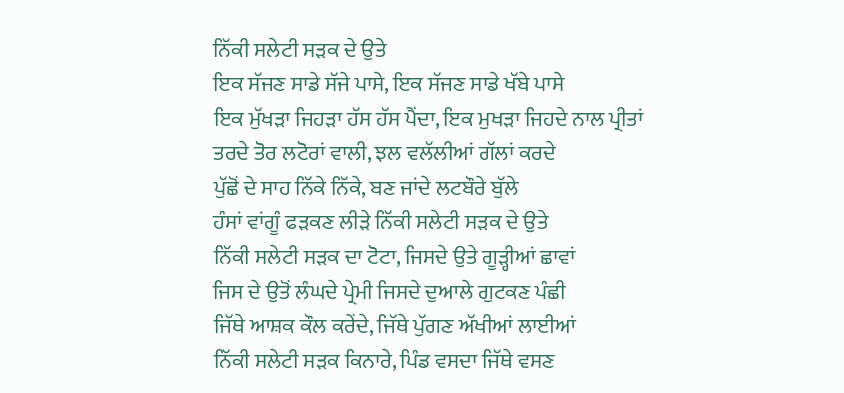ਨਿੱਕੀ ਸਲੇਟੀ ਸੜਕ ਦੇ ਉਤੇ
ਇਕ ਸੱਜਣ ਸਾਡੇ ਸੱਜੇ ਪਾਸੇ, ਇਕ ਸੱਜਣ ਸਾਡੇ ਖੱਬੇ ਪਾਸੇ
ਇਕ ਮੁੱਖੜਾ ਜਿਹੜਾ ਹੱਸ ਹੱਸ ਪੈਂਦਾ, ਇਕ ਮੁਖੜਾ ਜਿਹਦੇ ਨਾਲ ਪ੍ਰੀਤਾਂ
ਤਰਦੇ ਤੋਰ ਲਟੋਰਾਂ ਵਾਲੀ, ਝਲ ਵਲੱਲੀਆਂ ਗੱਲਾਂ ਕਰਦੇ
ਪੁੱਛੋਂ ਦੇ ਸਾਹ ਨਿੱਕੇ ਨਿੱਕੇ, ਬਣ ਜਾਂਦੇ ਲਟਬੌਰੇ ਬੁੱਲੇ
ਹੰਸਾਂ ਵਾਂਗੂੰ ਫੜਕਣ ਲੀੜੇ ਨਿੱਕੀ ਸਲੇਟੀ ਸੜਕ ਦੇ ਉਤੇ
ਨਿੱਕੀ ਸਲੇਟੀ ਸੜਕ ਦਾ ਟੋਟਾ, ਜਿਸਦੇ ਉਤੇ ਗੂੜ੍ਹੀਆਂ ਛਾਵਾਂ
ਜਿਸ ਦੇ ਉਤੋਂ ਲੰਘਦੇ ਪ੍ਰੇਮੀ ਜਿਸਦੇ ਦੁਆਲੇ ਗੁਟਕਣ ਪੰਛੀ
ਜਿੱਥੇ ਆਸ਼ਕ ਕੌਲ ਕਰੇਂਦੇ, ਜਿੱਥੇ ਪੁੱਗਣ ਅੱਖੀਆਂ ਲਾਈਆਂ
ਨਿੱਕੀ ਸਲੇਟੀ ਸੜਕ ਕਿਨਾਰੇ, ਪਿੰਡ ਵਸਦਾ ਜਿੱਥੇ ਵਸਣ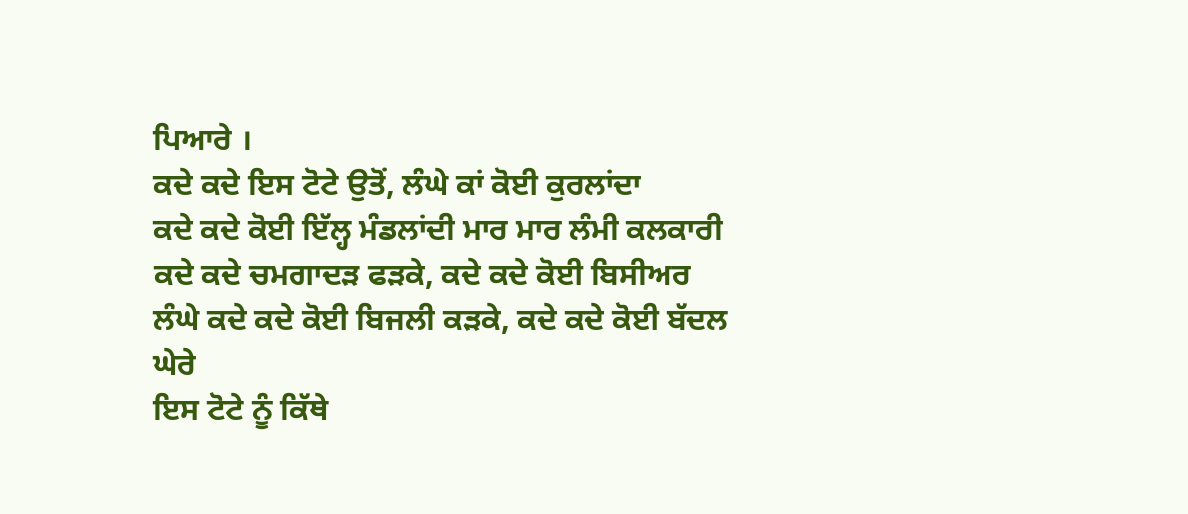ਪਿਆਰੇ ।
ਕਦੇ ਕਦੇ ਇਸ ਟੋਟੇ ਉਤੋਂ, ਲੰਘੇ ਕਾਂ ਕੋਈ ਕੁਰਲਾਂਦਾ
ਕਦੇ ਕਦੇ ਕੋਈ ਇੱਲ੍ਹ ਮੰਡਲਾਂਦੀ ਮਾਰ ਮਾਰ ਲੰਮੀ ਕਲਕਾਰੀ
ਕਦੇ ਕਦੇ ਚਮਗਾਦੜ ਫੜਕੇ, ਕਦੇ ਕਦੇ ਕੋਈ ਬਿਸੀਅਰ
ਲੰਘੇ ਕਦੇ ਕਦੇ ਕੋਈ ਬਿਜਲੀ ਕੜਕੇ, ਕਦੇ ਕਦੇ ਕੋਈ ਬੱਦਲ ਘੇਰੇ
ਇਸ ਟੋਟੇ ਨੂੰ ਕਿੱਥੇ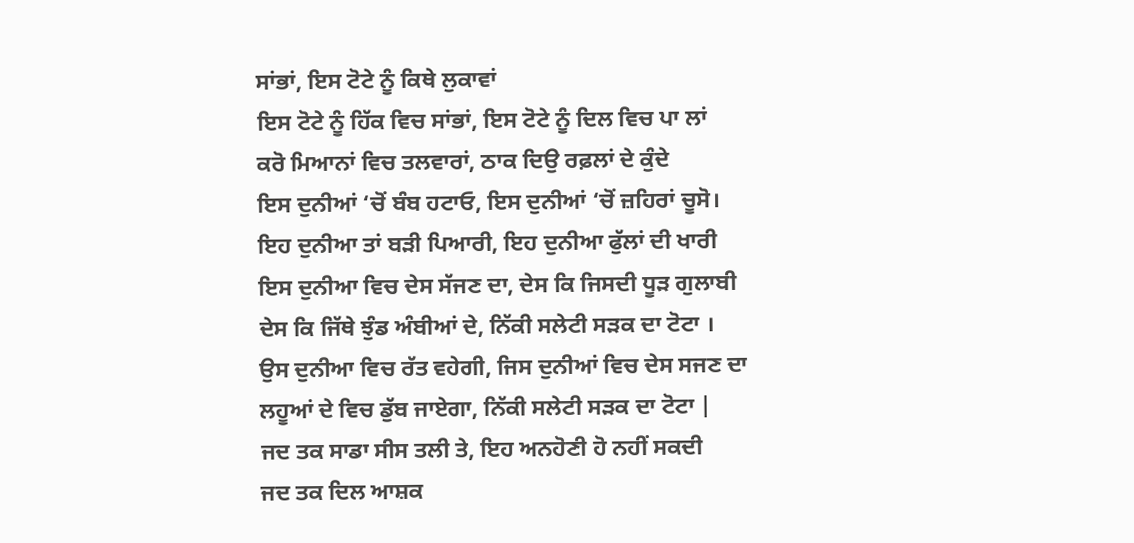ਸਾਂਭਾਂ, ਇਸ ਟੋਟੇ ਨੂੰ ਕਿਥੇ ਲੁਕਾਵਾਂ
ਇਸ ਟੋਟੇ ਨੂੰ ਹਿੱਕ ਵਿਚ ਸਾਂਭਾਂ, ਇਸ ਟੋਟੇ ਨੂੰ ਦਿਲ ਵਿਚ ਪਾ ਲਾਂ
ਕਰੋ ਮਿਆਨਾਂ ਵਿਚ ਤਲਵਾਰਾਂ, ਠਾਕ ਦਿਉ ਰਫ਼ਲਾਂ ਦੇ ਕੁੰਦੇ
ਇਸ ਦੁਨੀਆਂ ‘ਚੋਂ ਬੰਬ ਹਟਾਓ, ਇਸ ਦੁਨੀਆਂ ‘ਚੋਂ ਜ਼ਹਿਰਾਂ ਚੂਸੋ।
ਇਹ ਦੁਨੀਆ ਤਾਂ ਬੜੀ ਪਿਆਰੀ, ਇਹ ਦੁਨੀਆ ਫੁੱਲਾਂ ਦੀ ਖਾਰੀ
ਇਸ ਦੁਨੀਆ ਵਿਚ ਦੇਸ ਸੱਜਣ ਦਾ, ਦੇਸ ਕਿ ਜਿਸਦੀ ਧੂੜ ਗੁਲਾਬੀ
ਦੇਸ ਕਿ ਜਿੱਥੇ ਝੁੰਡ ਅੰਬੀਆਂ ਦੇ, ਨਿੱਕੀ ਸਲੇਟੀ ਸੜਕ ਦਾ ਟੋਟਾ ।
ਉਸ ਦੁਨੀਆ ਵਿਚ ਰੱਤ ਵਹੇਗੀ, ਜਿਸ ਦੁਨੀਆਂ ਵਿਚ ਦੇਸ ਸਜਣ ਦਾ
ਲਹੂਆਂ ਦੇ ਵਿਚ ਡੁੱਬ ਜਾਏਗਾ, ਨਿੱਕੀ ਸਲੇਟੀ ਸੜਕ ਦਾ ਟੋਟਾ |
ਜਦ ਤਕ ਸਾਡਾ ਸੀਸ ਤਲੀ ਤੇ, ਇਹ ਅਨਹੋਣੀ ਹੋ ਨਹੀਂ ਸਕਦੀ
ਜਦ ਤਕ ਦਿਲ ਆਸ਼ਕ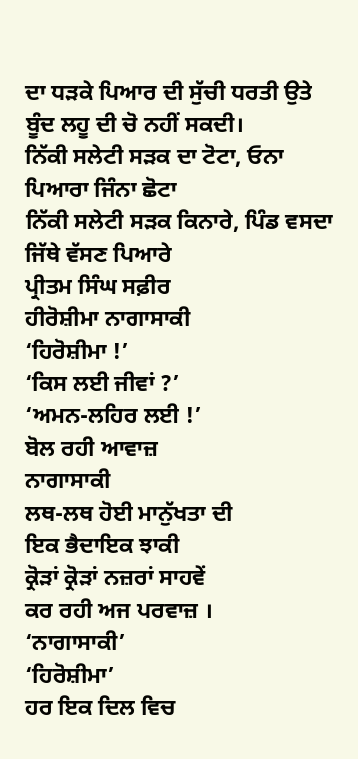ਦਾ ਧੜਕੇ ਪਿਆਰ ਦੀ ਸੁੱਚੀ ਧਰਤੀ ਉਤੇ
ਬੂੰਦ ਲਹੂ ਦੀ ਚੋ ਨਹੀਂ ਸਕਦੀ।
ਨਿੱਕੀ ਸਲੇਟੀ ਸੜਕ ਦਾ ਟੋਟਾ, ਓਨਾ ਪਿਆਰਾ ਜਿੰਨਾ ਛੋਟਾ
ਨਿੱਕੀ ਸਲੇਟੀ ਸੜਕ ਕਿਨਾਰੇ, ਪਿੰਡ ਵਸਦਾ ਜਿੱਥੇ ਵੱਸਣ ਪਿਆਰੇ
ਪ੍ਰੀਤਮ ਸਿੰਘ ਸਫ਼ੀਰ
ਹੀਰੋਸ਼ੀਮਾ ਨਾਗਾਸਾਕੀ
‘ਹਿਰੋਸ਼ੀਮਾ !’
‘ਕਿਸ ਲਈ ਜੀਵਾਂ ?’
‘ਅਮਨ-ਲਹਿਰ ਲਈ !’
ਬੋਲ ਰਹੀ ਆਵਾਜ਼
ਨਾਗਾਸਾਕੀ
ਲਥ-ਲਥ ਹੋਈ ਮਾਨੁੱਖਤਾ ਦੀ
ਇਕ ਭੈਦਾਇਕ ਝਾਕੀ
ਕ੍ਰੋੜਾਂ ਕ੍ਰੋੜਾਂ ਨਜ਼ਰਾਂ ਸਾਹਵੇਂ
ਕਰ ਰਹੀ ਅਜ ਪਰਵਾਜ਼ ।
‘ਨਾਗਾਸਾਕੀ’
‘ਹਿਰੋਸ਼ੀਮਾ’
ਹਰ ਇਕ ਦਿਲ ਵਿਚ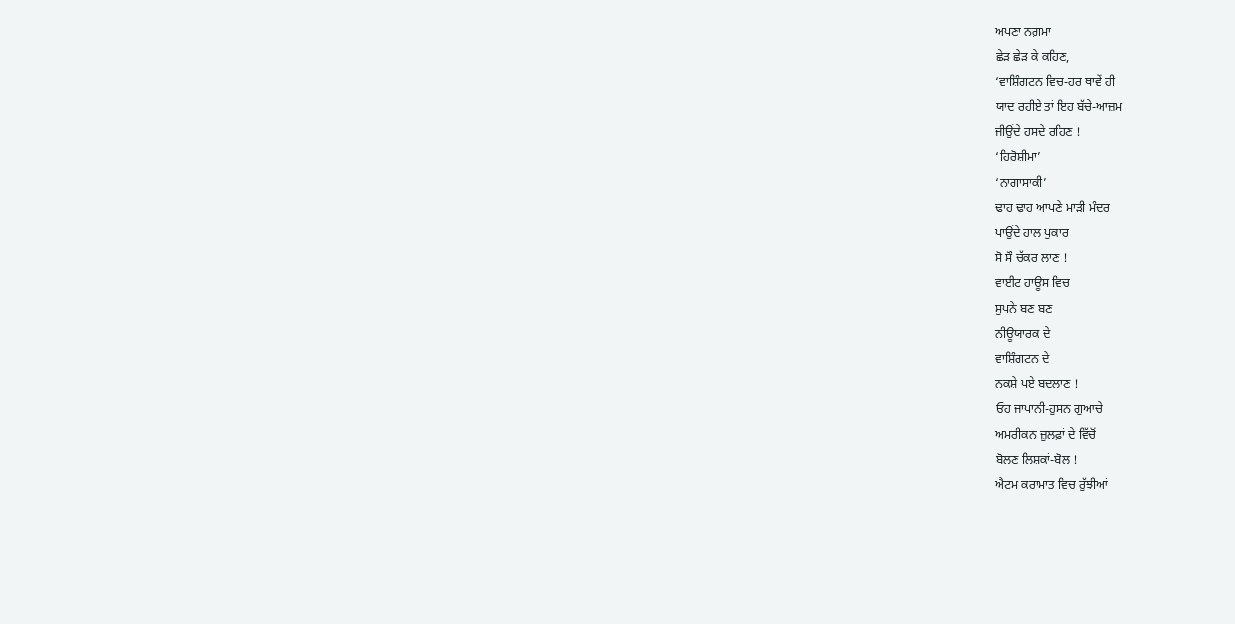ਅਪਣਾ ਨਗ਼ਮਾ
ਛੇੜ ਛੇੜ ਕੇ ਕਹਿਣ,
‘ਵਾਸ਼ਿੰਗਟਨ ਵਿਚ-ਹਰ ਥਾਵੇਂ ਹੀ
ਯਾਦ ਰਹੀਏ ਤਾਂ ਇਹ ਬੱਚੇ-ਆਜ਼ਮ
ਜੀਉਂਦੇ ਹਸਦੇ ਰਹਿਣ !
‘ਹਿਰੋਸ਼ੀਮਾ’
‘ਨਾਗਾਸਾਕੀ’
ਢਾਹ ਢਾਹ ਆਪਣੇ ਮਾੜੀ ਮੰਦਰ
ਪਾਉਂਦੇ ਹਾਲ ਪੁਕਾਰ
ਸੋ ਸੌ ਚੱਕਰ ਲਾਣ !
ਵਾਈਟ ਹਾਊਸ ਵਿਚ
ਸੁਪਨੇ ਬਣ ਬਣ
ਨੀਊਯਾਰਕ ਦੇ
ਵਾਸ਼ਿੰਗਟਨ ਦੇ
ਨਕਸ਼ੇ ਪਏ ਬਦਲਾਣ !
ਓਹ ਜਾਪਾਨੀ-ਹੁਸਨ ਗੁਆਚੇ
ਅਮਰੀਕਨ ਜ਼ੁਲਫ਼ਾਂ ਦੇ ਵਿੱਚੋਂ
ਬੋਲਣ ਲਿਸ਼ਕਾਂ-ਬੋਲ !
ਐਟਮ ਕਰਾਮਾਤ ਵਿਚ ਰੁੱਝੀਆਂ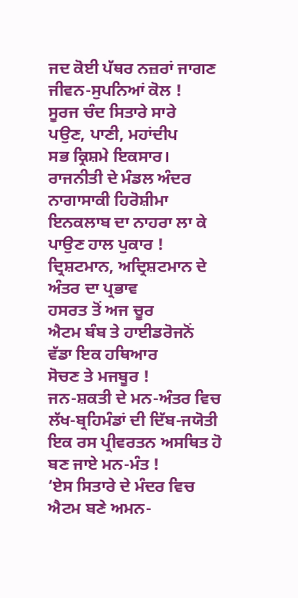ਜਦ ਕੋਈ ਪੱਥਰ ਨਜ਼ਰਾਂ ਜਾਗਣ
ਜੀਵਨ-ਸੁਪਨਿਆਂ ਕੋਲ !
ਸੂਰਜ ਚੰਦ ਸਿਤਾਰੇ ਸਾਰੇ
ਪਉਣ, ਪਾਣੀ, ਮਹਾਂਦੀਪ
ਸਭ ਕ੍ਰਿਸ਼ਮੇ ਇਕਸਾਰ।
ਰਾਜਨੀਤੀ ਦੇ ਮੰਡਲ ਅੰਦਰ
ਨਾਗਾਸਾਕੀ ਹਿਰੋਸ਼ੀਮਾ
ਇਨਕਲਾਬ ਦਾ ਨਾਹਰਾ ਲਾ ਕੇ
ਪਾਉਣ ਹਾਲ ਪੁਕਾਰ !
ਦ੍ਰਿਸ਼ਟਮਾਨ, ਅਦ੍ਰਿਸ਼ਟਮਾਨ ਦੇ
ਅੰਤਰ ਦਾ ਪ੍ਰਭਾਵ
ਹਸਰਤ ਤੋਂ ਅਜ ਚੂਰ
ਐਟਮ ਬੰਬ ਤੇ ਹਾਈਡਰੋਜਨੋਂ
ਵੱਡਾ ਇਕ ਹਥਿਆਰ
ਸੋਚਣ ਤੇ ਮਜਬੂਰ !
ਜਨ-ਸ਼ਕਤੀ ਦੇ ਮਨ-ਅੰਤਰ ਵਿਚ
ਲੱਖ-ਬ੍ਰਹਿਮੰਡਾਂ ਦੀ ਦਿੱਬ-ਜਯੋਤੀ
ਇਕ ਰਸ ਪ੍ਰੀਵਰਤਨ ਅਸਥਿਤ ਹੋ
ਬਣ ਜਾਏ ਮਨ-ਮੰਤ !
‘ਏਸ ਸਿਤਾਰੇ ਦੇ ਮੰਦਰ ਵਿਚ
ਐਟਮ ਬਣੇ ਅਮਨ-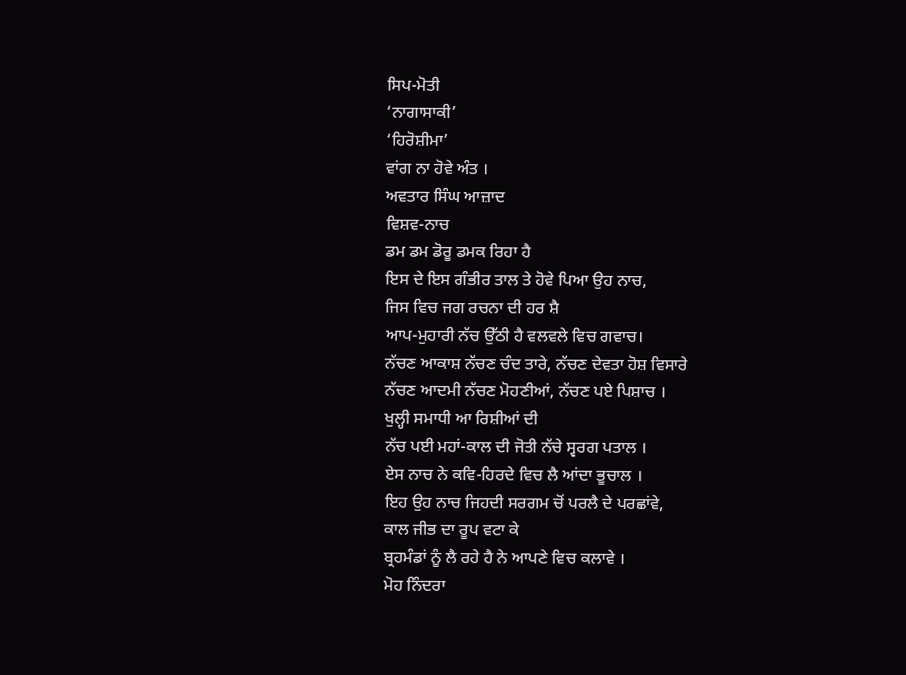ਸਿਪ-ਮੋਤੀ
‘ਨਾਗਾਸਾਕੀ’
‘ਹਿਰੋਸ਼ੀਮਾ’
ਵਾਂਗ ਨਾ ਹੋਵੇ ਅੰਤ ।
ਅਵਤਾਰ ਸਿੰਘ ਆਜ਼ਾਦ
ਵਿਸ਼ਵ-ਨਾਚ
ਡਮ ਡਮ ਡੋਰੂ ਡਮਕ ਰਿਹਾ ਹੈ
ਇਸ ਦੇ ਇਸ ਗੰਭੀਰ ਤਾਲ ਤੇ ਹੋਵੇ ਪਿਆ ਉਹ ਨਾਚ,
ਜਿਸ ਵਿਚ ਜਗ ਰਚਨਾ ਦੀ ਹਰ ਸ਼ੈ
ਆਪ-ਮੁਹਾਰੀ ਨੱਚ ਉੱਠੀ ਹੈ ਵਲਵਲੇ ਵਿਚ ਗਵਾਚ।
ਨੱਚਣ ਆਕਾਸ਼ ਨੱਚਣ ਚੰਦ ਤਾਰੇ, ਨੱਚਣ ਦੇਵਤਾ ਹੋਸ਼ ਵਿਸਾਰੇ
ਨੱਚਣ ਆਦਮੀ ਨੱਚਣ ਮੋਹਣੀਆਂ, ਨੱਚਣ ਪਏ ਪਿਸ਼ਾਚ ।
ਖੁਲ੍ਹੀ ਸਮਾਧੀ ਆ ਰਿਸ਼ੀਆਂ ਦੀ
ਨੱਚ ਪਈ ਮਹਾਂ-ਕਾਲ ਦੀ ਜੋਤੀ ਨੱਚੇ ਸ੍ਵਰਗ ਪਤਾਲ ।
ਏਸ ਨਾਚ ਨੇ ਕਵਿ-ਹਿਰਦੇ ਵਿਚ ਲੈ ਆਂਦਾ ਭੂਚਾਲ ।
ਇਹ ਉਹ ਨਾਚ ਜਿਹਦੀ ਸਰਗਮ ਚੋਂ ਪਰਲੈ ਦੇ ਪਰਛਾਂਵੇ,
ਕਾਲ ਜੀਭ ਦਾ ਰੂਪ ਵਟਾ ਕੇ
ਬ੍ਰਹਮੰਡਾਂ ਨੂੰ ਲੈ ਰਹੇ ਹੈ ਨੇ ਆਪਣੇ ਵਿਚ ਕਲਾਵੇ ।
ਮੋਹ ਨਿੰਦਰਾ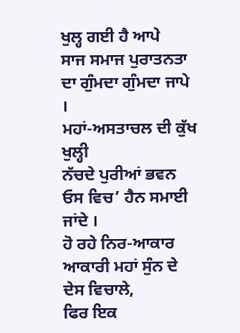ਖੁਲ੍ਹ ਗਈ ਹੈ ਆਪੇ
ਸਾਜ ਸਮਾਜ ਪੁਰਾਤਨਤਾ ਦਾ ਗੁੰਮਦਾ ਗੁੰਮਦਾ ਜਾਪੇ ।
ਮਹਾਂ-ਅਸਤਾਚਲ ਦੀ ਕੁੱਖ ਖੁਲ੍ਹੀ
ਨੱਚਦੇ ਪੁਰੀਆਂ ਭਵਨ ਓਸ ਵਿਚ’ ਹੈਨ ਸਮਾਈ ਜਾਂਦੇ ।
ਹੋ ਰਹੇ ਨਿਰ-ਆਕਾਰ ਆਕਾਰੀ ਮਹਾਂ ਸੁੰਨ ਦੇ ਦੇਸ ਵਿਚਾਲੇ,
ਫਿਰ ਇਕ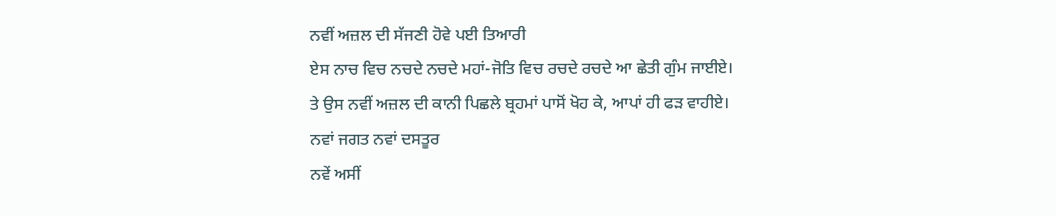ਨਵੀਂ ਅਜ਼ਲ ਦੀ ਸੱਜਣੀ ਹੋਵੇ ਪਈ ਤਿਆਰੀ
ਏਸ ਨਾਚ ਵਿਚ ਨਚਦੇ ਨਚਦੇ ਮਹਾਂ-ਜੋਤਿ ਵਿਚ ਰਚਦੇ ਰਚਦੇ ਆ ਛੇਤੀ ਗੁੰਮ ਜਾਈਏ।
ਤੇ ਉਸ ਨਵੀਂ ਅਜ਼ਲ ਦੀ ਕਾਨੀ ਪਿਛਲੇ ਬ੍ਰਹਮਾਂ ਪਾਸੋਂ ਖੋਹ ਕੇ, ਆਪਾਂ ਹੀ ਫੜ ਵਾਹੀਏ।
ਨਵਾਂ ਜਗਤ ਨਵਾਂ ਦਸਤੂਰ
ਨਵੇਂ ਅਸੀਂ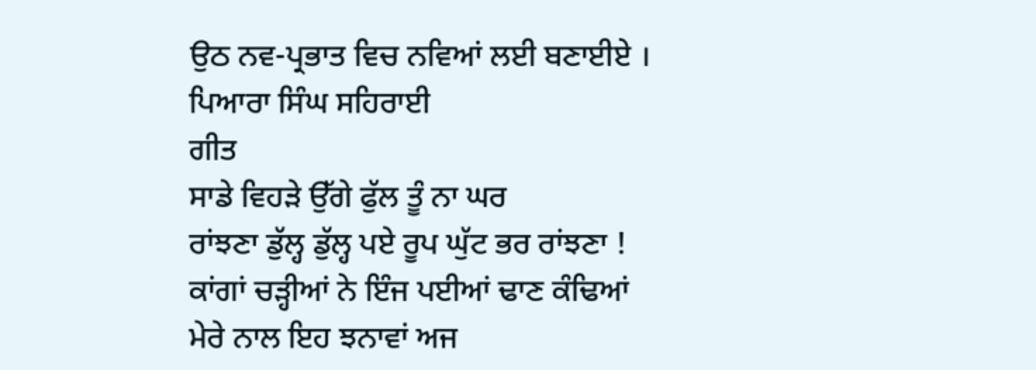ਉਠ ਨਵ-ਪ੍ਰਭਾਤ ਵਿਚ ਨਵਿਆਂ ਲਈ ਬਣਾਈਏ ।
ਪਿਆਰਾ ਸਿੰਘ ਸਹਿਰਾਈ
ਗੀਤ
ਸਾਡੇ ਵਿਹੜੇ ਉੱਗੇ ਫੁੱਲ ਤੂੰ ਨਾ ਘਰ
ਰਾਂਝਣਾ ਡੁੱਲ੍ਹ ਡੁੱਲ੍ਹ ਪਏ ਰੂਪ ਘੁੱਟ ਭਰ ਰਾਂਝਣਾ !
ਕਾਂਗਾਂ ਚੜ੍ਹੀਆਂ ਨੇ ਇੰਜ ਪਈਆਂ ਢਾਣ ਕੰਢਿਆਂ
ਮੇਰੇ ਨਾਲ ਇਹ ਝਨਾਵਾਂ ਅਜ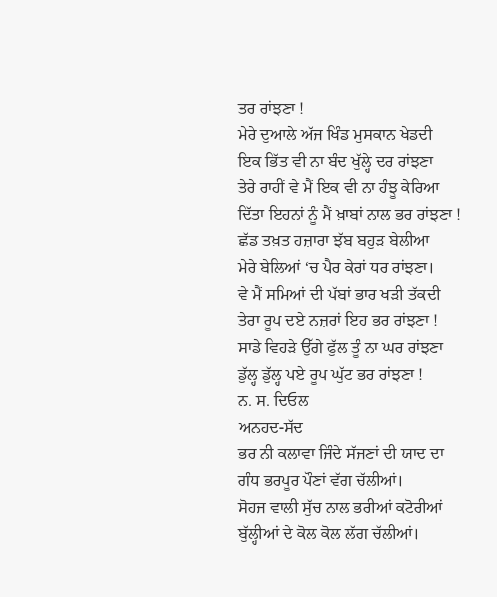ਤਰ ਰਾਂਝਣਾ !
ਮੇਰੇ ਦੁਆਲੇ ਅੱਜ ਖਿੰਡ ਮੁਸਕਾਨ ਖੇਡਦੀ
ਇਕ ਭਿੱਤ ਵੀ ਨਾ ਬੰਦ ਖੁੱਲ੍ਹੇ ਦਰ ਰਾਂਝਣਾ
ਤੇਰੇ ਰਾਹੀਂ ਵੇ ਮੈਂ ਇਕ ਵੀ ਨਾ ਹੰਝੂ ਕੇਰਿਆ
ਦਿੱਤਾ ਇਹਨਾਂ ਨੂੰ ਮੈਂ ਖ਼ਾਬਾਂ ਨਾਲ ਭਰ ਰਾਂਝਣਾ !
ਛੱਡ ਤਖ਼ਤ ਹਜ਼ਾਰਾ ਝੱਬ ਬਹੁੜ ਬੇਲੀਆ
ਮੇਰੇ ਬੇਲਿਆਂ ‘ਚ ਪੈਰ ਕੇਰਾਂ ਧਰ ਰਾਂਝਣਾ।
ਵੇ ਮੈਂ ਸਮਿਆਂ ਦੀ ਪੱਬਾਂ ਭਾਰ ਖੜੀ ਤੱਕਦੀ
ਤੇਰਾ ਰੂਪ ਦਏ ਨਜ਼ਰਾਂ ਇਹ ਭਰ ਰਾਂਝਣਾ !
ਸਾਡੇ ਵਿਹੜੇ ਉੱਗੇ ਫੁੱਲ ਤੂੰ ਨਾ ਘਰ ਰਾਂਝਣਾ
ਡੁੱਲ੍ਹ ਡੁੱਲ੍ਹ ਪਏ ਰੂਪ ਘੁੱਟ ਭਰ ਰਾਂਝਣਾ !
ਨ. ਸ. ਦਿਓਲ
ਅਨਹਦ-ਸੱਦ
ਭਰ ਨੀ ਕਲਾਵਾ ਜਿੰਦੇ ਸੱਜਣਾਂ ਦੀ ਯਾਦ ਦਾ
ਗੰਧ ਭਰਪੂਰ ਪੌਣਾਂ ਵੱਗ ਚੱਲੀਆਂ।
ਸੋਹਜ ਵਾਲੀ ਸੁੱਚ ਨਾਲ ਭਰੀਆਂ ਕਟੋਰੀਆਂ
ਬੁੱਲ੍ਹੀਆਂ ਦੇ ਕੋਲ ਕੋਲ ਲੱਗ ਚੱਲੀਆਂ।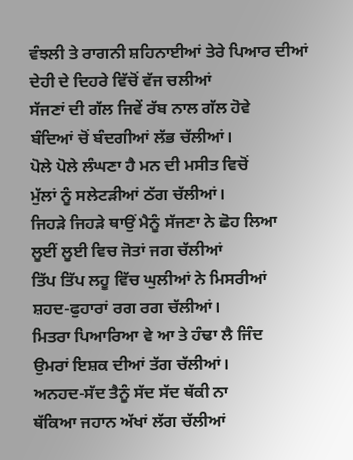ਵੰਝਲੀ ਤੇ ਰਾਗਨੀ ਸ਼ਹਿਨਾਈਆਂ ਤੇਰੇ ਪਿਆਰ ਦੀਆਂ
ਦੇਹੀ ਦੇ ਦਿਹਰੇ ਵਿੱਚੋਂ ਵੱਜ ਚਲੀਆਂ
ਸੱਜਣਾਂ ਦੀ ਗੱਲ ਜਿਵੇਂ ਰੱਬ ਨਾਲ ਗੱਲ ਹੋਵੇ
ਬੰਦਿਆਂ ਚੋਂ ਬੰਦਗੀਆਂ ਲੱਭ ਚੱਲੀਆਂ।
ਪੋਲੇ ਪੋਲੇ ਲੰਘਣਾ ਹੈ ਮਨ ਦੀ ਮਸੀਤ ਵਿਚੋਂ
ਮੁੱਲਾਂ ਨੂੰ ਸਲੇਟੜੀਆਂ ਠੱਗ ਚੱਲੀਆਂ।
ਜਿਹੜੇ ਜਿਹੜੇ ਥਾਉਂ ਮੈਨੂੰ ਸੱਜਣਾ ਨੇ ਛੋਹ ਲਿਆ
ਲੂਈਂ ਲੂਈ ਵਿਚ ਜੋਤਾਂ ਜਗ ਚੱਲੀਆਂ
ਤਿੱਪ ਤਿੱਪ ਲਹੂ ਵਿੱਚ ਘੁਲੀਆਂ ਨੇ ਮਿਸਰੀਆਂ
ਸ਼ਹਦ-ਫੁਹਾਰਾਂ ਰਗ ਰਗ ਚੱਲੀਆਂ।
ਮਿਤਰਾ ਪਿਆਰਿਆ ਵੇ ਆ ਤੇ ਹੰਢਾ ਲੈ ਜਿੰਦ
ਉਮਰਾਂ ਇਸ਼ਕ ਦੀਆਂ ਤੱਗ ਚੱਲੀਆਂ।
ਅਨਹਦ-ਸੱਦ ਤੈਨੂੰ ਸੱਦ ਸੱਦ ਥੱਕੀ ਨਾ
ਥੱਕਿਆ ਜਹਾਨ ਅੱਖਾਂ ਲੱਗ ਚੱਲੀਆਂ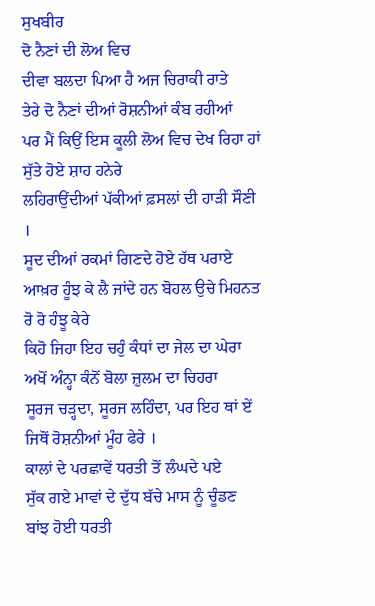ਸੁਖਬੀਰ
ਦੋ ਨੈਣਾਂ ਦੀ ਲੋਅ ਵਿਚ
ਦੀਵਾ ਬਲਦਾ ਪਿਆ ਹੈ ਅਜ ਚਿਰਾਕੀ ਰਾਤੇ
ਤੇਰੇ ਦੋ ਨੈਣਾਂ ਦੀਆਂ ਰੋਸ਼ਨੀਆਂ ਕੰਬ ਰਹੀਆਂ
ਪਰ ਮੈਂ ਕਿਉਂ ਇਸ ਕੂਲੀ ਲੋਅ ਵਿਚ ਦੇਖ ਰਿਹਾ ਹਾਂ
ਸੁੱਤੇ ਹੋਏ ਸ਼ਾਹ ਹਨੇਰੇ
ਲਹਿਰਾਉਂਦੀਆਂ ਪੱਕੀਆਂ ਫ਼ਸਲਾਂ ਦੀ ਹਾੜੀ ਸੌਣੀ ।
ਸੂਦ ਦੀਆਂ ਰਕਮਾਂ ਗਿਣਦੇ ਹੋਏ ਹੱਥ ਪਰਾਏ
ਆਖ਼ਰ ਹੂੰਝ ਕੇ ਲੈ ਜਾਂਦੇ ਹਨ ਬੋਹਲ ਉਚੇ ਮਿਹਨਤ ਰੋ ਰੋ ਹੰਝੂ ਕੇਰੇ
ਕਿਹੋ ਜਿਹਾ ਇਹ ਚਹੁੰ ਕੰਧਾਂ ਦਾ ਜੇਲ ਦਾ ਘੇਰਾ
ਅਖੋਂ ਅੰਨ੍ਹਾ ਕੰਨੋਂ ਬੋਲਾ ਜ਼ੁਲਮ ਦਾ ਚਿਹਰਾ
ਸੂਰਜ ਚੜ੍ਹਦਾ, ਸੂਰਜ ਲਹਿੰਦਾ, ਪਰ ਇਹ ਥਾਂ ਏਂ
ਜਿਥੋਂ ਰੋਸ਼ਨੀਆਂ ਮੂੰਹ ਫੇਰੇ ।
ਕਾਲਾਂ ਦੇ ਪਰਛਾਵੇਂ ਧਰਤੀ ਤੋਂ ਲੰਘਦੇ ਪਏ
ਸੁੱਕ ਗਏ ਮਾਵਾਂ ਦੇ ਦੁੱਧ ਬੱਚੇ ਮਾਸ ਨੂੰ ਚੂੰਡਣ
ਬਾਂਝ ਹੋਈ ਧਰਤੀ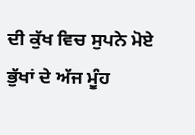ਦੀ ਕੁੱਖ ਵਿਚ ਸੁਪਨੇ ਮੋਏ
ਭੁੱਖਾਂ ਦੇ ਅੱਜ ਮੂੰਹ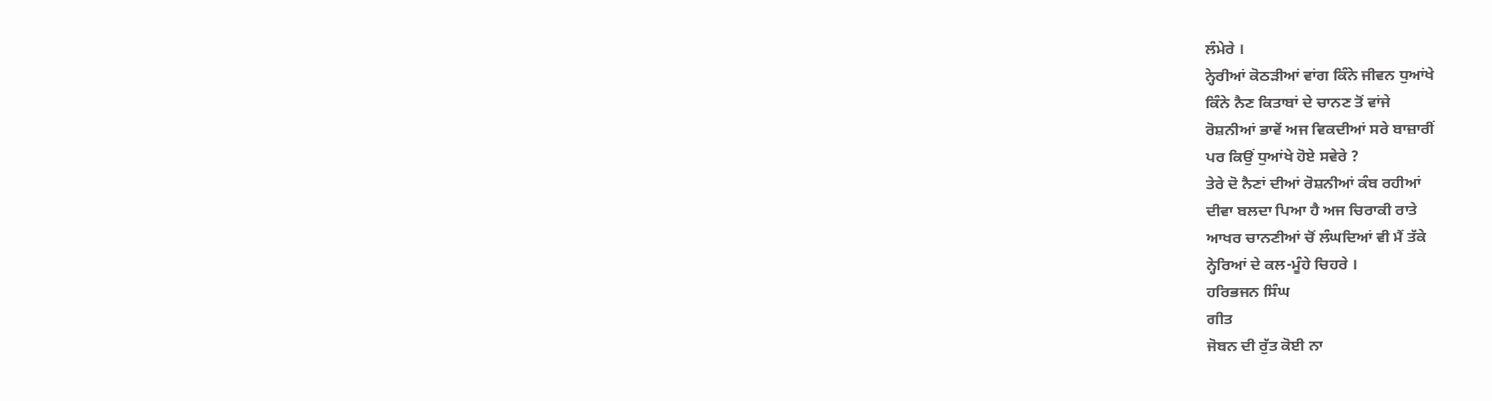ਲੰਮੇਰੇ ।
ਨ੍ਹੇਰੀਆਂ ਕੋਠੜੀਆਂ ਵਾਂਗ ਕਿੰਨੇ ਜੀਵਨ ਧੁਆਂਖੇ
ਕਿੰਨੇ ਨੈਣ ਕਿਤਾਬਾਂ ਦੇ ਚਾਨਣ ਤੋਂ ਵਾਂਜੇ
ਰੋਸ਼ਨੀਆਂ ਭਾਵੇਂ ਅਜ ਵਿਕਦੀਆਂ ਸਰੇ ਬਾਜ਼ਾਰੀਂ
ਪਰ ਕਿਉਂ ਧੁਆਂਖੇ ਹੋਏ ਸਵੇਰੇ ?
ਤੇਰੇ ਦੋ ਨੈਣਾਂ ਦੀਆਂ ਰੋਸ਼ਨੀਆਂ ਕੰਬ ਰਹੀਆਂ
ਦੀਵਾ ਬਲਦਾ ਪਿਆ ਹੈ ਅਜ ਚਿਰਾਕੀ ਰਾਤੇ
ਆਖਰ ਚਾਨਣੀਆਂ ਚੋਂ ਲੰਘਦਿਆਂ ਵੀ ਮੈਂ ਤੱਕੇ
ਨ੍ਹੇਰਿਆਂ ਦੇ ਕਲ-ਮੂੰਹੇ ਚਿਹਰੇ ।
ਹਰਿਭਜਨ ਸਿੰਘ
ਗੀਤ
ਜੋਬਨ ਦੀ ਰੁੱਤ ਕੋਈ ਨਾ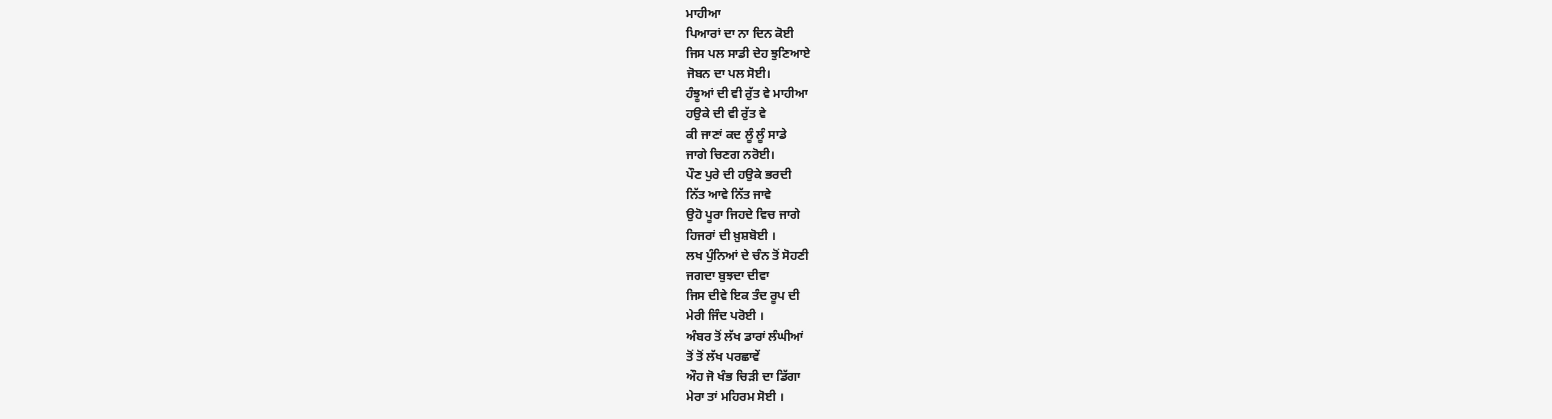ਮਾਹੀਆ
ਪਿਆਰਾਂ ਦਾ ਨਾ ਦਿਨ ਕੋਈ
ਜਿਸ ਪਲ ਸਾਡੀ ਦੇਹ ਝੁਣਿਆਏ
ਜੋਬਨ ਦਾ ਪਲ ਸੋਈ।
ਹੰਝੂਆਂ ਦੀ ਵੀ ਰੁੱਤ ਵੇ ਮਾਹੀਆ
ਹਉਕੇ ਦੀ ਵੀ ਰੁੱਤ ਵੇ
ਕੀ ਜਾਣਾਂ ਕਦ ਲੂੰ ਲੂੰ ਸਾਡੇ
ਜਾਗੇ ਚਿਣਗ ਨਰੋਈ।
ਪੌਣ ਪੁਰੇ ਦੀ ਹਉਕੇ ਭਰਦੀ
ਨਿੱਤ ਆਵੇ ਨਿੱਤ ਜਾਵੇ
ਉਹੋ ਪੂਰਾ ਜਿਹਦੇ ਵਿਚ ਜਾਗੇ
ਹਿਜਰਾਂ ਦੀ ਖ਼ੁਸ਼ਬੋਈ ।
ਲਖ ਪੁੰਨਿਆਂ ਦੇ ਚੰਨ ਤੋਂ ਸੋਹਣੀ
ਜਗਦਾ ਬੁਝਦਾ ਦੀਵਾ
ਜਿਸ ਦੀਵੇ ਇਕ ਤੰਦ ਰੂਪ ਦੀ
ਮੇਰੀ ਜਿੰਦ ਪਰੋਈ ।
ਅੰਬਰ ਤੋਂ ਲੱਖ ਡਾਰਾਂ ਲੰਘੀਆਂ
ਤੋਂ ਤੋਂ ਲੱਖ ਪਰਛਾਵੇਂ
ਔਹ ਜੋ ਖੰਭ ਚਿੜੀ ਦਾ ਡਿੱਗਾ
ਮੇਰਾ ਤਾਂ ਮਹਿਰਮ ਸੋਈ ।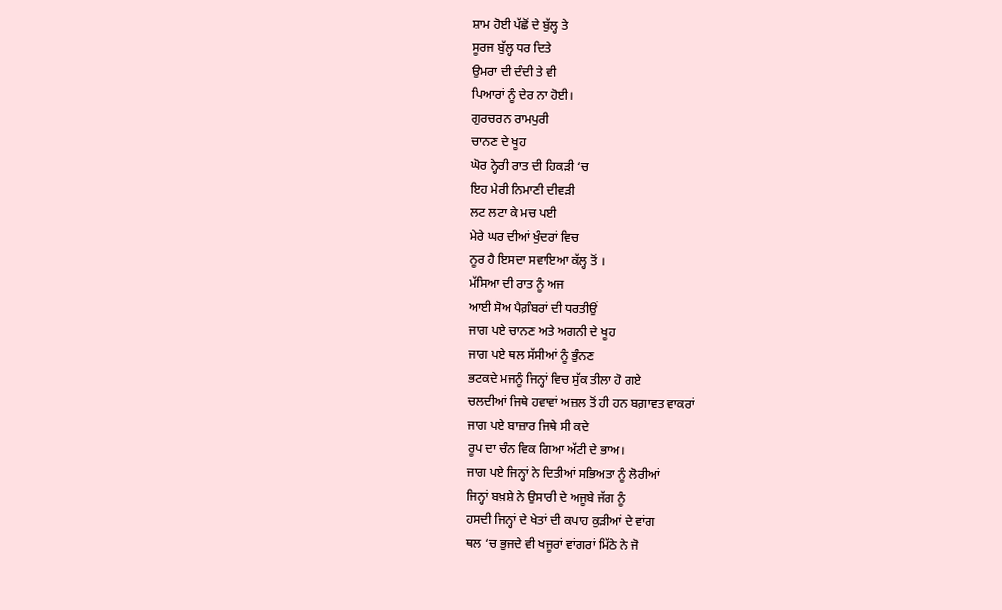ਸ਼ਾਮ ਹੋਈ ਪੱਛੋਂ ਦੇ ਬੁੱਲ੍ਹ ਤੇ
ਸੂਰਜ ਬੁੱਲ੍ਹ ਧਰ ਦਿਤੇ
ਉਮਰਾ ਦੀ ਦੰਦੀ ਤੇ ਵੀ
ਪਿਆਰਾਂ ਨੂੰ ਦੇਰ ਨਾ ਹੋਈ।
ਗੁਰਚਰਨ ਰਾਮਪੁਰੀ
ਚਾਨਣ ਦੇ ਖੂਹ
ਘੋਰ ਨ੍ਹੇਰੀ ਰਾਤ ਦੀ ਹਿਕੜੀ ‘ਚ
ਇਹ ਮੇਰੀ ਨਿਮਾਣੀ ਦੀਵੜੀ
ਲਟ ਲਟਾ ਕੇ ਮਚ ਪਈ
ਮੇਰੇ ਘਰ ਦੀਆਂ ਖੁੰਦਰਾਂ ਵਿਚ
ਨੂਰ ਹੈ ਇਸਦਾ ਸਵਾਇਆ ਕੱਲ੍ਹ ਤੋਂ ।
ਮੱਸਿਆ ਦੀ ਰਾਤ ਨੂੰ ਅਜ
ਆਈ ਸੋਅ ਪੈਗ਼ੰਬਰਾਂ ਦੀ ਧਰਤੀਉਂ
ਜਾਗ ਪਏ ਚਾਨਣ ਅਤੇ ਅਗਨੀ ਦੇ ਖੂਹ
ਜਾਗ ਪਏ ਥਲ ਸੱਸੀਆਂ ਨੂੰ ਭੁੰਨਣ
ਭਟਕਦੇ ਮਜਨੂੰ ਜਿਨ੍ਹਾਂ ਵਿਚ ਸੁੱਕ ਤੀਲਾ ਹੋ ਗਏ
ਚਲਦੀਆਂ ਜਿਥੇ ਹਵਾਵਾਂ ਅਜ਼ਲ ਤੋਂ ਹੀ ਹਨ ਬਗ਼ਾਵਤ ਵਾਕਰਾਂ
ਜਾਗ ਪਏ ਬਾਜ਼ਾਰ ਜਿਥੇ ਸੀ ਕਦੇ
ਰੂਪ ਦਾ ਚੰਨ ਵਿਕ ਗਿਆ ਅੱਟੀ ਦੇ ਭਾਅ।
ਜਾਗ ਪਏ ਜਿਨ੍ਹਾਂ ਨੇ ਦਿਤੀਆਂ ਸਭਿਅਤਾ ਨੂੰ ਲੋਰੀਆਂ
ਜਿਨ੍ਹਾਂ ਬਖ਼ਸ਼ੇ ਨੇ ਉਸਾਰੀ ਦੇ ਅਜੂਬੇ ਜੱਗ ਨੂੰ
ਹਸਦੀ ਜਿਨ੍ਹਾਂ ਦੇ ਖੇਤਾਂ ਦੀ ਕਪਾਹ ਕੁੜੀਆਂ ਦੇ ਵਾਂਗ
ਥਲ ‘ਚ ਭੁਜਦੇ ਵੀ ਖਜੂਰਾਂ ਵਾਂਗਰਾਂ ਮਿੱਠੇ ਨੇ ਜੋ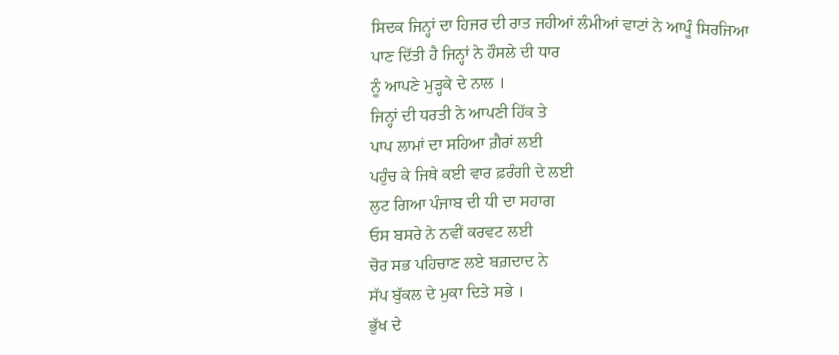ਸਿਦਕ ਜਿਨ੍ਹਾਂ ਦਾ ਹਿਜਰ ਦੀ ਰਾਤ ਜਹੀਆਂ ਲੰਮੀਆਂ ਵਾਟਾਂ ਨੇ ਆਪੂੰ ਸਿਰਜਿਆ
ਪਾਣ ਦਿੱਤੀ ਹੈ ਜਿਨ੍ਹਾਂ ਨੇ ਹੌਸਲੇ ਦੀ ਧਾਰ
ਨੂੰ ਆਪਣੇ ਮੁੜ੍ਹਕੇ ਦੇ ਨਾਲ ।
ਜਿਨ੍ਹਾਂ ਦੀ ਧਰਤੀ ਨੇ ਆਪਣੀ ਹਿੱਕ ਤੇ
ਪਾਪ ਲਾਮਾਂ ਦਾ ਸਹਿਆ ਗ਼ੈਰਾਂ ਲਈ
ਪਹੁੰਚ ਕੇ ਜਿਥੇ ਕਈ ਵਾਰ ਫ਼ਰੰਗੀ ਦੇ ਲਈ
ਲੁਟ ਗਿਆ ਪੰਜਾਬ ਦੀ ਧੀ ਦਾ ਸਹਾਗ
ਓਸ ਬਸਰੇ ਨੇ ਨਵੀਂ ਕਰਵਟ ਲਈ
ਚੋਰ ਸਭ ਪਹਿਚਾਣ ਲਏ ਬਗ਼ਦਾਦ ਨੇ
ਸੱਪ ਬੁੱਕਲ ਦੇ ਮੁਕਾ ਦਿਤੇ ਸਭੇ ।
ਭੁੱਖ ਦੇ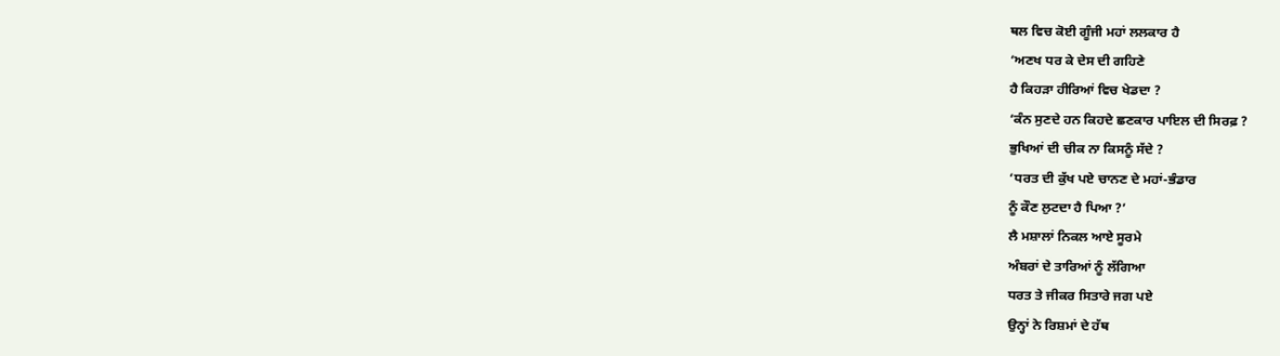ਥਲ ਵਿਚ ਕੋਈ ਗੂੰਜੀ ਮਹਾਂ ਲਲਕਾਰ ਹੈ
‘ਅਣਖ ਧਰ ਕੇ ਦੇਸ ਦੀ ਗਹਿਣੇ
ਹੈ ਕਿਹੜਾ ਹੀਰਿਆਂ ਵਿਚ ਖੇਡਦਾ ?
‘ਕੰਨ ਸੁਣਦੇ ਹਨ ਕਿਹਦੇ ਛਣਕਾਰ ਪਾਇਲ ਦੀ ਸਿਰਫ਼ ?
ਭੁਖਿਆਂ ਦੀ ਚੀਕ ਨਾ ਕਿਸਨੂੰ ਸੱਦੇ ?
‘ਧਰਤ ਦੀ ਕੁੱਖ ਪਏ ਚਾਨਣ ਦੇ ਮਹਾਂ-ਭੰਡਾਰ
ਨੂੰ ਕੌਣ ਲੁਟਦਾ ਹੈ ਪਿਆ ?’
ਲੈ ਮਸ਼ਾਲਾਂ ਨਿਕਲ ਆਏ ਸੂਰਮੇ
ਅੰਬਰਾਂ ਦੇ ਤਾਰਿਆਂ ਨੂੰ ਲੱਗਿਆ
ਧਰਤ ਤੇ ਜੀਕਰ ਸਿਤਾਰੇ ਜਗ ਪਏ
ਉਨ੍ਹਾਂ ਨੇ ਰਿਸ਼ਮਾਂ ਦੇ ਹੱਥ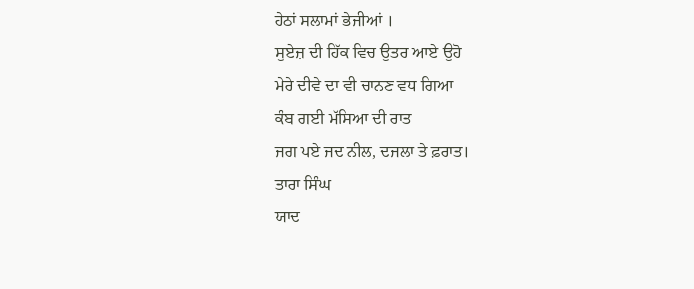ਹੇਠਾਂ ਸਲਾਮਾਂ ਭੇਜੀਆਂ ।
ਸੁਏਜ਼ ਦੀ ਹਿੱਕ ਵਿਚ ਉਤਰ ਆਏ ਉਹੋ
ਮੇਰੇ ਦੀਵੇ ਦਾ ਵੀ ਚਾਨਣ ਵਧ ਗਿਆ
ਕੰਬ ਗਈ ਮੱਸਿਆ ਦੀ ਰਾਤ
ਜਗ ਪਏ ਜਦ ਨੀਲ, ਦਜਲਾ ਤੇ ਫ਼ਰਾਤ।
ਤਾਰਾ ਸਿੰਘ
ਯਾਦ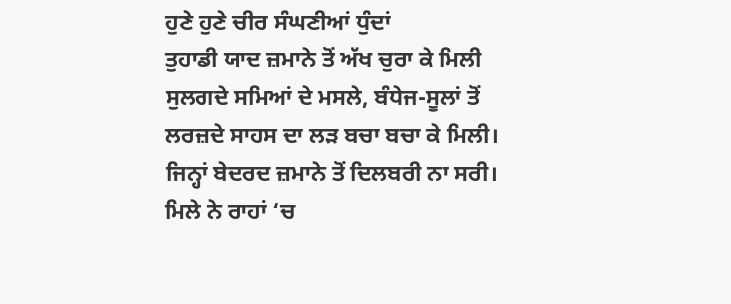ਹੁਣੇ ਹੁਣੇ ਚੀਰ ਸੰਘਣੀਆਂ ਧੁੰਦਾਂ
ਤੁਹਾਡੀ ਯਾਦ ਜ਼ਮਾਨੇ ਤੋਂ ਅੱਖ ਚੁਰਾ ਕੇ ਮਿਲੀ
ਸੁਲਗਦੇ ਸਮਿਆਂ ਦੇ ਮਸਲੇ, ਬੰਧੇਜ-ਸੂਲਾਂ ਤੋਂ
ਲਰਜ਼ਦੇ ਸਾਹਸ ਦਾ ਲੜ ਬਚਾ ਬਚਾ ਕੇ ਮਿਲੀ।
ਜਿਨ੍ਹਾਂ ਬੇਦਰਦ ਜ਼ਮਾਨੇ ਤੋਂ ਦਿਲਬਰੀ ਨਾ ਸਰੀ।
ਮਿਲੇ ਨੇ ਰਾਹਾਂ ‘ਚ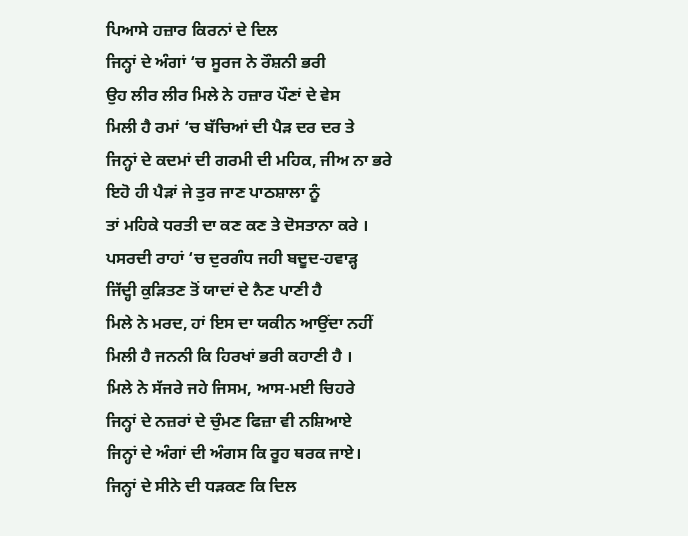ਪਿਆਸੇ ਹਜ਼ਾਰ ਕਿਰਨਾਂ ਦੇ ਦਿਲ
ਜਿਨ੍ਹਾਂ ਦੇ ਅੰਗਾਂ ‘ਚ ਸੂਰਜ ਨੇ ਰੌਸ਼ਨੀ ਭਰੀ
ਉਹ ਲੀਰ ਲੀਰ ਮਿਲੇ ਨੇ ਹਜ਼ਾਰ ਪੌਣਾਂ ਦੇ ਵੇਸ
ਮਿਲੀ ਹੈ ਰਮਾਂ ‘ਚ ਬੱਚਿਆਂ ਦੀ ਪੈੜ ਦਰ ਦਰ ਤੇ
ਜਿਨ੍ਹਾਂ ਦੇ ਕਦਮਾਂ ਦੀ ਗਰਮੀ ਦੀ ਮਹਿਕ, ਜੀਅ ਨਾ ਭਰੇ
ਇਹੋ ਹੀ ਪੈੜਾਂ ਜੇ ਤੁਰ ਜਾਣ ਪਾਠਸ਼ਾਲਾ ਨੂੰ
ਤਾਂ ਮਹਿਕੇ ਧਰਤੀ ਦਾ ਕਣ ਕਣ ਤੇ ਦੋਸਤਾਨਾ ਕਰੇ ।
ਪਸਰਦੀ ਰਾਹਾਂ ‘ਚ ਦੁਰਗੰਧ ਜਹੀ ਬਦੂਦ-ਹਵਾੜ੍ਹ
ਜਿੱਦ੍ਹੀ ਕੁੜਿਤਣ ਤੋਂ ਯਾਦਾਂ ਦੇ ਨੈਣ ਪਾਣੀ ਹੈ
ਮਿਲੇ ਨੇ ਮਰਦ, ਹਾਂ ਇਸ ਦਾ ਯਕੀਨ ਆਉਂਦਾ ਨਹੀਂ
ਮਿਲੀ ਹੈ ਜਨਨੀ ਕਿ ਹਿਰਖਾਂ ਭਰੀ ਕਹਾਣੀ ਹੈ ।
ਮਿਲੇ ਨੇ ਸੱਜਰੇ ਜਹੇ ਜਿਸਮ, ਆਸ-ਮਈ ਚਿਹਰੇ
ਜਿਨ੍ਹਾਂ ਦੇ ਨਜ਼ਰਾਂ ਦੇ ਚੁੰਮਣ ਫਿਜ਼ਾ ਵੀ ਨਸ਼ਿਆਏ
ਜਿਨ੍ਹਾਂ ਦੇ ਅੰਗਾਂ ਦੀ ਅੰਗਸ ਕਿ ਰੂਹ ਥਰਕ ਜਾਏ।
ਜਿਨ੍ਹਾਂ ਦੇ ਸੀਨੇ ਦੀ ਧੜਕਣ ਕਿ ਦਿਲ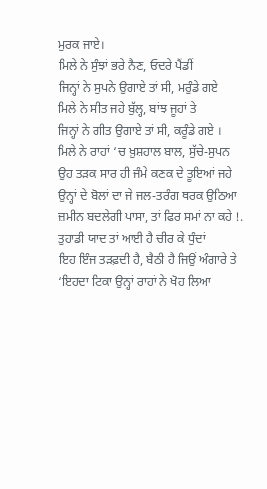ਮੁਰਕ ਜਾਏ।
ਮਿਲੇ ਨੇ ਸੁੰਝਾਂ ਭਰੇ ਨੈਣ, ਓਦਰੇ ਪੈਂਡੀਂ
ਜਿਨ੍ਹਾਂ ਨੇ ਸੁਪਨੇ ਉਗਾਏ ਤਾਂ ਸੀ, ਮਰੁੰਡੇ ਗਏ
ਮਿਲੇ ਨੇ ਸੀਤ ਜਹੇ ਬੁੱਲ੍ਹ, ਬਾਂਝ ਜੂਹਾਂ ਤੇ
ਜਿਨ੍ਹਾਂ ਨੇ ਗੀਤ ਉਗਾਏ ਤਾਂ ਸੀ, ਕਰੂੰਡੇ ਗਏ ।
ਮਿਲੇ ਨੇ ਰਾਹਾਂ ‘ਚ ਖ਼ੁਸ਼ਹਾਲ ਬਾਲ, ਸੁੱਚੇ-ਸੁਪਨ
ਉਹ ਤੜਕ ਸਾਰ ਹੀ ਜੰਮੇ ਕਣਕ ਦੇ ਤੂਇਆਂ ਜਹੇ
ਉਨ੍ਹਾਂ ਦੇ ਬੋਲਾਂ ਦਾ ਜੇ ਜਲ-ਤਰੰਗ ਥਰਕ ਉਠਿਆ
ਜ਼ਮੀਨ ਬਦਲੇਗੀ ਪਾਸਾ, ਤਾਂ ਫਿਰ ਸਮਾਂ ਨਾ ਕਹੇ !.
ਤੁਹਾਡੀ ਯਾਦ ਤਾਂ ਆਈ ਹੈ ਚੀਰ ਕੇ ਧੁੰਦਾਂ
ਇਹ ਇੰਜ ਤੜਫ਼ਦੀ ਹੈ, ਬੈਠੀ ਹੈ ਜਿਉਂ ਅੰਗਾਰੇ ਤੇ
‘ਇਹਦਾ ਟਿਕਾ ਉਨ੍ਹਾਂ ਰਾਹਾਂ ਨੇ ਖੋਹ ਲਿਆ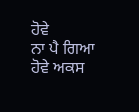ਹੋਵੇ
ਨਾ ਪੈ ਗਿਆ ਹੋਵੇ ਅਕਸ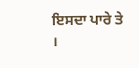ਇਸਦਾ ਪਾਰੇ ਤੇ ।